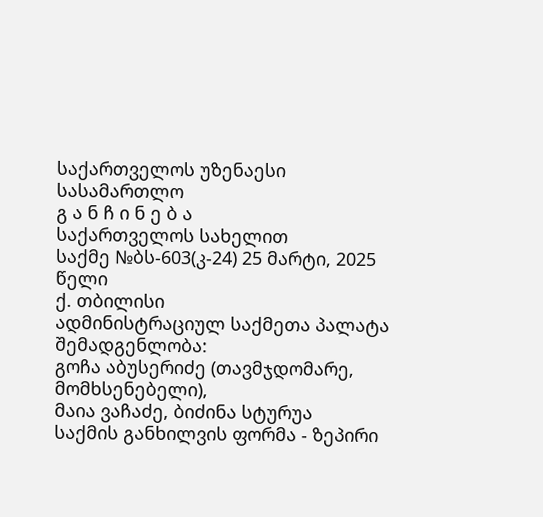საქართველოს უზენაესი სასამართლო
გ ა ნ ჩ ი ნ ე ბ ა
საქართველოს სახელით
საქმე №ბს-603(კ-24) 25 მარტი, 2025 წელი
ქ. თბილისი
ადმინისტრაციულ საქმეთა პალატა
შემადგენლობა:
გოჩა აბუსერიძე (თავმჯდომარე, მომხსენებელი),
მაია ვაჩაძე, ბიძინა სტურუა
საქმის განხილვის ფორმა - ზეპირი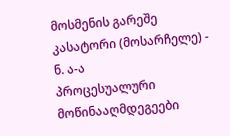მოსმენის გარეშე
კასატორი (მოსარჩელე) - ნ. ა-ა
პროცესუალური მოწინააღმდეგეები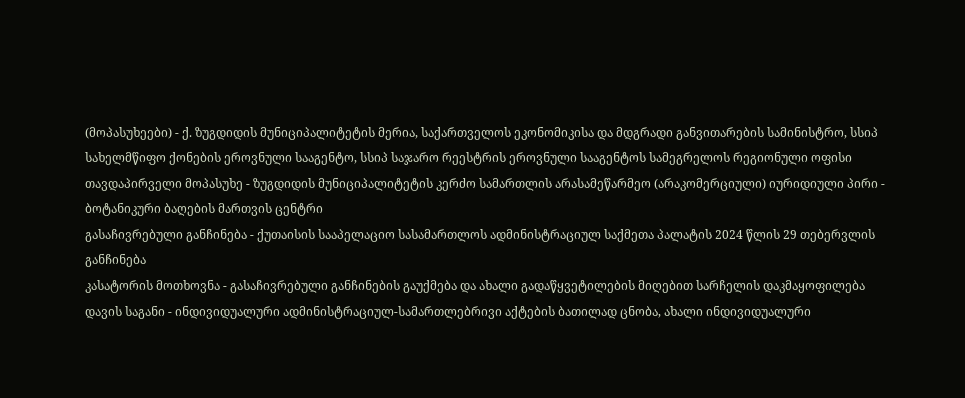(მოპასუხეები) - ქ. ზუგდიდის მუნიციპალიტეტის მერია, საქართველოს ეკონომიკისა და მდგრადი განვითარების სამინისტრო, სსიპ სახელმწიფო ქონების ეროვნული სააგენტო, სსიპ საჯარო რეესტრის ეროვნული სააგენტოს სამეგრელოს რეგიონული ოფისი
თავდაპირველი მოპასუხე - ზუგდიდის მუნიციპალიტეტის კერძო სამართლის არასამეწარმეო (არაკომერციული) იურიდიული პირი - ბოტანიკური ბაღების მართვის ცენტრი
გასაჩივრებული განჩინება - ქუთაისის სააპელაციო სასამართლოს ადმინისტრაციულ საქმეთა პალატის 2024 წლის 29 თებერვლის განჩინება
კასატორის მოთხოვნა - გასაჩივრებული განჩინების გაუქმება და ახალი გადაწყვეტილების მიღებით სარჩელის დაკმაყოფილება
დავის საგანი - ინდივიდუალური ადმინისტრაციულ-სამართლებრივი აქტების ბათილად ცნობა, ახალი ინდივიდუალური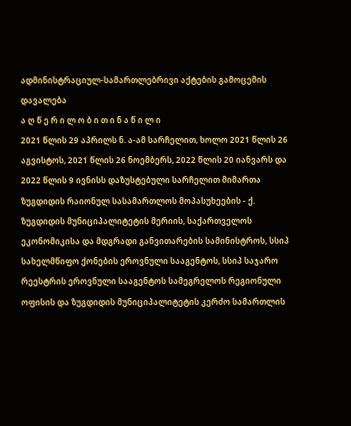ადმინისტრაციულ-სამართლებრივი აქტების გამოცემის დავალება
ა ღ წ ე რ ი ლ ო ბ ი თ ი ნ ა წ ი ლ ი
2021 წლის 29 აპრილს ნ. ა-ამ სარჩელით, ხოლო 2021 წლის 26 აგვისტოს, 2021 წლის 26 ნოემბერს, 2022 წლის 20 იანვარს და 2022 წლის 9 ივნისს დაზუსტებული სარჩელით მიმართა ზუგდიდის რაიონულ სასამართლოს მოპასუხეების - ქ. ზუგდიდის მუნიციპალიტეტის მერიის, საქართველოს ეკონომიკისა და მდგრადი განვითარების სამინისტროს, სსიპ სახელმწიფო ქონების ეროვნული სააგენტოს, სსიპ საჯარო რეესტრის ეროვნული სააგენტოს სამეგრელოს რეგიონული ოფისის და ზუგდიდის მუნიციპალიტეტის კერძო სამართლის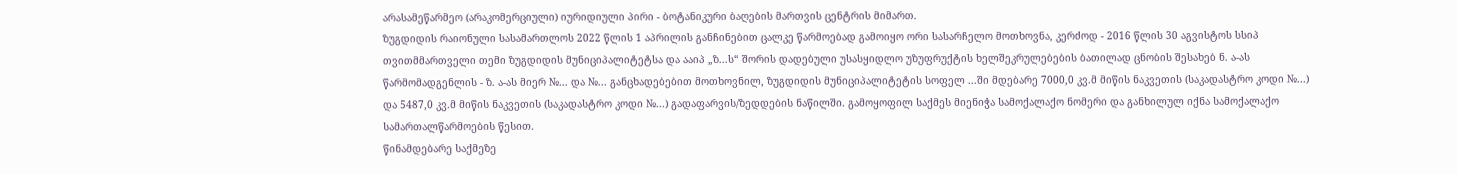არასამეწარმეო (არაკომერციული) იურიდიული პირი - ბოტანიკური ბაღების მართვის ცენტრის მიმართ.
ზუგდიდის რაიონული სასამართლოს 2022 წლის 1 აპრილის განჩინებით ცალკე წარმოებად გამოიყო ორი სასარჩელო მოთხოვნა, კერძოდ - 2016 წლის 30 აგვისტოს სსიპ თვითმმართველი თემი ზუგდიდის მუნიციპალიტეტსა და ააიპ „ზ...ს“ შორის დადებული უსასყიდლო უზუფრუქტის ხელშეკრულებების ბათილად ცნობის შესახებ ნ. ა-ას წარმომადგენლის - ზ. ა-ას მიერ №... და №... განცხადებებით მოთხოვნილ, ზუგდიდის მუნიციპალიტეტის სოფელ ...ში მდებარე 7000,0 კვ.მ მიწის ნაკვეთის (საკადასტრო კოდი №...) და 5487,0 კვ.მ მიწის ნაკვეთის (საკადასტრო კოდი №...) გადაფარვის/ზედდების ნაწილში. გამოყოფილ საქმეს მიენიჭა სამოქალაქო ნომერი და განხილულ იქნა სამოქალაქო სამართალწარმოების წესით.
წინამდებარე საქმეზე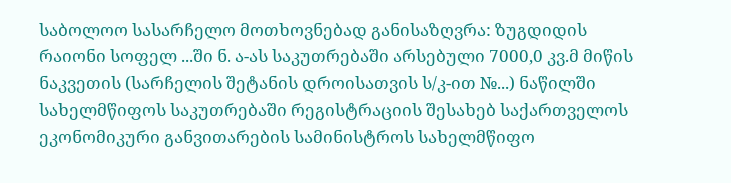საბოლოო სასარჩელო მოთხოვნებად განისაზღვრა: ზუგდიდის რაიონი სოფელ ...ში ნ. ა-ას საკუთრებაში არსებული 7000,0 კვ.მ მიწის ნაკვეთის (სარჩელის შეტანის დროისათვის ს/კ-ით №...) ნაწილში სახელმწიფოს საკუთრებაში რეგისტრაციის შესახებ საქართველოს ეკონომიკური განვითარების სამინისტროს სახელმწიფო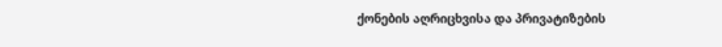ქონების აღრიცხვისა და პრივატიზების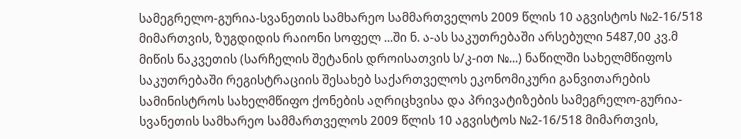სამეგრელო-გურია-სვანეთის სამხარეო სამმართველოს 2009 წლის 10 აგვისტოს №2-16/518 მიმართვის, ზუგდიდის რაიონი სოფელ ...ში ნ. ა-ას საკუთრებაში არსებული 5487,00 კვ.მ მიწის ნაკვეთის (სარჩელის შეტანის დროისათვის ს/კ-ით №...) ნაწილში სახელმწიფოს საკუთრებაში რეგისტრაციის შესახებ საქართველოს ეკონომიკური განვითარების სამინისტროს სახელმწიფო ქონების აღრიცხვისა და პრივატიზების სამეგრელო-გურია-სვანეთის სამხარეო სამმართველოს 2009 წლის 10 აგვისტოს №2-16/518 მიმართვის,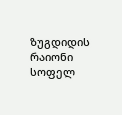ზუგდიდის რაიონი სოფელ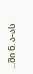...ში ნ. ა-ას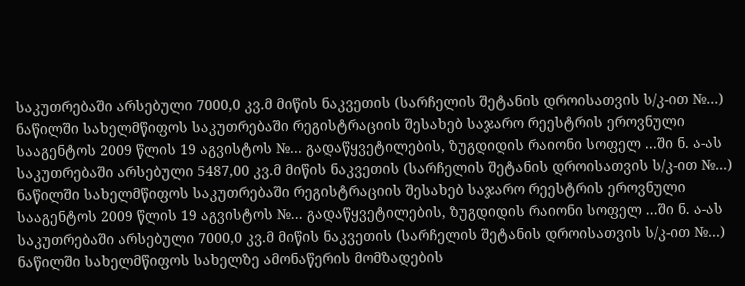საკუთრებაში არსებული 7000,0 კვ.მ მიწის ნაკვეთის (სარჩელის შეტანის დროისათვის ს/კ-ით №...) ნაწილში სახელმწიფოს საკუთრებაში რეგისტრაციის შესახებ საჯარო რეესტრის ეროვნული სააგენტოს 2009 წლის 19 აგვისტოს №... გადაწყვეტილების, ზუგდიდის რაიონი სოფელ ...ში ნ. ა-ას საკუთრებაში არსებული 5487,00 კვ.მ მიწის ნაკვეთის (სარჩელის შეტანის დროისათვის ს/კ-ით №...) ნაწილში სახელმწიფოს საკუთრებაში რეგისტრაციის შესახებ საჯარო რეესტრის ეროვნული სააგენტოს 2009 წლის 19 აგვისტოს №... გადაწყვეტილების, ზუგდიდის რაიონი სოფელ ...ში ნ. ა-ას საკუთრებაში არსებული 7000,0 კვ.მ მიწის ნაკვეთის (სარჩელის შეტანის დროისათვის ს/კ-ით №...) ნაწილში სახელმწიფოს სახელზე ამონაწერის მომზადების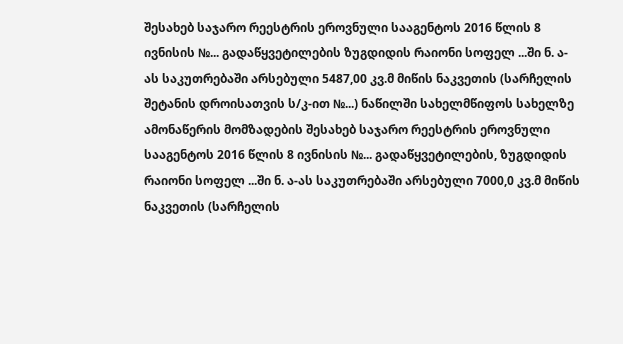შესახებ საჯარო რეესტრის ეროვნული სააგენტოს 2016 წლის 8 ივნისის №... გადაწყვეტილების ზუგდიდის რაიონი სოფელ ...ში ნ. ა-ას საკუთრებაში არსებული 5487,00 კვ.მ მიწის ნაკვეთის (სარჩელის შეტანის დროისათვის ს/კ-ით №...) ნაწილში სახელმწიფოს სახელზე ამონაწერის მომზადების შესახებ საჯარო რეესტრის ეროვნული სააგენტოს 2016 წლის 8 ივნისის №... გადაწყვეტილების, ზუგდიდის რაიონი სოფელ ...ში ნ. ა-ას საკუთრებაში არსებული 7000,0 კვ.მ მიწის ნაკვეთის (სარჩელის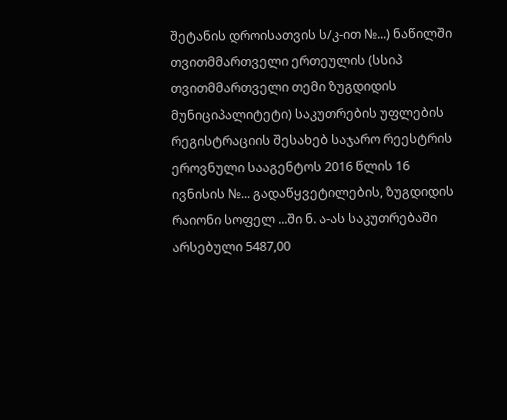შეტანის დროისათვის ს/კ-ით №...) ნაწილში თვითმმართველი ერთეულის (სსიპ თვითმმართველი თემი ზუგდიდის მუნიციპალიტეტი) საკუთრების უფლების რეგისტრაციის შესახებ საჯარო რეესტრის ეროვნული სააგენტოს 2016 წლის 16 ივნისის №... გადაწყვეტილების, ზუგდიდის რაიონი სოფელ ...ში ნ. ა-ას საკუთრებაში არსებული 5487,00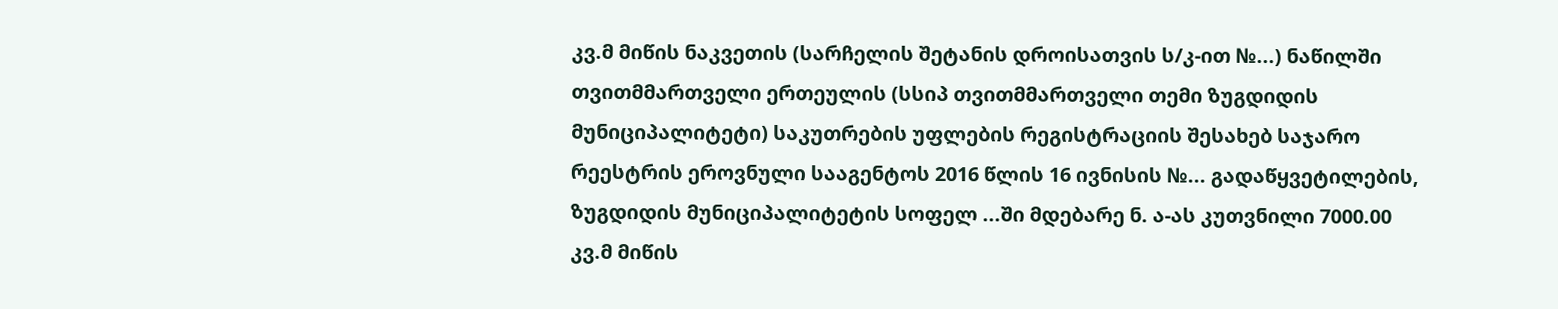კვ.მ მიწის ნაკვეთის (სარჩელის შეტანის დროისათვის ს/კ-ით №...) ნაწილში თვითმმართველი ერთეულის (სსიპ თვითმმართველი თემი ზუგდიდის მუნიციპალიტეტი) საკუთრების უფლების რეგისტრაციის შესახებ საჯარო რეესტრის ეროვნული სააგენტოს 2016 წლის 16 ივნისის №... გადაწყვეტილების, ზუგდიდის მუნიციპალიტეტის სოფელ ...ში მდებარე ნ. ა-ას კუთვნილი 7000.00 კვ.მ მიწის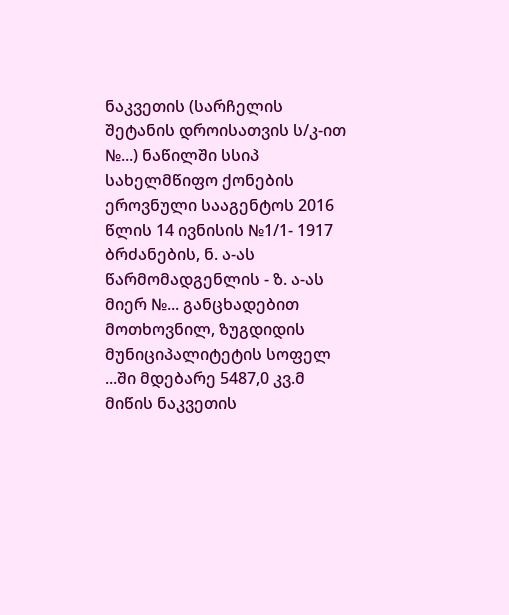ნაკვეთის (სარჩელის შეტანის დროისათვის ს/კ-ით №...) ნაწილში სსიპ სახელმწიფო ქონების ეროვნული სააგენტოს 2016 წლის 14 ივნისის №1/1- 1917 ბრძანების, ნ. ა-ას წარმომადგენლის - ზ. ა-ას მიერ №... განცხადებით მოთხოვნილ, ზუგდიდის მუნიციპალიტეტის სოფელ ...ში მდებარე 5487,0 კვ.მ მიწის ნაკვეთის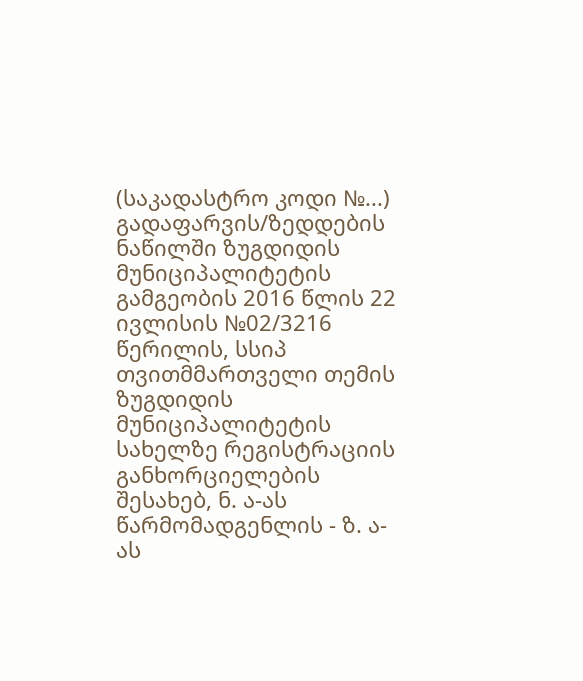(საკადასტრო კოდი №...) გადაფარვის/ზედდების ნაწილში ზუგდიდის მუნიციპალიტეტის გამგეობის 2016 წლის 22 ივლისის №02/3216 წერილის, სსიპ თვითმმართველი თემის ზუგდიდის მუნიციპალიტეტის სახელზე რეგისტრაციის განხორციელების შესახებ, ნ. ა-ას წარმომადგენლის - ზ. ა-ას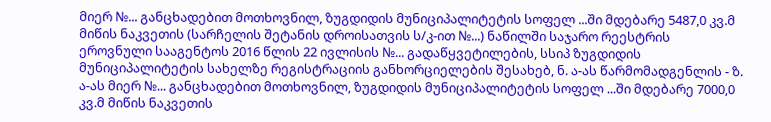მიერ №... განცხადებით მოთხოვნილ, ზუგდიდის მუნიციპალიტეტის სოფელ ...ში მდებარე 5487,0 კვ.მ მიწის ნაკვეთის (სარჩელის შეტანის დროისათვის ს/კ-ით №...) ნაწილში საჯარო რეესტრის ეროვნული სააგენტოს 2016 წლის 22 ივლისის №... გადაწყვეტილების, სსიპ ზუგდიდის მუნიციპალიტეტის სახელზე რეგისტრაციის განხორციელების შესახებ, ნ. ა-ას წარმომადგენლის - ზ. ა-ას მიერ №... განცხადებით მოთხოვნილ, ზუგდიდის მუნიციპალიტეტის სოფელ ...ში მდებარე 7000,0 კვ.მ მიწის ნაკვეთის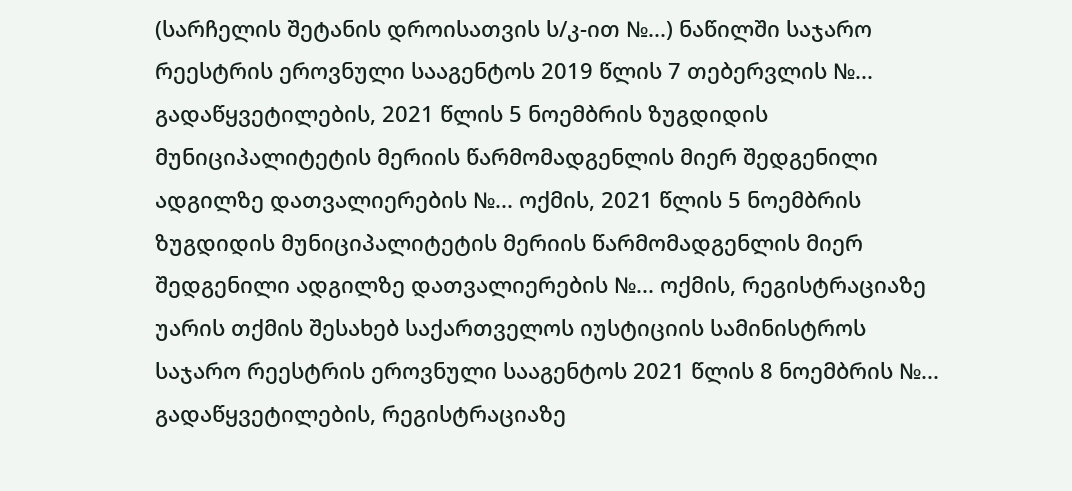(სარჩელის შეტანის დროისათვის ს/კ-ით №...) ნაწილში საჯარო რეესტრის ეროვნული სააგენტოს 2019 წლის 7 თებერვლის №... გადაწყვეტილების, 2021 წლის 5 ნოემბრის ზუგდიდის მუნიციპალიტეტის მერიის წარმომადგენლის მიერ შედგენილი ადგილზე დათვალიერების №... ოქმის, 2021 წლის 5 ნოემბრის ზუგდიდის მუნიციპალიტეტის მერიის წარმომადგენლის მიერ შედგენილი ადგილზე დათვალიერების №... ოქმის, რეგისტრაციაზე უარის თქმის შესახებ საქართველოს იუსტიციის სამინისტროს საჯარო რეესტრის ეროვნული სააგენტოს 2021 წლის 8 ნოემბრის №... გადაწყვეტილების, რეგისტრაციაზე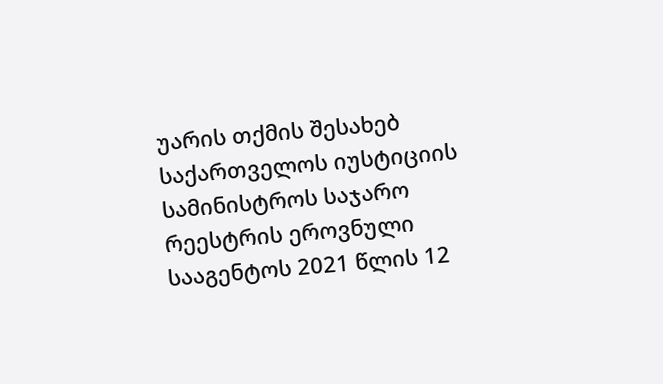უარის თქმის შესახებ საქართველოს იუსტიციის სამინისტროს საჯარო რეესტრის ეროვნული სააგენტოს 2021 წლის 12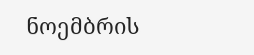ნოემბრის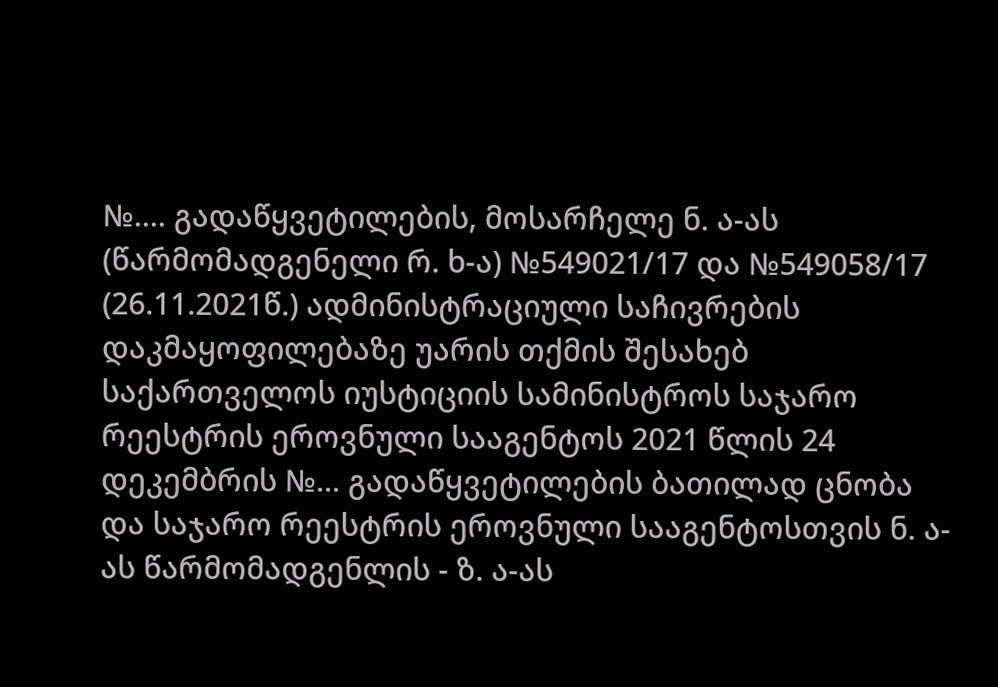№.... გადაწყვეტილების, მოსარჩელე ნ. ა-ას (წარმომადგენელი რ. ხ-ა) №549021/17 და №549058/17 (26.11.2021წ.) ადმინისტრაციული საჩივრების დაკმაყოფილებაზე უარის თქმის შესახებ საქართველოს იუსტიციის სამინისტროს საჯარო რეესტრის ეროვნული სააგენტოს 2021 წლის 24 დეკემბრის №... გადაწყვეტილების ბათილად ცნობა და საჯარო რეესტრის ეროვნული სააგენტოსთვის ნ. ა-ას წარმომადგენლის - ზ. ა-ას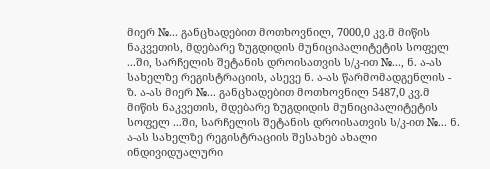მიერ №... განცხადებით მოთხოვნილ, 7000,0 კვ.მ მიწის ნაკვეთის, მდებარე ზუგდიდის მუნიციპალიტეტის სოფელ ...ში, სარჩელის შეტანის დროისათვის ს/კ-ით №..., ნ. ა-ას სახელზე რეგისტრაციის, ასევე ნ. ა-ას წარმომადგენლის - ზ. ა-ას მიერ №... განცხადებით მოთხოვნილ 5487,0 კვ.მ მიწის ნაკვეთის, მდებარე ზუგდიდის მუნიციპალიტეტის სოფელ ...ში, სარჩელის შეტანის დროისათვის ს/კ-ით №... ნ. ა-ას სახელზე რეგისტრაციის შესახებ ახალი ინდივიდუალური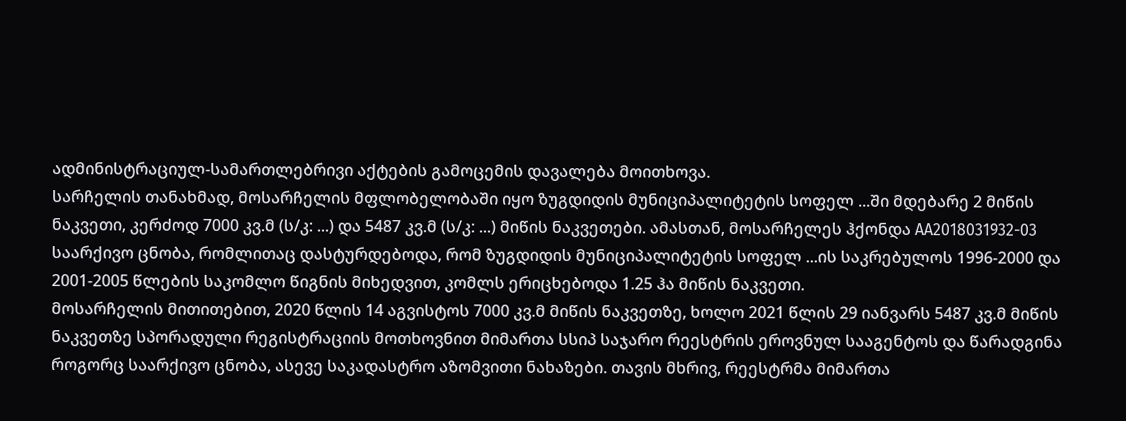ადმინისტრაციულ-სამართლებრივი აქტების გამოცემის დავალება მოითხოვა.
სარჩელის თანახმად, მოსარჩელის მფლობელობაში იყო ზუგდიდის მუნიციპალიტეტის სოფელ ...ში მდებარე 2 მიწის ნაკვეთი, კერძოდ 7000 კვ.მ (ს/კ: ...) და 5487 კვ.მ (ს/კ: ...) მიწის ნაკვეთები. ამასთან, მოსარჩელეს ჰქონდა AA2018031932-03 საარქივო ცნობა, რომლითაც დასტურდებოდა, რომ ზუგდიდის მუნიციპალიტეტის სოფელ ...ის საკრებულოს 1996-2000 და 2001-2005 წლების საკომლო წიგნის მიხედვით, კომლს ერიცხებოდა 1.25 ჰა მიწის ნაკვეთი.
მოსარჩელის მითითებით, 2020 წლის 14 აგვისტოს 7000 კვ.მ მიწის ნაკვეთზე, ხოლო 2021 წლის 29 იანვარს 5487 კვ.მ მიწის ნაკვეთზე სპორადული რეგისტრაციის მოთხოვნით მიმართა სსიპ საჯარო რეესტრის ეროვნულ სააგენტოს და წარადგინა როგორც საარქივო ცნობა, ასევე საკადასტრო აზომვითი ნახაზები. თავის მხრივ, რეესტრმა მიმართა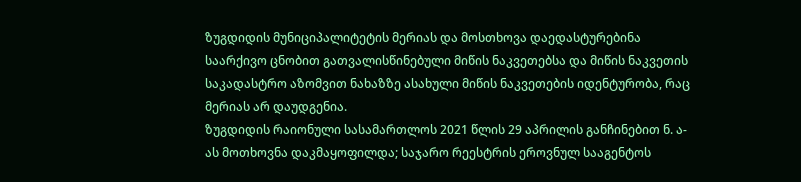ზუგდიდის მუნიციპალიტეტის მერიას და მოსთხოვა დაედასტურებინა საარქივო ცნობით გათვალისწინებული მიწის ნაკვეთებსა და მიწის ნაკვეთის საკადასტრო აზომვით ნახაზზე ასახული მიწის ნაკვეთების იდენტურობა, რაც მერიას არ დაუდგენია.
ზუგდიდის რაიონული სასამართლოს 2021 წლის 29 აპრილის განჩინებით ნ. ა-ას მოთხოვნა დაკმაყოფილდა; საჯარო რეესტრის ეროვნულ სააგენტოს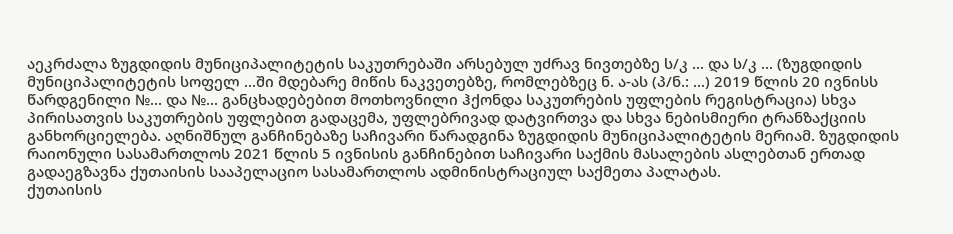აეკრძალა ზუგდიდის მუნიციპალიტეტის საკუთრებაში არსებულ უძრავ ნივთებზე ს/კ ... და ს/კ ... (ზუგდიდის მუნიციპალიტეტის სოფელ ...ში მდებარე მიწის ნაკვეთებზე, რომლებზეც ნ. ა-ას (პ/ნ.: ...) 2019 წლის 20 ივნისს წარდგენილი №... და №... განცხადებებით მოთხოვნილი ჰქონდა საკუთრების უფლების რეგისტრაცია) სხვა პირისათვის საკუთრების უფლებით გადაცემა, უფლებრივად დატვირთვა და სხვა ნებისმიერი ტრანზაქციის განხორციელება. აღნიშნულ განჩინებაზე საჩივარი წარადგინა ზუგდიდის მუნიციპალიტეტის მერიამ. ზუგდიდის რაიონული სასამართლოს 2021 წლის 5 ივნისის განჩინებით საჩივარი საქმის მასალების ასლებთან ერთად გადაეგზავნა ქუთაისის სააპელაციო სასამართლოს ადმინისტრაციულ საქმეთა პალატას.
ქუთაისის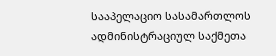სააპელაციო სასამართლოს ადმინისტრაციულ საქმეთა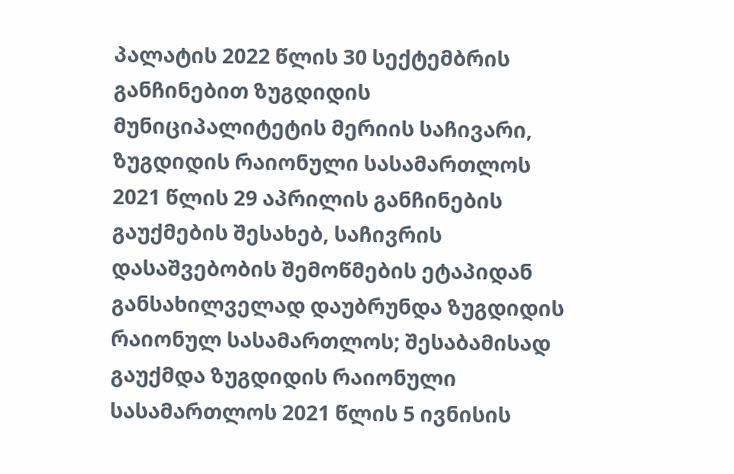პალატის 2022 წლის 30 სექტემბრის განჩინებით ზუგდიდის მუნიციპალიტეტის მერიის საჩივარი, ზუგდიდის რაიონული სასამართლოს 2021 წლის 29 აპრილის განჩინების გაუქმების შესახებ, საჩივრის დასაშვებობის შემოწმების ეტაპიდან განსახილველად დაუბრუნდა ზუგდიდის რაიონულ სასამართლოს; შესაბამისად გაუქმდა ზუგდიდის რაიონული სასამართლოს 2021 წლის 5 ივნისის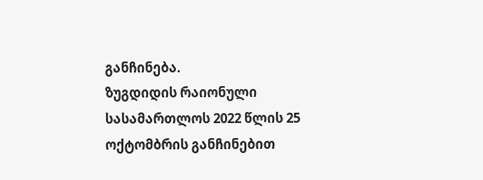განჩინება.
ზუგდიდის რაიონული სასამართლოს 2022 წლის 25 ოქტომბრის განჩინებით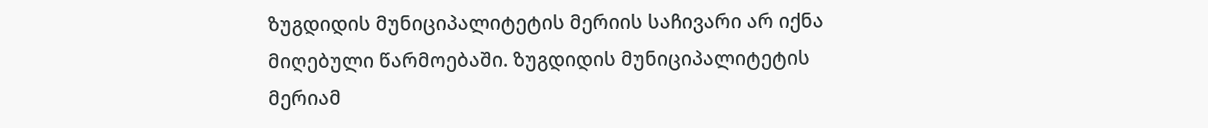ზუგდიდის მუნიციპალიტეტის მერიის საჩივარი არ იქნა მიღებული წარმოებაში. ზუგდიდის მუნიციპალიტეტის მერიამ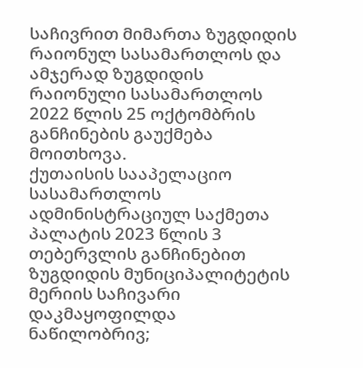საჩივრით მიმართა ზუგდიდის რაიონულ სასამართლოს და ამჯერად ზუგდიდის რაიონული სასამართლოს 2022 წლის 25 ოქტომბრის განჩინების გაუქმება მოითხოვა.
ქუთაისის სააპელაციო სასამართლოს ადმინისტრაციულ საქმეთა პალატის 2023 წლის 3 თებერვლის განჩინებით ზუგდიდის მუნიციპალიტეტის მერიის საჩივარი დაკმაყოფილდა ნაწილობრივ;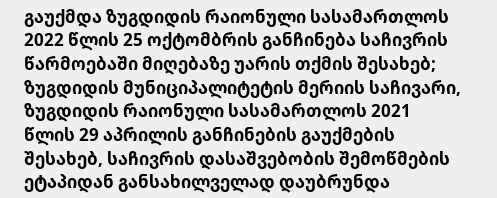გაუქმდა ზუგდიდის რაიონული სასამართლოს 2022 წლის 25 ოქტომბრის განჩინება საჩივრის წარმოებაში მიღებაზე უარის თქმის შესახებ; ზუგდიდის მუნიციპალიტეტის მერიის საჩივარი, ზუგდიდის რაიონული სასამართლოს 2021 წლის 29 აპრილის განჩინების გაუქმების შესახებ, საჩივრის დასაშვებობის შემოწმების ეტაპიდან განსახილველად დაუბრუნდა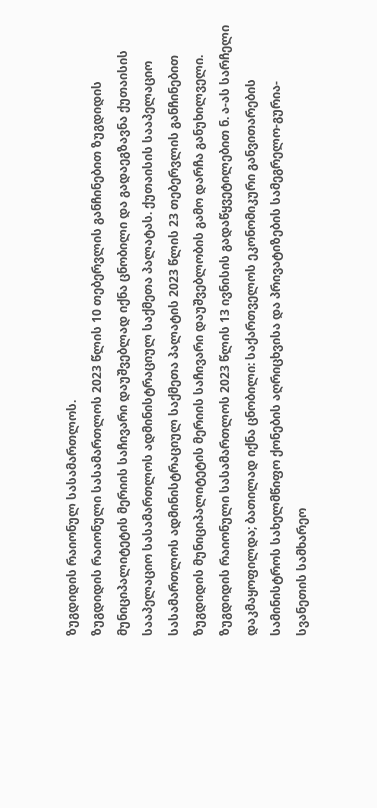ზუგდიდის რაიონულ სასამართლოს.
ზუგდიდის რაიონული სასამართლოს 2023 წლის 10 თებერვლის განჩინებით ზუგდიდის მუნიციპალიტეტის მერიის საჩივარი დაუშვებლად იქნა ცნობილი და გადაეგზავნა ქუთაისის სააპელაციო სასამართლოს ადმინისტრაციულ საქმეთა პალატას. ქუთაისის სააპელაციო სასამართლოს ადმინისტრაციულ საქმეთა პალატის 2023 წლის 23 თებერვლის განჩინებით ზუგდიდის მუნიციპალიტეტის მერიის საჩივარი დაუშვებლობის გამო დარჩა განუხილველი.
ზუგდიდის რაიონული სასამართლოს 2023 წლის 13 ივნისის გადაწყვეტილებით ნ. ა-ას სარჩელი დაკმაყოფილდა; ბათილად იქნა ცნობილი: საქართველოს ეკონომიკური განვითარების სამინისტროს სახელმწიფო ქონების აღრიცხვისა და პრივატიზების სამეგრელო-გურია-სვანეთის სამხარეო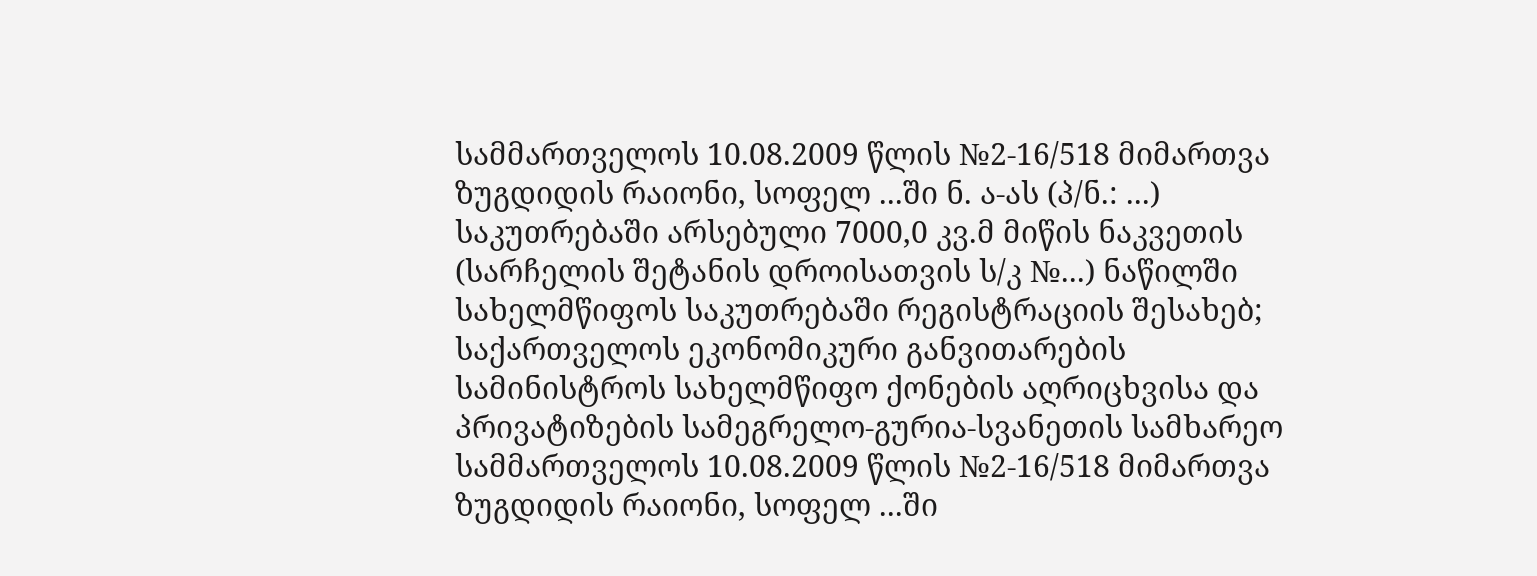სამმართველოს 10.08.2009 წლის №2-16/518 მიმართვა ზუგდიდის რაიონი, სოფელ ...ში ნ. ა-ას (პ/ნ.: ...) საკუთრებაში არსებული 7000,0 კვ.მ მიწის ნაკვეთის (სარჩელის შეტანის დროისათვის ს/კ №...) ნაწილში სახელმწიფოს საკუთრებაში რეგისტრაციის შესახებ; საქართველოს ეკონომიკური განვითარების სამინისტროს სახელმწიფო ქონების აღრიცხვისა და პრივატიზების სამეგრელო-გურია-სვანეთის სამხარეო სამმართველოს 10.08.2009 წლის №2-16/518 მიმართვა ზუგდიდის რაიონი, სოფელ ...ში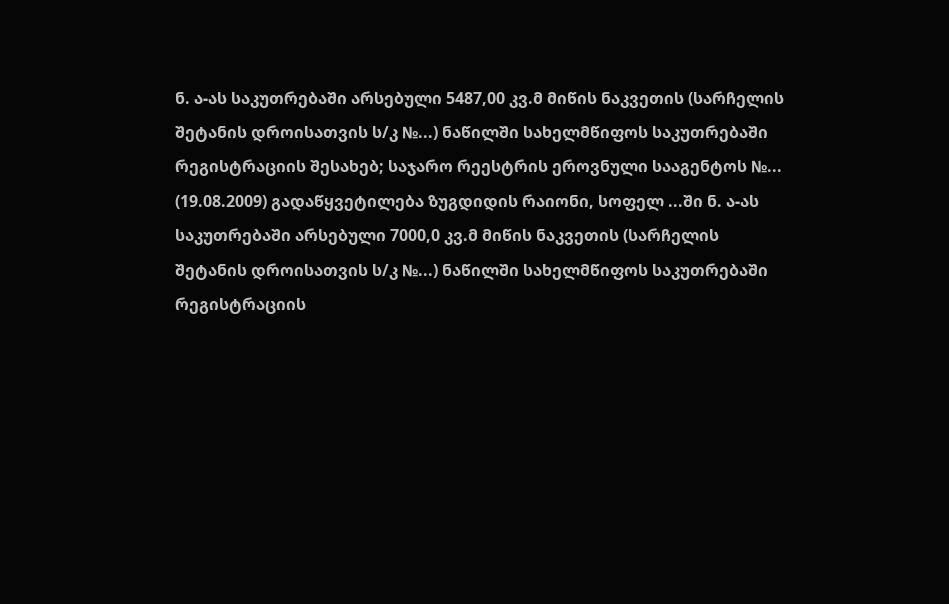ნ. ა-ას საკუთრებაში არსებული 5487,00 კვ.მ მიწის ნაკვეთის (სარჩელის შეტანის დროისათვის ს/კ №...) ნაწილში სახელმწიფოს საკუთრებაში რეგისტრაციის შესახებ; საჯარო რეესტრის ეროვნული სააგენტოს №... (19.08.2009) გადაწყვეტილება ზუგდიდის რაიონი, სოფელ ...ში ნ. ა-ას საკუთრებაში არსებული 7000,0 კვ.მ მიწის ნაკვეთის (სარჩელის შეტანის დროისათვის ს/კ №...) ნაწილში სახელმწიფოს საკუთრებაში რეგისტრაციის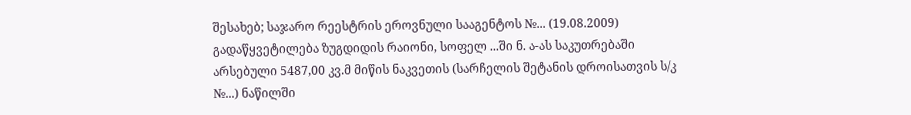შესახებ; საჯარო რეესტრის ეროვნული სააგენტოს №... (19.08.2009) გადაწყვეტილება ზუგდიდის რაიონი, სოფელ ...ში ნ. ა-ას საკუთრებაში არსებული 5487,00 კვ.მ მიწის ნაკვეთის (სარჩელის შეტანის დროისათვის ს/კ №...) ნაწილში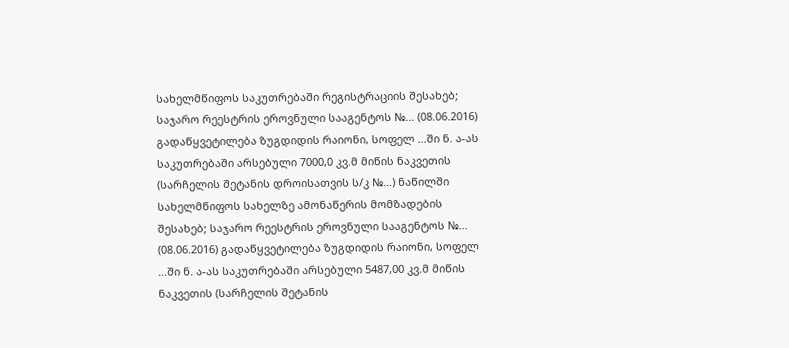სახელმწიფოს საკუთრებაში რეგისტრაციის შესახებ; საჯარო რეესტრის ეროვნული სააგენტოს №... (08.06.2016) გადაწყვეტილება ზუგდიდის რაიონი, სოფელ ...ში ნ. ა-ას საკუთრებაში არსებული 7000,0 კვ.მ მიწის ნაკვეთის (სარჩელის შეტანის დროისათვის ს/კ №...) ნაწილში სახელმწიფოს სახელზე ამონაწერის მომზადების შესახებ; საჯარო რეესტრის ეროვნული სააგენტოს №... (08.06.2016) გადაწყვეტილება ზუგდიდის რაიონი, სოფელ ...ში ნ. ა-ას საკუთრებაში არსებული 5487,00 კვ.მ მიწის ნაკვეთის (სარჩელის შეტანის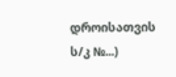დროისათვის ს/კ №...)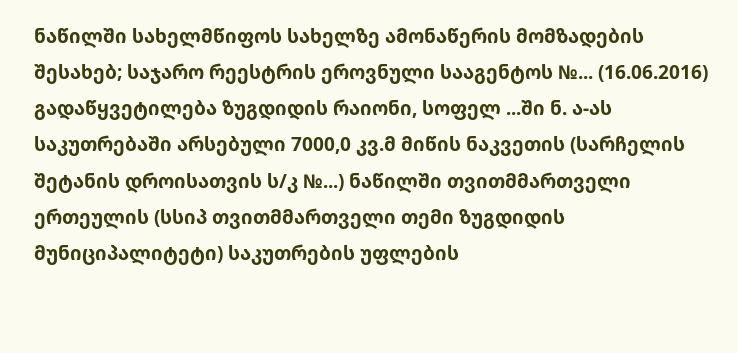ნაწილში სახელმწიფოს სახელზე ამონაწერის მომზადების შესახებ; საჯარო რეესტრის ეროვნული სააგენტოს №... (16.06.2016) გადაწყვეტილება ზუგდიდის რაიონი, სოფელ ...ში ნ. ა-ას საკუთრებაში არსებული 7000,0 კვ.მ მიწის ნაკვეთის (სარჩელის შეტანის დროისათვის ს/კ №...) ნაწილში თვითმმართველი ერთეულის (სსიპ თვითმმართველი თემი ზუგდიდის მუნიციპალიტეტი) საკუთრების უფლების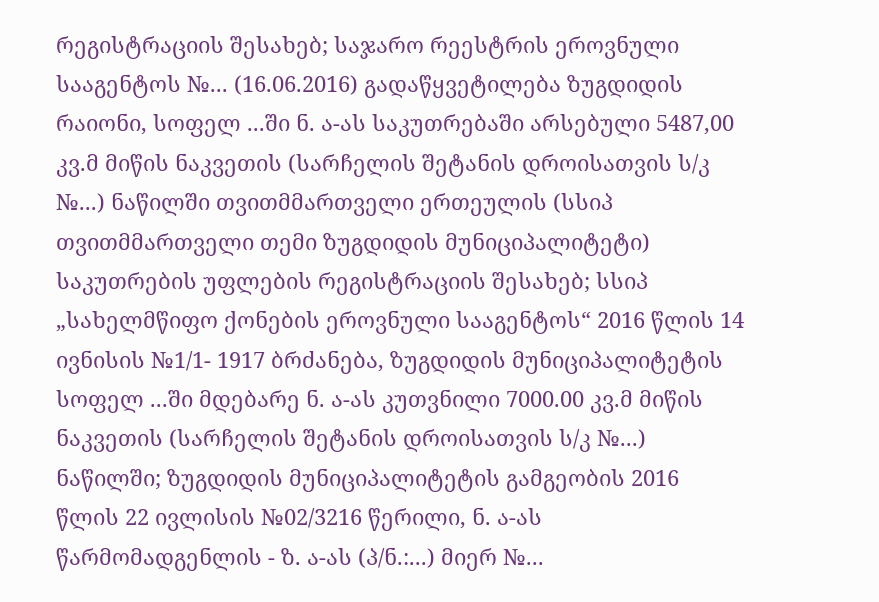რეგისტრაციის შესახებ; საჯარო რეესტრის ეროვნული სააგენტოს №... (16.06.2016) გადაწყვეტილება ზუგდიდის რაიონი, სოფელ ...ში ნ. ა-ას საკუთრებაში არსებული 5487,00 კვ.მ მიწის ნაკვეთის (სარჩელის შეტანის დროისათვის ს/კ №...) ნაწილში თვითმმართველი ერთეულის (სსიპ თვითმმართველი თემი ზუგდიდის მუნიციპალიტეტი) საკუთრების უფლების რეგისტრაციის შესახებ; სსიპ „სახელმწიფო ქონების ეროვნული სააგენტოს“ 2016 წლის 14 ივნისის №1/1- 1917 ბრძანება, ზუგდიდის მუნიციპალიტეტის სოფელ ...ში მდებარე ნ. ა-ას კუთვნილი 7000.00 კვ.მ მიწის ნაკვეთის (სარჩელის შეტანის დროისათვის ს/კ №...) ნაწილში; ზუგდიდის მუნიციპალიტეტის გამგეობის 2016 წლის 22 ივლისის №02/3216 წერილი, ნ. ა-ას წარმომადგენლის - ზ. ა-ას (პ/ნ.:...) მიერ №...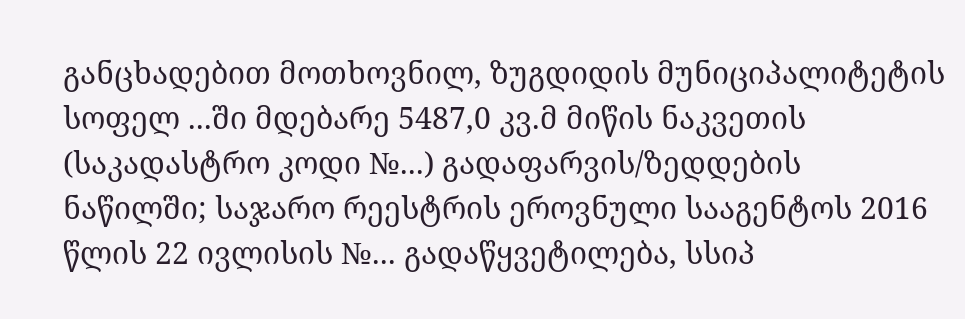განცხადებით მოთხოვნილ, ზუგდიდის მუნიციპალიტეტის სოფელ ...ში მდებარე 5487,0 კვ.მ მიწის ნაკვეთის (საკადასტრო კოდი №...) გადაფარვის/ზედდების ნაწილში; საჯარო რეესტრის ეროვნული სააგენტოს 2016 წლის 22 ივლისის №... გადაწყვეტილება, სსიპ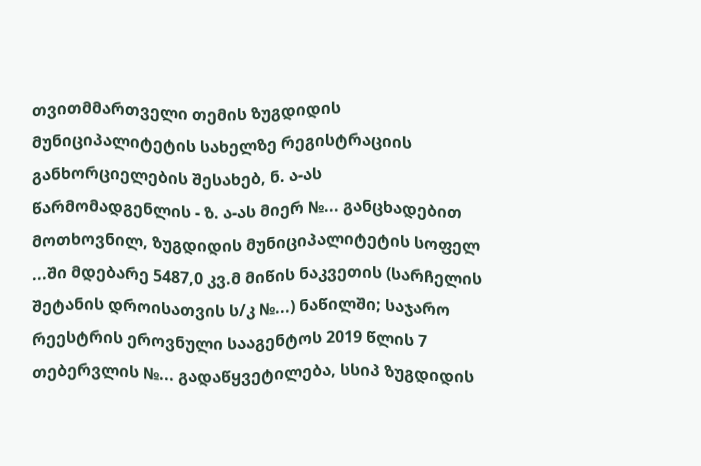თვითმმართველი თემის ზუგდიდის მუნიციპალიტეტის სახელზე რეგისტრაციის განხორციელების შესახებ, ნ. ა-ას წარმომადგენლის - ზ. ა-ას მიერ №... განცხადებით მოთხოვნილ, ზუგდიდის მუნიციპალიტეტის სოფელ ...ში მდებარე 5487,0 კვ.მ მიწის ნაკვეთის (სარჩელის შეტანის დროისათვის ს/კ №...) ნაწილში; საჯარო რეესტრის ეროვნული სააგენტოს 2019 წლის 7 თებერვლის №... გადაწყვეტილება, სსიპ ზუგდიდის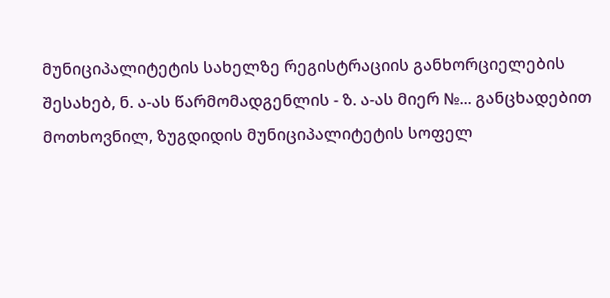მუნიციპალიტეტის სახელზე რეგისტრაციის განხორციელების შესახებ, ნ. ა-ას წარმომადგენლის - ზ. ა-ას მიერ №... განცხადებით მოთხოვნილ, ზუგდიდის მუნიციპალიტეტის სოფელ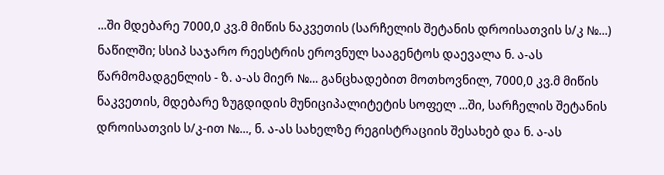...ში მდებარე 7000,0 კვ.მ მიწის ნაკვეთის (სარჩელის შეტანის დროისათვის ს/კ №...) ნაწილში; სსიპ საჯარო რეესტრის ეროვნულ სააგენტოს დაევალა ნ. ა-ას წარმომადგენლის - ზ. ა-ას მიერ №... განცხადებით მოთხოვნილ, 7000,0 კვ.მ მიწის ნაკვეთის, მდებარე ზუგდიდის მუნიციპალიტეტის სოფელ ...ში, სარჩელის შეტანის დროისათვის ს/კ-ით №..., ნ. ა-ას სახელზე რეგისტრაციის შესახებ და ნ. ა-ას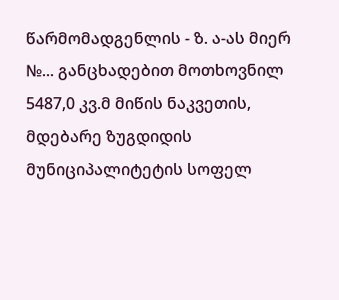წარმომადგენლის - ზ. ა-ას მიერ №... განცხადებით მოთხოვნილ 5487,0 კვ.მ მიწის ნაკვეთის, მდებარე ზუგდიდის მუნიციპალიტეტის სოფელ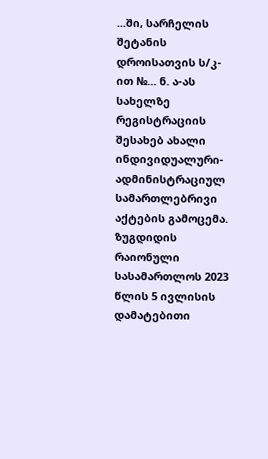...ში, სარჩელის შეტანის დროისათვის ს/კ-ით №... ნ. ა-ას სახელზე რეგისტრაციის შესახებ ახალი ინდივიდუალური-ადმინისტრაციულ სამართლებრივი აქტების გამოცემა.
ზუგდიდის რაიონული სასამართლოს 2023 წლის 5 ივლისის დამატებითი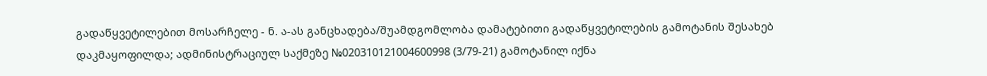გადაწყვეტილებით მოსარჩელე - ნ. ა-ას განცხადება/შუამდგომლობა დამატებითი გადაწყვეტილების გამოტანის შესახებ დაკმაყოფილდა; ადმინისტრაციულ საქმეზე №020310121004600998 (3/79-21) გამოტანილ იქნა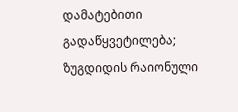დამატებითი გადაწყვეტილება; ზუგდიდის რაიონული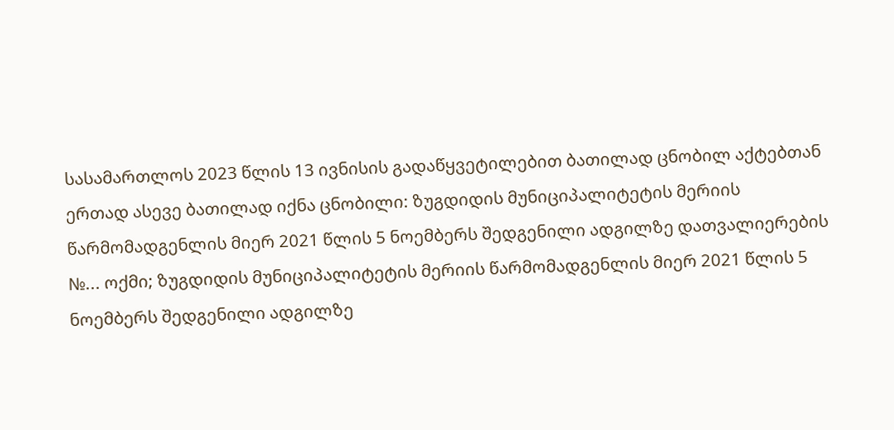სასამართლოს 2023 წლის 13 ივნისის გადაწყვეტილებით ბათილად ცნობილ აქტებთან ერთად ასევე ბათილად იქნა ცნობილი: ზუგდიდის მუნიციპალიტეტის მერიის წარმომადგენლის მიერ 2021 წლის 5 ნოემბერს შედგენილი ადგილზე დათვალიერების №... ოქმი; ზუგდიდის მუნიციპალიტეტის მერიის წარმომადგენლის მიერ 2021 წლის 5 ნოემბერს შედგენილი ადგილზე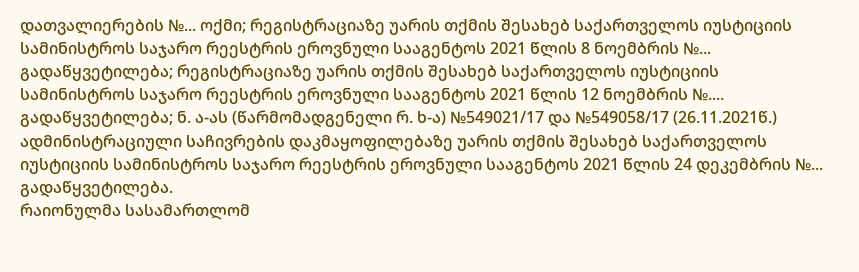დათვალიერების №... ოქმი; რეგისტრაციაზე უარის თქმის შესახებ საქართველოს იუსტიციის სამინისტროს საჯარო რეესტრის ეროვნული სააგენტოს 2021 წლის 8 ნოემბრის №... გადაწყვეტილება; რეგისტრაციაზე უარის თქმის შესახებ საქართველოს იუსტიციის სამინისტროს საჯარო რეესტრის ეროვნული სააგენტოს 2021 წლის 12 ნოემბრის №.... გადაწყვეტილება; ნ. ა-ას (წარმომადგენელი რ. ხ-ა) №549021/17 და №549058/17 (26.11.2021წ.) ადმინისტრაციული საჩივრების დაკმაყოფილებაზე უარის თქმის შესახებ საქართველოს იუსტიციის სამინისტროს საჯარო რეესტრის ეროვნული სააგენტოს 2021 წლის 24 დეკემბრის №... გადაწყვეტილება.
რაიონულმა სასამართლომ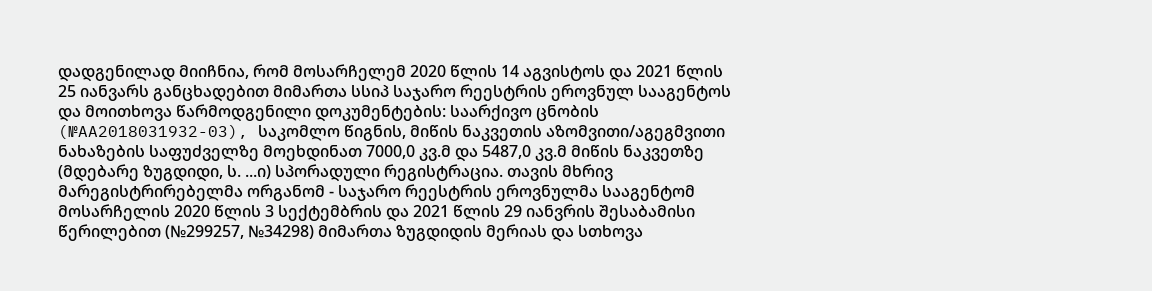დადგენილად მიიჩნია, რომ მოსარჩელემ 2020 წლის 14 აგვისტოს და 2021 წლის 25 იანვარს განცხადებით მიმართა სსიპ საჯარო რეესტრის ეროვნულ სააგენტოს და მოითხოვა წარმოდგენილი დოკუმენტების: საარქივო ცნობის (№AA2018031932-03), საკომლო წიგნის, მიწის ნაკვეთის აზომვითი/აგეგმვითი ნახაზების საფუძველზე მოეხდინათ 7000,0 კვ.მ და 5487,0 კვ.მ მიწის ნაკვეთზე (მდებარე ზუგდიდი, ს. ...ი) სპორადული რეგისტრაცია. თავის მხრივ მარეგისტრირებელმა ორგანომ - საჯარო რეესტრის ეროვნულმა სააგენტომ მოსარჩელის 2020 წლის 3 სექტემბრის და 2021 წლის 29 იანვრის შესაბამისი წერილებით (№299257, №34298) მიმართა ზუგდიდის მერიას და სთხოვა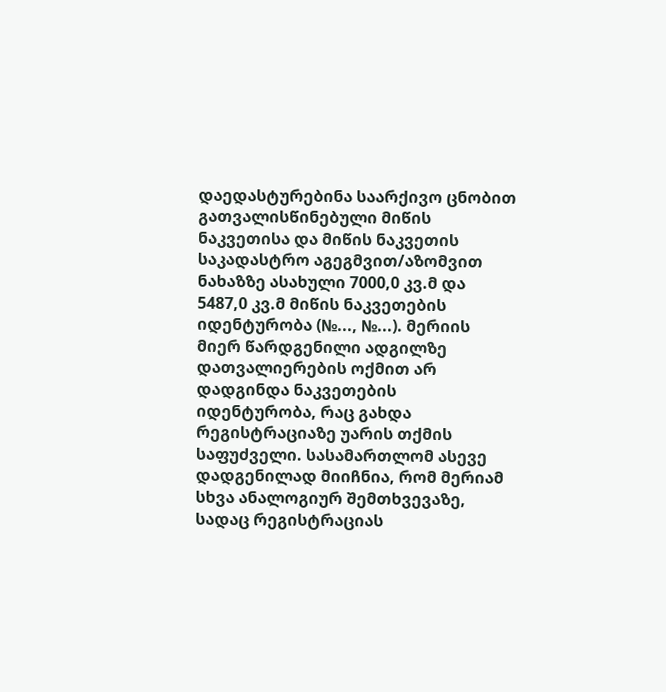დაედასტურებინა საარქივო ცნობით გათვალისწინებული მიწის ნაკვეთისა და მიწის ნაკვეთის საკადასტრო აგეგმვით/აზომვით ნახაზზე ასახული 7000,0 კვ.მ და 5487,0 კვ.მ მიწის ნაკვეთების იდენტურობა (№..., №...). მერიის მიერ წარდგენილი ადგილზე დათვალიერების ოქმით არ დადგინდა ნაკვეთების იდენტურობა, რაც გახდა რეგისტრაციაზე უარის თქმის საფუძველი. სასამართლომ ასევე დადგენილად მიიჩნია, რომ მერიამ სხვა ანალოგიურ შემთხვევაზე, სადაც რეგისტრაციას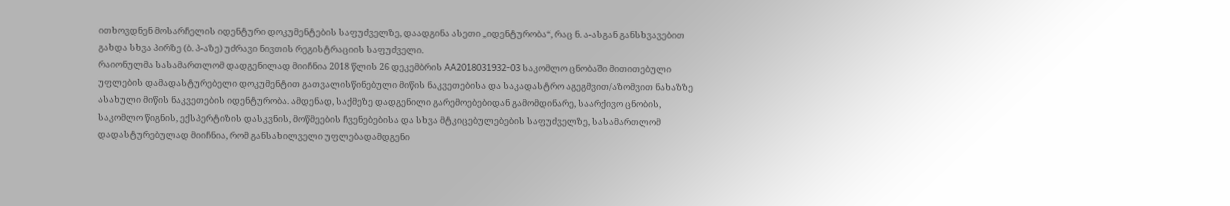ითხოვდნენ მოსარჩელის იდენტური დოკუმენტების საფუძველზე, დაადგინა ასეთი „იდენტურობა“, რაც ნ. ა-ასგან განსხვავებით გახდა სხვა პირზე (ბ. პ-აზე) უძრავი ნივთის რეგისტრაციის საფუძველი.
რაიონულმა სასამართლომ დადგენილად მიიჩნია 2018 წლის 26 დეკემბრის AA2018031932-03 საკომლო ცნობაში მითითებული უფლების დამადასტურებელი დოკუმენტით გათვალისწინებული მიწის ნაკვეთებისა და საკადასტრო აგეგმვით/აზომვით ნახაზზე ასახული მიწის ნაკვეთების იდენტურობა. ამდენად, საქმეზე დადგენილი გარემოებებიდან გამომდინარე, საარქივო ცნობის, საკომლო წიგნის, ექსპერტიზის დასკვნის, მოწმეების ჩვენებებისა და სხვა მტკიცებულებების საფუძველზე, სასამართლომ დადასტურებულად მიიჩნია, რომ განსახილველი უფლებადამდგენი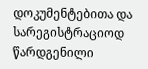დოკუმენტებითა და სარეგისტრაციოდ წარდგენილი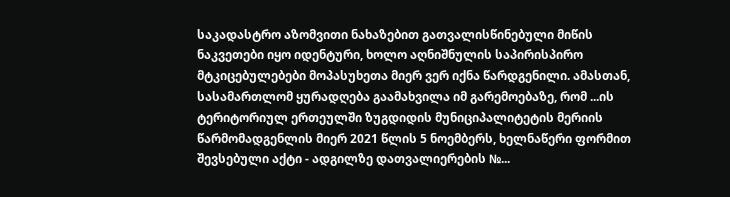საკადასტრო აზომვითი ნახაზებით გათვალისწინებული მიწის ნაკვეთები იყო იდენტური, ხოლო აღნიშნულის საპირისპირო მტკიცებულებები მოპასუხეთა მიერ ვერ იქნა წარდგენილი. ამასთან, სასამართლომ ყურადღება გაამახვილა იმ გარემოებაზე, რომ ...ის ტერიტორიულ ერთეულში ზუგდიდის მუნიციპალიტეტის მერიის წარმომადგენლის მიერ 2021 წლის 5 ნოემბერს, ხელნაწერი ფორმით შევსებული აქტი - ადგილზე დათვალიერების №...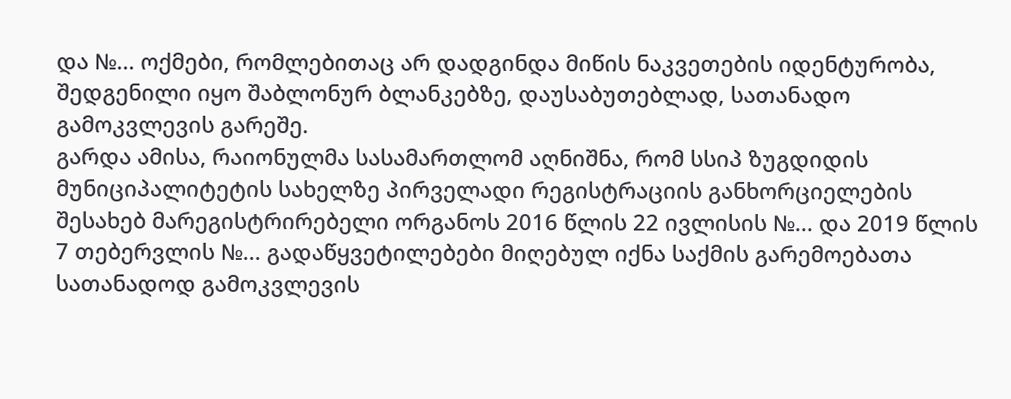და №... ოქმები, რომლებითაც არ დადგინდა მიწის ნაკვეთების იდენტურობა, შედგენილი იყო შაბლონურ ბლანკებზე, დაუსაბუთებლად, სათანადო გამოკვლევის გარეშე.
გარდა ამისა, რაიონულმა სასამართლომ აღნიშნა, რომ სსიპ ზუგდიდის მუნიციპალიტეტის სახელზე პირველადი რეგისტრაციის განხორციელების შესახებ მარეგისტრირებელი ორგანოს 2016 წლის 22 ივლისის №... და 2019 წლის 7 თებერვლის №... გადაწყვეტილებები მიღებულ იქნა საქმის გარემოებათა სათანადოდ გამოკვლევის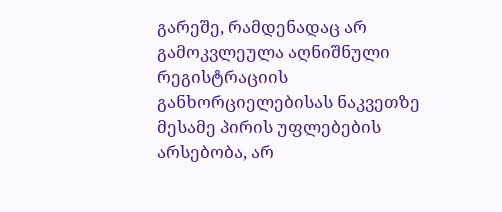გარეშე, რამდენადაც არ გამოკვლეულა აღნიშნული რეგისტრაციის განხორციელებისას ნაკვეთზე მესამე პირის უფლებების არსებობა, არ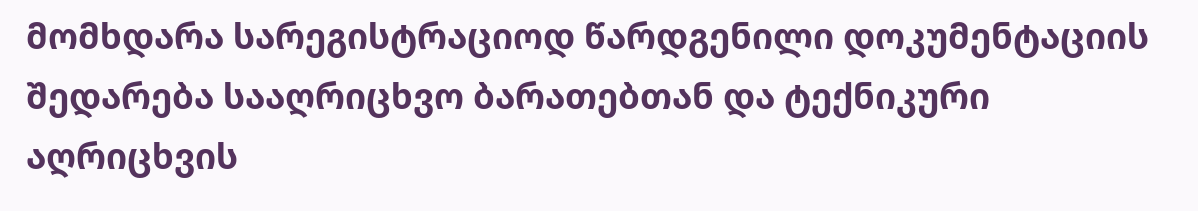მომხდარა სარეგისტრაციოდ წარდგენილი დოკუმენტაციის შედარება სააღრიცხვო ბარათებთან და ტექნიკური აღრიცხვის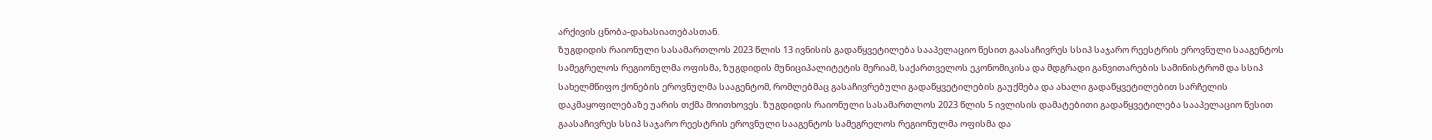არქივის ცნობა-დახასიათებასთან.
ზუგდიდის რაიონული სასამართლოს 2023 წლის 13 ივნისის გადაწყვეტილება სააპელაციო წესით გაასაჩივრეს სსიპ საჯარო რეესტრის ეროვნული სააგენტოს სამეგრელოს რეგიონულმა ოფისმა, ზუგდიდის მუნიციპალიტეტის მერიამ, საქართველოს ეკონომიკისა და მდგრადი განვითარების სამინისტრომ და სსიპ სახელმწიფო ქონების ეროვნულმა სააგენტომ, რომლებმაც გასაჩივრებული გადაწყვეტილების გაუქმება და ახალი გადაწყვეტილებით სარჩელის დაკმაყოფილებაზე უარის თქმა მოითხოვეს. ზუგდიდის რაიონული სასამართლოს 2023 წლის 5 ივლისის დამატებითი გადაწყვეტილება სააპელაციო წესით გაასაჩივრეს სსიპ საჯარო რეესტრის ეროვნული სააგენტოს სამეგრელოს რეგიონულმა ოფისმა და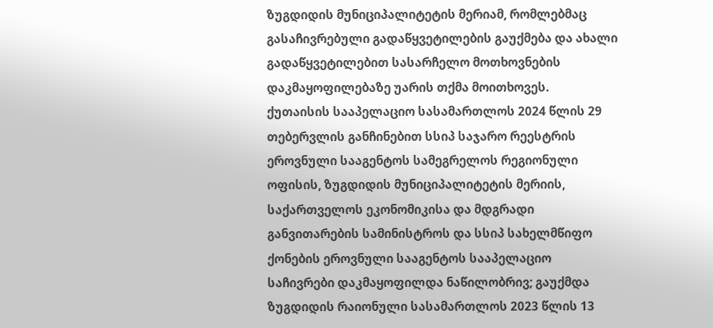ზუგდიდის მუნიციპალიტეტის მერიამ, რომლებმაც გასაჩივრებული გადაწყვეტილების გაუქმება და ახალი გადაწყვეტილებით სასარჩელო მოთხოვნების დაკმაყოფილებაზე უარის თქმა მოითხოვეს.
ქუთაისის სააპელაციო სასამართლოს 2024 წლის 29 თებერვლის განჩინებით სსიპ საჯარო რეესტრის ეროვნული სააგენტოს სამეგრელოს რეგიონული ოფისის, ზუგდიდის მუნიციპალიტეტის მერიის, საქართველოს ეკონომიკისა და მდგრადი განვითარების სამინისტროს და სსიპ სახელმწიფო ქონების ეროვნული სააგენტოს სააპელაციო საჩივრები დაკმაყოფილდა ნაწილობრივ; გაუქმდა ზუგდიდის რაიონული სასამართლოს 2023 წლის 13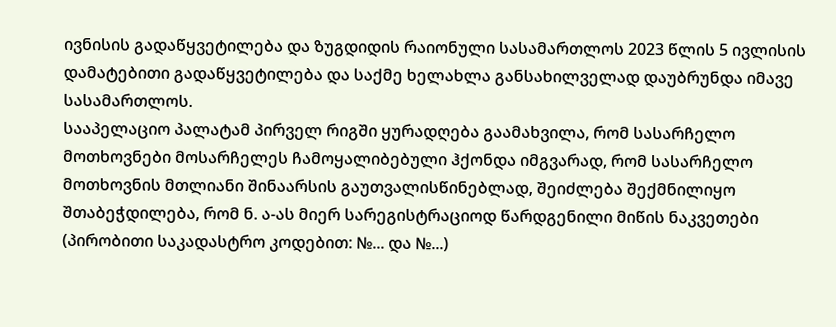ივნისის გადაწყვეტილება და ზუგდიდის რაიონული სასამართლოს 2023 წლის 5 ივლისის დამატებითი გადაწყვეტილება და საქმე ხელახლა განსახილველად დაუბრუნდა იმავე სასამართლოს.
სააპელაციო პალატამ პირველ რიგში ყურადღება გაამახვილა, რომ სასარჩელო მოთხოვნები მოსარჩელეს ჩამოყალიბებული ჰქონდა იმგვარად, რომ სასარჩელო მოთხოვნის მთლიანი შინაარსის გაუთვალისწინებლად, შეიძლება შექმნილიყო შთაბეჭდილება, რომ ნ. ა-ას მიერ სარეგისტრაციოდ წარდგენილი მიწის ნაკვეთები (პირობითი საკადასტრო კოდებით: №... და №...)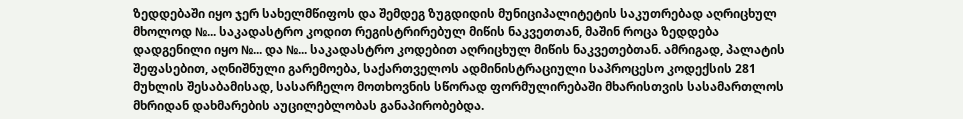ზედდებაში იყო ჯერ სახელმწიფოს და შემდეგ ზუგდიდის მუნიციპალიტეტის საკუთრებად აღრიცხულ მხოლოდ №... საკადასტრო კოდით რეგისტრირებულ მიწის ნაკვეთთან, მაშინ როცა ზედდება დადგენილი იყო №... და №... საკადასტრო კოდებით აღრიცხულ მიწის ნაკვეთებთან. ამრიგად, პალატის შეფასებით, აღნიშნული გარემოება, საქართველოს ადმინისტრაციული საპროცესო კოდექსის 281 მუხლის შესაბამისად, სასარჩელო მოთხოვნის სწორად ფორმულირებაში მხარისთვის სასამართლოს მხრიდან დახმარების აუცილებლობას განაპირობებდა.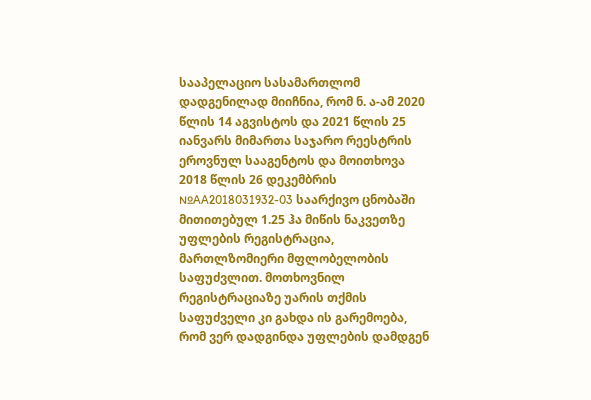სააპელაციო სასამართლომ დადგენილად მიიჩნია, რომ ნ. ა-ამ 2020 წლის 14 აგვისტოს და 2021 წლის 25 იანვარს მიმართა საჯარო რეესტრის ეროვნულ სააგენტოს და მოითხოვა 2018 წლის 26 დეკემბრის №AA2018031932-03 საარქივო ცნობაში მითითებულ 1.25 ჰა მიწის ნაკვეთზე უფლების რეგისტრაცია, მართლზომიერი მფლობელობის საფუძვლით. მოთხოვნილ რეგისტრაციაზე უარის თქმის საფუძველი კი გახდა ის გარემოება, რომ ვერ დადგინდა უფლების დამდგენ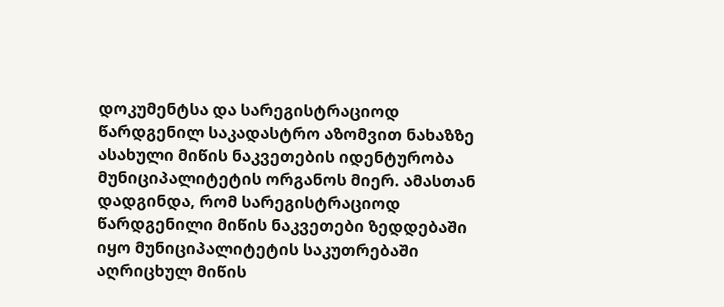დოკუმენტსა და სარეგისტრაციოდ წარდგენილ საკადასტრო აზომვით ნახაზზე ასახული მიწის ნაკვეთების იდენტურობა მუნიციპალიტეტის ორგანოს მიერ. ამასთან დადგინდა, რომ სარეგისტრაციოდ წარდგენილი მიწის ნაკვეთები ზედდებაში იყო მუნიციპალიტეტის საკუთრებაში აღრიცხულ მიწის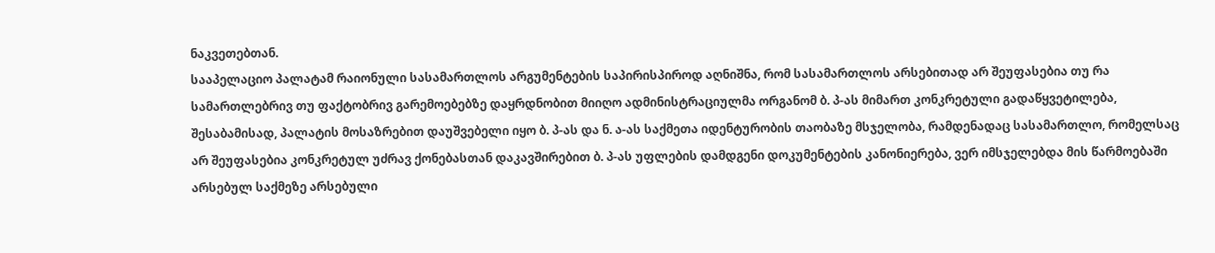ნაკვეთებთან.
სააპელაციო პალატამ რაიონული სასამართლოს არგუმენტების საპირისპიროდ აღნიშნა, რომ სასამართლოს არსებითად არ შეუფასებია თუ რა სამართლებრივ თუ ფაქტობრივ გარემოებებზე დაყრდნობით მიიღო ადმინისტრაციულმა ორგანომ ბ. პ-ას მიმართ კონკრეტული გადაწყვეტილება, შესაბამისად, პალატის მოსაზრებით დაუშვებელი იყო ბ. პ-ას და ნ. ა-ას საქმეთა იდენტურობის თაობაზე მსჯელობა, რამდენადაც სასამართლო, რომელსაც არ შეუფასებია კონკრეტულ უძრავ ქონებასთან დაკავშირებით ბ. პ-ას უფლების დამდგენი დოკუმენტების კანონიერება, ვერ იმსჯელებდა მის წარმოებაში არსებულ საქმეზე არსებული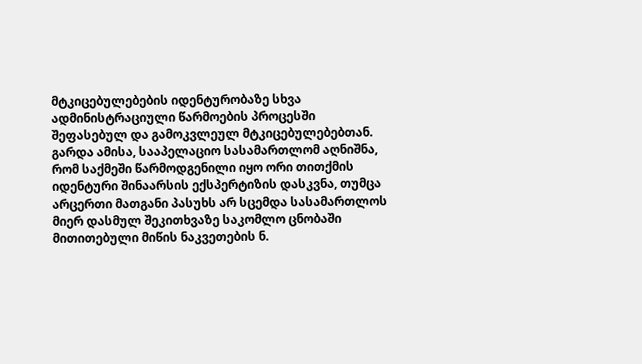მტკიცებულებების იდენტურობაზე სხვა ადმინისტრაციული წარმოების პროცესში შეფასებულ და გამოკვლეულ მტკიცებულებებთან.
გარდა ამისა, სააპელაციო სასამართლომ აღნიშნა, რომ საქმეში წარმოდგენილი იყო ორი თითქმის იდენტური შინაარსის ექსპერტიზის დასკვნა, თუმცა არცერთი მათგანი პასუხს არ სცემდა სასამართლოს მიერ დასმულ შეკითხვაზე საკომლო ცნობაში მითითებული მიწის ნაკვეთების ნ.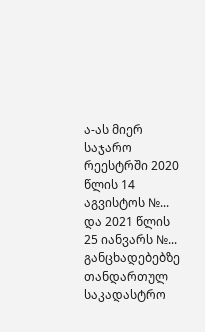ა-ას მიერ საჯარო რეესტრში 2020 წლის 14 აგვისტოს №... და 2021 წლის 25 იანვარს №... განცხადებებზე თანდართულ საკადასტრო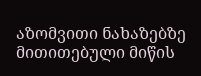აზომვითი ნახაზებზე მითითებული მიწის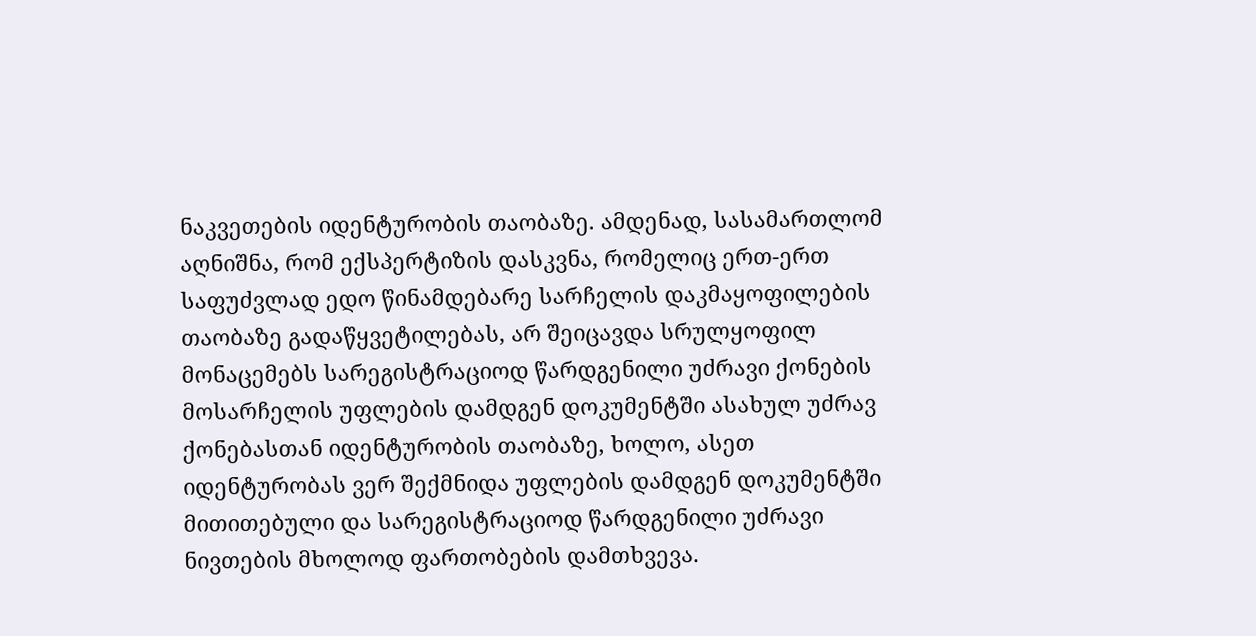ნაკვეთების იდენტურობის თაობაზე. ამდენად, სასამართლომ აღნიშნა, რომ ექსპერტიზის დასკვნა, რომელიც ერთ-ერთ საფუძვლად ედო წინამდებარე სარჩელის დაკმაყოფილების თაობაზე გადაწყვეტილებას, არ შეიცავდა სრულყოფილ მონაცემებს სარეგისტრაციოდ წარდგენილი უძრავი ქონების მოსარჩელის უფლების დამდგენ დოკუმენტში ასახულ უძრავ ქონებასთან იდენტურობის თაობაზე, ხოლო, ასეთ იდენტურობას ვერ შექმნიდა უფლების დამდგენ დოკუმენტში მითითებული და სარეგისტრაციოდ წარდგენილი უძრავი ნივთების მხოლოდ ფართობების დამთხვევა.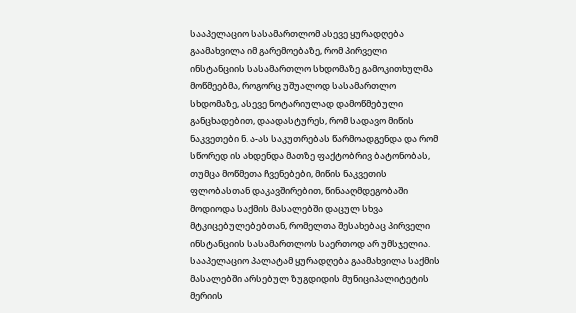სააპელაციო სასამართლომ ასევე ყურადღება გაამახვილა იმ გარემოებაზე, რომ პირველი ინსტანციის სასამართლო სხდომაზე გამოკითხულმა მოწმეებმა, როგორც უშუალოდ სასამართლო სხდომაზე, ასევე ნოტარიულად დამოწმებული განცხადებით, დაადასტურეს, რომ სადავო მიწის ნაკვეთები ნ. ა-ას საკუთრებას წარმოადგენდა და რომ სწორედ ის ახდენდა მათზე ფაქტობრივ ბატონობას, თუმცა მოწმეთა ჩვენებები, მიწის ნაკვეთის ფლობასთან დაკავშირებით, წინააღმდეგობაში მოდიოდა საქმის მასალებში დაცულ სხვა მტკიცებულებებთან, რომელთა შესახებაც პირველი ინსტანციის სასამართლოს საერთოდ არ უმსჯელია.
სააპელაციო პალატამ ყურადღება გაამახვილა საქმის მასალებში არსებულ ზუგდიდის მუნიციპალიტეტის მერიის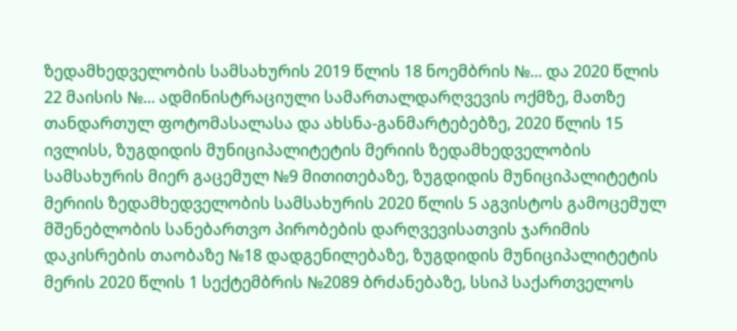ზედამხედველობის სამსახურის 2019 წლის 18 ნოემბრის №... და 2020 წლის 22 მაისის №... ადმინისტრაციული სამართალდარღვევის ოქმზე, მათზე თანდართულ ფოტომასალასა და ახსნა-განმარტებებზე, 2020 წლის 15 ივლისს, ზუგდიდის მუნიციპალიტეტის მერიის ზედამხედველობის სამსახურის მიერ გაცემულ №9 მითითებაზე, ზუგდიდის მუნიციპალიტეტის მერიის ზედამხედველობის სამსახურის 2020 წლის 5 აგვისტოს გამოცემულ მშენებლობის სანებართვო პირობების დარღვევისათვის ჯარიმის დაკისრების თაობაზე №18 დადგენილებაზე, ზუგდიდის მუნიციპალიტეტის მერის 2020 წლის 1 სექტემბრის №2089 ბრძანებაზე, სსიპ საქართველოს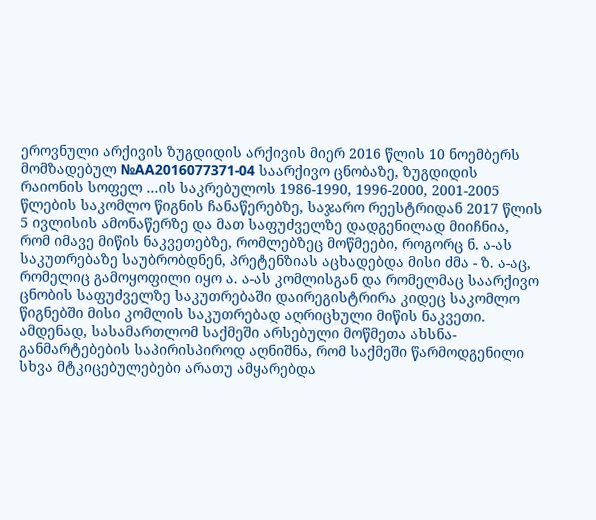ეროვნული არქივის ზუგდიდის არქივის მიერ 2016 წლის 10 ნოემბერს მომზადებულ №AA2016077371-04 საარქივო ცნობაზე, ზუგდიდის რაიონის სოფელ ...ის საკრებულოს 1986-1990, 1996-2000, 2001-2005 წლების საკომლო წიგნის ჩანაწერებზე, საჯარო რეესტრიდან 2017 წლის 5 ივლისის ამონაწერზე და მათ საფუძველზე დადგენილად მიიჩნია, რომ იმავე მიწის ნაკვეთებზე, რომლებზეც მოწმეები, როგორც ნ. ა-ას საკუთრებაზე საუბრობდნენ, პრეტენზიას აცხადებდა მისი ძმა - ზ. ა-აც, რომელიც გამოყოფილი იყო ა. ა-ას კომლისგან და რომელმაც საარქივო ცნობის საფუძველზე საკუთრებაში დაირეგისტრირა კიდეც საკომლო წიგნებში მისი კომლის საკუთრებად აღრიცხული მიწის ნაკვეთი. ამდენად, სასამართლომ საქმეში არსებული მოწმეთა ახსნა-განმარტებების საპირისპიროდ აღნიშნა, რომ საქმეში წარმოდგენილი სხვა მტკიცებულებები არათუ ამყარებდა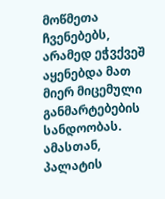მოწმეთა ჩვენებებს, არამედ ეჭვქვეშ აყენებდა მათ მიერ მიცემული განმარტებების სანდოობას. ამასთან, პალატის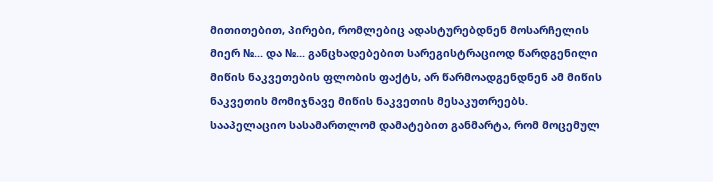მითითებით, პირები, რომლებიც ადასტურებდნენ მოსარჩელის მიერ №... და №... განცხადებებით სარეგისტრაციოდ წარდგენილი მიწის ნაკვეთების ფლობის ფაქტს, არ წარმოადგენდნენ ამ მიწის ნაკვეთის მომიჯნავე მიწის ნაკვეთის მესაკუთრეებს.
სააპელაციო სასამართლომ დამატებით განმარტა, რომ მოცემულ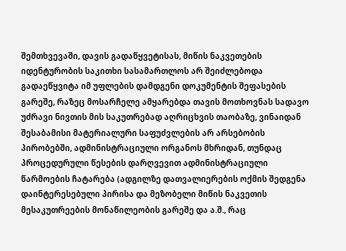შემთხვევაში, დავის გადაწყვეტისას, მიწის ნაკვეთების იდენტურობის საკითხი სასამართლოს არ შეიძლებოდა გადაეწყვიტა იმ უფლების დამდგენი დოკუმენტის შეფასების გარეშე, რაზეც მოსარჩელე ამყარებდა თავის მოთხოვნას სადავო უძრავი ნივთის მის საკუთრებად აღრიცხვის თაობაზე, ვინაიდან შესაბამისი მატერიალური საფუძვლების არ არსებობის პირობებში, ადმინისტრაციული ორგანოს მხრიდან, თუნდაც პროცედურული წესების დარღვევით ადმინისტრაციული წარმოების ჩატარება (ადგილზე დათვალიერების ოქმის შედგენა დაინტერესებული პირისა და მეზობელი მიწის ნაკვეთის მესაკუთრეების მონაწილეობის გარეშე და ა.შ., რაც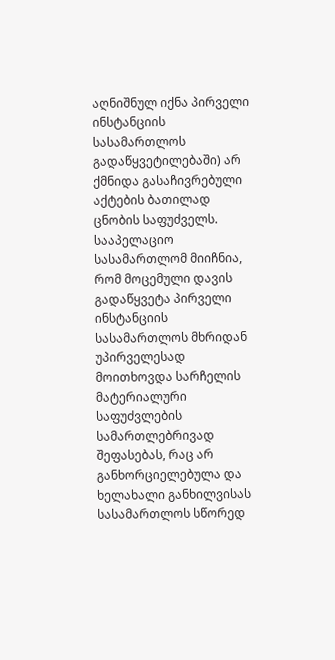აღნიშნულ იქნა პირველი ინსტანციის სასამართლოს გადაწყვეტილებაში) არ ქმნიდა გასაჩივრებული აქტების ბათილად ცნობის საფუძველს. სააპელაციო სასამართლომ მიიჩნია, რომ მოცემული დავის გადაწყვეტა პირველი ინსტანციის სასამართლოს მხრიდან უპირველესად მოითხოვდა სარჩელის მატერიალური საფუძვლების სამართლებრივად შეფასებას, რაც არ განხორციელებულა და ხელახალი განხილვისას სასამართლოს სწორედ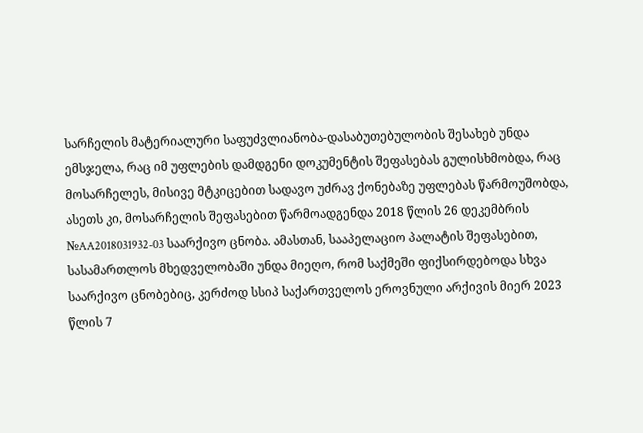სარჩელის მატერიალური საფუძვლიანობა-დასაბუთებულობის შესახებ უნდა ემსჯელა, რაც იმ უფლების დამდგენი დოკუმენტის შეფასებას გულისხმობდა, რაც მოსარჩელეს, მისივე მტკიცებით სადავო უძრავ ქონებაზე უფლებას წარმოუშობდა, ასეთს კი, მოსარჩელის შეფასებით წარმოადგენდა 2018 წლის 26 დეკემბრის №AA2018031932-03 საარქივო ცნობა. ამასთან, სააპელაციო პალატის შეფასებით, სასამართლოს მხედველობაში უნდა მიეღო, რომ საქმეში ფიქსირდებოდა სხვა საარქივო ცნობებიც, კერძოდ სსიპ საქართველოს ეროვნული არქივის მიერ 2023 წლის 7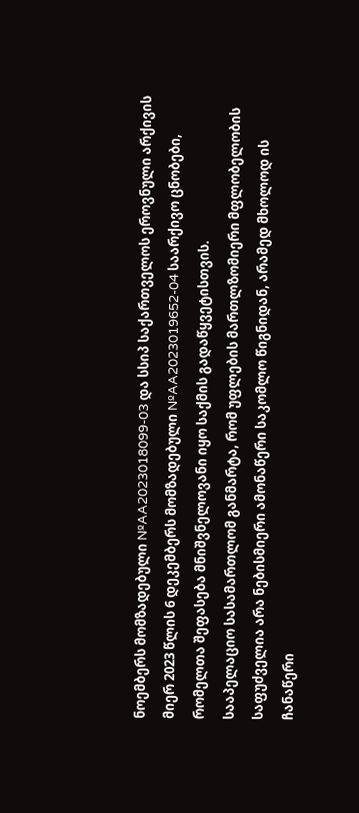ნოემბერს მომზადებული №AA2023018099-03 და სსიპ საქართველოს ეროვნული არქივის მიერ 2023 წლის 6 დეკემბერს მომზადებული №AA2023019652-04 საარქივო ცნობები, რომელთა შეფასება მნიშვნელოვანი იყო საქმის გადაწყვეტისთვის.
სააპელაციო სასამართლომ განმარტა, რომ უფლების მართლზომიერი მფლობელობის საფუძველია არა ნებისმიერი ამონაწერი საკომლო წიგნიდან, არამედ მხოლოდ ის ჩანაწერი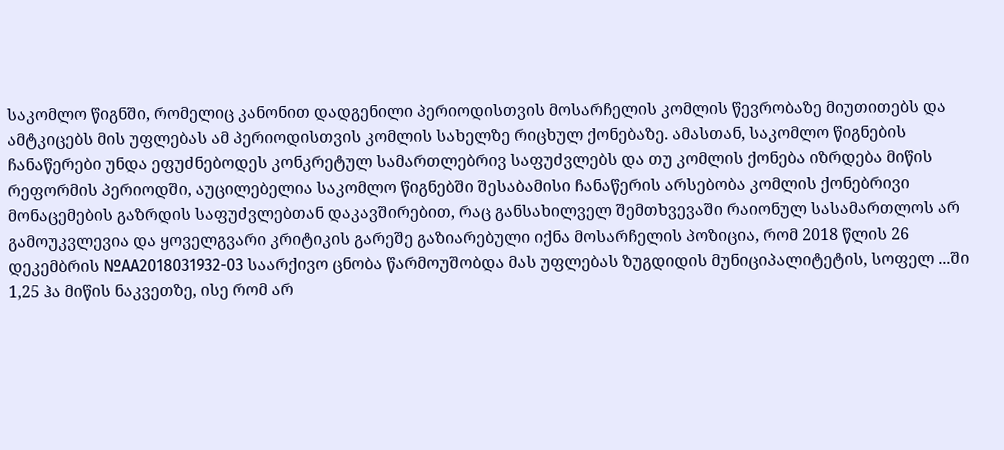საკომლო წიგნში, რომელიც კანონით დადგენილი პერიოდისთვის მოსარჩელის კომლის წევრობაზე მიუთითებს და ამტკიცებს მის უფლებას ამ პერიოდისთვის კომლის სახელზე რიცხულ ქონებაზე. ამასთან, საკომლო წიგნების ჩანაწერები უნდა ეფუძნებოდეს კონკრეტულ სამართლებრივ საფუძვლებს და თუ კომლის ქონება იზრდება მიწის რეფორმის პერიოდში, აუცილებელია საკომლო წიგნებში შესაბამისი ჩანაწერის არსებობა კომლის ქონებრივი მონაცემების გაზრდის საფუძვლებთან დაკავშირებით, რაც განსახილველ შემთხვევაში რაიონულ სასამართლოს არ გამოუკვლევია და ყოველგვარი კრიტიკის გარეშე გაზიარებული იქნა მოსარჩელის პოზიცია, რომ 2018 წლის 26 დეკემბრის №AA2018031932-03 საარქივო ცნობა წარმოუშობდა მას უფლებას ზუგდიდის მუნიციპალიტეტის, სოფელ ...ში 1,25 ჰა მიწის ნაკვეთზე, ისე რომ არ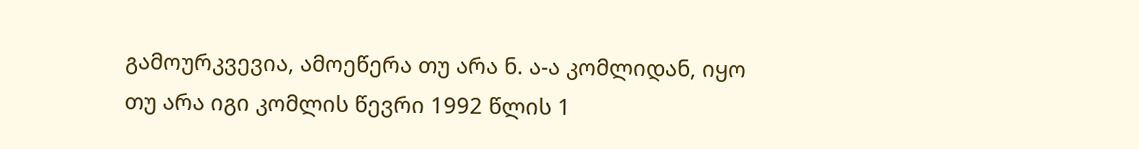გამოურკვევია, ამოეწერა თუ არა ნ. ა-ა კომლიდან, იყო თუ არა იგი კომლის წევრი 1992 წლის 1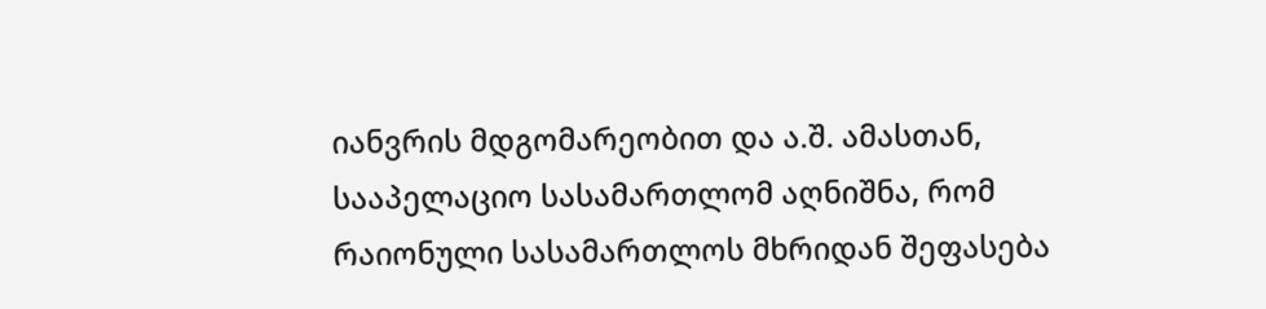იანვრის მდგომარეობით და ა.შ. ამასთან, სააპელაციო სასამართლომ აღნიშნა, რომ რაიონული სასამართლოს მხრიდან შეფასება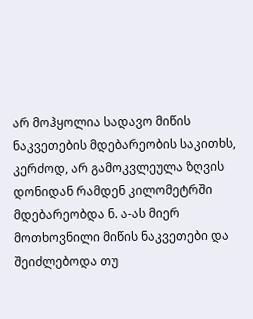არ მოჰყოლია სადავო მიწის ნაკვეთების მდებარეობის საკითხს, კერძოდ, არ გამოკვლეულა ზღვის დონიდან რამდენ კილომეტრში მდებარეობდა ნ. ა-ას მიერ მოთხოვნილი მიწის ნაკვეთები და შეიძლებოდა თუ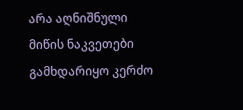არა აღნიშნული მიწის ნაკვეთები გამხდარიყო კერძო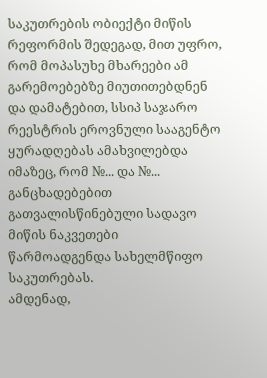საკუთრების ობიექტი მიწის რეფორმის შედეგად, მით უფრო, რომ მოპასუხე მხარეები ამ გარემოებებზე მიუთითებდნენ და დამატებით, სსიპ საჯარო რეესტრის ეროვნული სააგენტო ყურადღებას ამახვილებდა იმაზეც, რომ №... და №... განცხადებებით გათვალისწინებული სადავო მიწის ნაკვეთები წარმოადგენდა სახელმწიფო საკუთრებას.
ამდენად,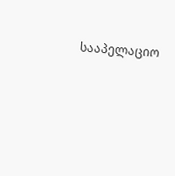სააპელაციო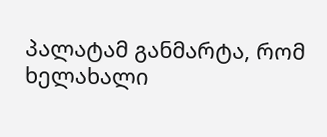პალატამ განმარტა, რომ ხელახალი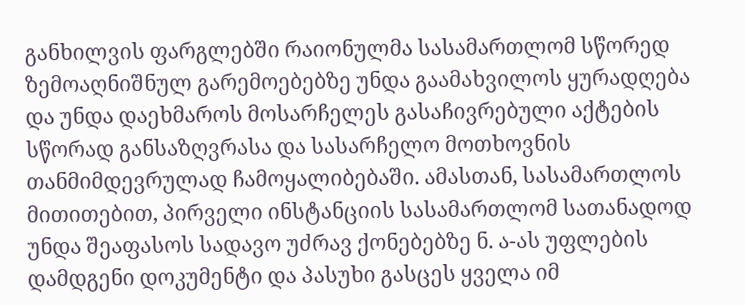განხილვის ფარგლებში რაიონულმა სასამართლომ სწორედ ზემოაღნიშნულ გარემოებებზე უნდა გაამახვილოს ყურადღება და უნდა დაეხმაროს მოსარჩელეს გასაჩივრებული აქტების სწორად განსაზღვრასა და სასარჩელო მოთხოვნის თანმიმდევრულად ჩამოყალიბებაში. ამასთან, სასამართლოს მითითებით, პირველი ინსტანციის სასამართლომ სათანადოდ უნდა შეაფასოს სადავო უძრავ ქონებებზე ნ. ა-ას უფლების დამდგენი დოკუმენტი და პასუხი გასცეს ყველა იმ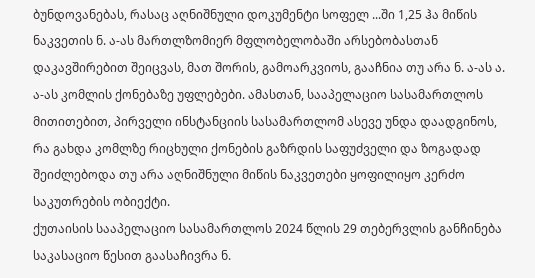ბუნდოვანებას, რასაც აღნიშნული დოკუმენტი სოფელ ...ში 1,25 ჰა მიწის ნაკვეთის ნ. ა-ას მართლზომიერ მფლობელობაში არსებობასთან დაკავშირებით შეიცვას, მათ შორის, გამოარკვიოს, გააჩნია თუ არა ნ. ა-ას ა. ა-ას კომლის ქონებაზე უფლებები. ამასთან, სააპელაციო სასამართლოს მითითებით, პირველი ინსტანციის სასამართლომ ასევე უნდა დაადგინოს, რა გახდა კომლზე რიცხული ქონების გაზრდის საფუძველი და ზოგადად შეიძლებოდა თუ არა აღნიშნული მიწის ნაკვეთები ყოფილიყო კერძო საკუთრების ობიექტი.
ქუთაისის სააპელაციო სასამართლოს 2024 წლის 29 თებერვლის განჩინება საკასაციო წესით გაასაჩივრა ნ.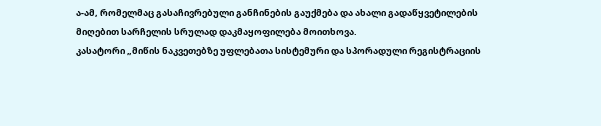ა-ამ, რომელმაც გასაჩივრებული განჩინების გაუქმება და ახალი გადაწყვეტილების მიღებით სარჩელის სრულად დაკმაყოფილება მოითხოვა.
კასატორი „მიწის ნაკვეთებზე უფლებათა სისტემური და სპორადული რეგისტრაციის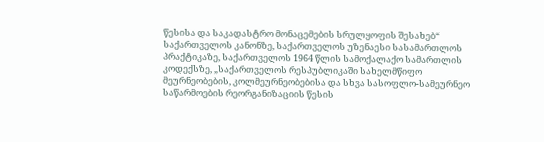წესისა და საკადასტრო მონაცემების სრულყოფის შესახებ“ საქართველოს კანონზე, საქართველოს უზენაესი სასამართლოს პრაქტიკაზე, საქართველოს 1964 წლის სამოქალაქო სამართლის კოდექსზე, „საქართველოს რესპუბლიკაში სახელმწიფო მეურნეობების, კოლმეურნეობებისა და სხვა სასოფლო-სამეურნეო საწარმოების რეორგანიზაციის წესის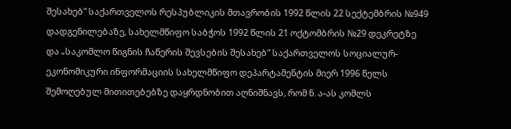შესახებ“ საქართველოს რესპუბლიკის მთავრობის 1992 წლის 22 სექტემბრის №949 დადგენილებაზე, სახელმწიფო საბჭოს 1992 წლის 21 ოქტომბრის №29 დეკრეტზე და „საკომლო წიგნის ჩაწერის შევსების შესახებ“ საქართველოს სოციალურ-ეკონომიკური ინფორმაციის სახელმწიფო დეპარტამენტის მიერ 1996 წელს შემოღებულ მითითებებზე დაყრდნობით აღნიშნავს, რომ ნ. ა-ას კომლს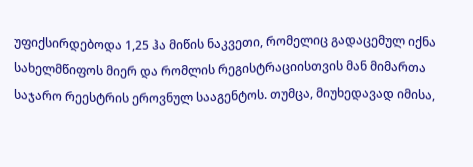უფიქსირდებოდა 1,25 ჰა მიწის ნაკვეთი, რომელიც გადაცემულ იქნა სახელმწიფოს მიერ და რომლის რეგისტრაციისთვის მან მიმართა საჯარო რეესტრის ეროვნულ სააგენტოს. თუმცა, მიუხედავად იმისა,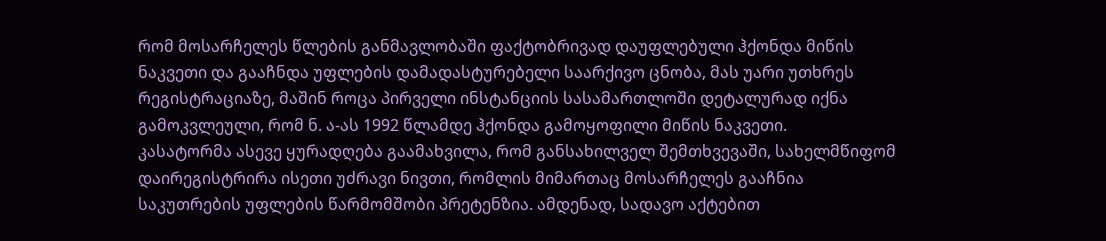რომ მოსარჩელეს წლების განმავლობაში ფაქტობრივად დაუფლებული ჰქონდა მიწის ნაკვეთი და გააჩნდა უფლების დამადასტურებელი საარქივო ცნობა, მას უარი უთხრეს რეგისტრაციაზე, მაშინ როცა პირველი ინსტანციის სასამართლოში დეტალურად იქნა გამოკვლეული, რომ ნ. ა-ას 1992 წლამდე ჰქონდა გამოყოფილი მიწის ნაკვეთი.
კასატორმა ასევე ყურადღება გაამახვილა, რომ განსახილველ შემთხვევაში, სახელმწიფომ დაირეგისტრირა ისეთი უძრავი ნივთი, რომლის მიმართაც მოსარჩელეს გააჩნია საკუთრების უფლების წარმომშობი პრეტენზია. ამდენად, სადავო აქტებით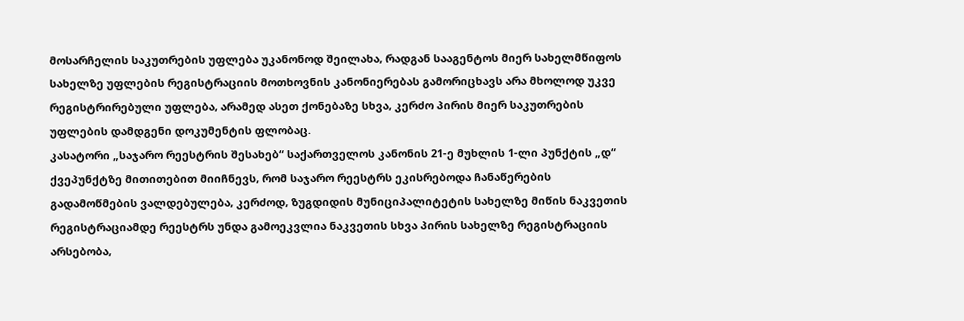მოსარჩელის საკუთრების უფლება უკანონოდ შეილახა, რადგან სააგენტოს მიერ სახელმწიფოს სახელზე უფლების რეგისტრაციის მოთხოვნის კანონიერებას გამორიცხავს არა მხოლოდ უკვე რეგისტრირებული უფლება, არამედ ასეთ ქონებაზე სხვა, კერძო პირის მიერ საკუთრების უფლების დამდგენი დოკუმენტის ფლობაც.
კასატორი „საჯარო რეესტრის შესახებ“ საქართველოს კანონის 21-ე მუხლის 1-ლი პუნქტის „დ“ ქვეპუნქტზე მითითებით მიიჩნევს, რომ საჯარო რეესტრს ეკისრებოდა ჩანაწერების გადამოწმების ვალდებულება, კერძოდ, ზუგდიდის მუნიციპალიტეტის სახელზე მიწის ნაკვეთის რეგისტრაციამდე რეესტრს უნდა გამოეკვლია ნაკვეთის სხვა პირის სახელზე რეგისტრაციის არსებობა,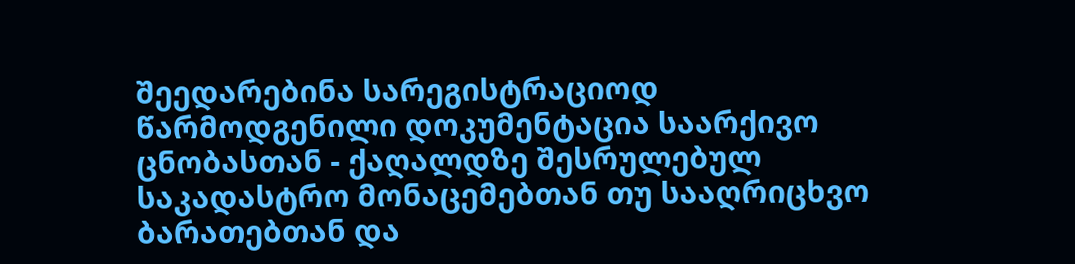შეედარებინა სარეგისტრაციოდ წარმოდგენილი დოკუმენტაცია საარქივო ცნობასთან - ქაღალდზე შესრულებულ საკადასტრო მონაცემებთან თუ სააღრიცხვო ბარათებთან და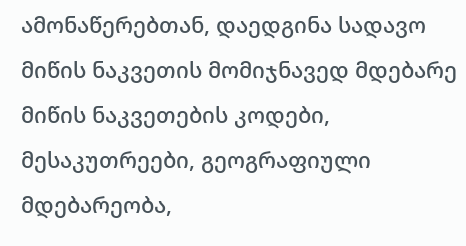ამონაწერებთან, დაედგინა სადავო მიწის ნაკვეთის მომიჯნავედ მდებარე მიწის ნაკვეთების კოდები, მესაკუთრეები, გეოგრაფიული მდებარეობა,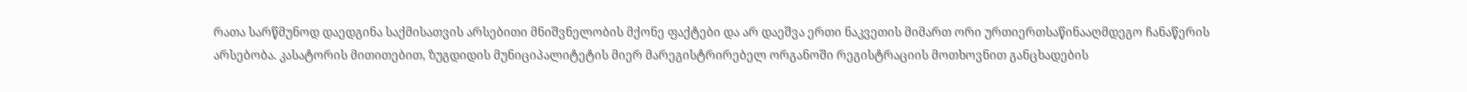რათა სარწმუნოდ დაედგინა საქმისათვის არსებითი მნიშვნელობის მქონე ფაქტები და არ დაეშვა ერთი ნაკვეთის მიმართ ორი ურთიერთსაწინააღმდეგო ჩანაწერის არსებობა. კასატორის მითითებით, ზუგდიდის მუნიციპალიტეტის მიერ მარეგისტრირებელ ორგანოში რეგისტრაციის მოთხოვნით განცხადების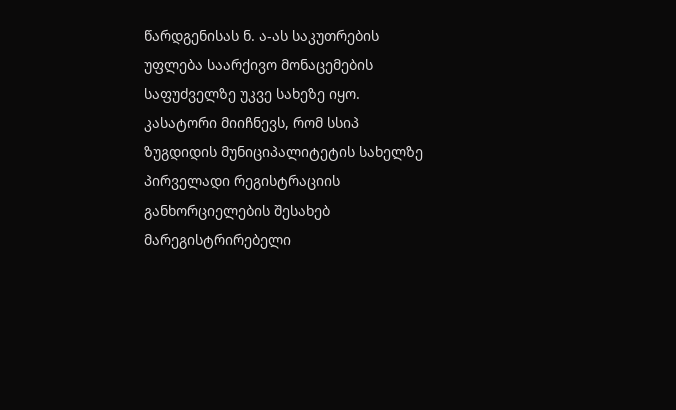წარდგენისას ნ. ა-ას საკუთრების უფლება საარქივო მონაცემების საფუძველზე უკვე სახეზე იყო.
კასატორი მიიჩნევს, რომ სსიპ ზუგდიდის მუნიციპალიტეტის სახელზე პირველადი რეგისტრაციის განხორციელების შესახებ მარეგისტრირებელი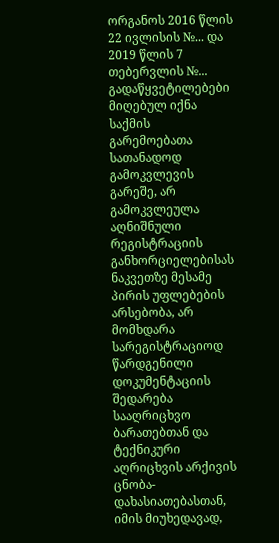ორგანოს 2016 წლის 22 ივლისის №... და 2019 წლის 7 თებერვლის №... გადაწყვეტილებები მიღებულ იქნა საქმის გარემოებათა სათანადოდ გამოკვლევის გარეშე, არ გამოკვლეულა აღნიშნული რეგისტრაციის განხორციელებისას ნაკვეთზე მესამე პირის უფლებების არსებობა, არ მომხდარა სარეგისტრაციოდ წარდგენილი დოკუმენტაციის შედარება სააღრიცხვო ბარათებთან და ტექნიკური აღრიცხვის არქივის ცნობა-დახასიათებასთან, იმის მიუხედავად,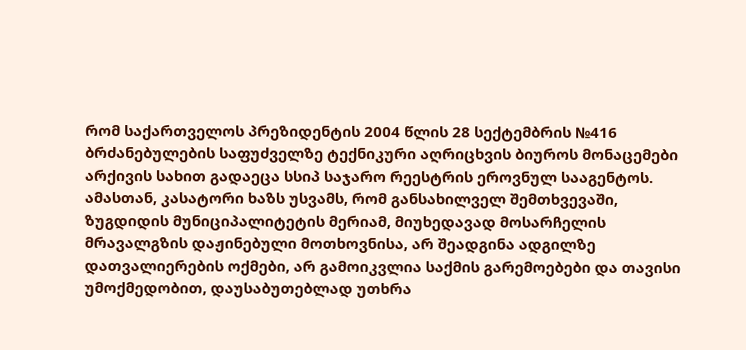რომ საქართველოს პრეზიდენტის 2004 წლის 28 სექტემბრის №416 ბრძანებულების საფუძველზე ტექნიკური აღრიცხვის ბიუროს მონაცემები არქივის სახით გადაეცა სსიპ საჯარო რეესტრის ეროვნულ სააგენტოს. ამასთან, კასატორი ხაზს უსვამს, რომ განსახილველ შემთხვევაში, ზუგდიდის მუნიციპალიტეტის მერიამ, მიუხედავად მოსარჩელის მრავალგზის დაჟინებული მოთხოვნისა, არ შეადგინა ადგილზე დათვალიერების ოქმები, არ გამოიკვლია საქმის გარემოებები და თავისი უმოქმედობით, დაუსაბუთებლად უთხრა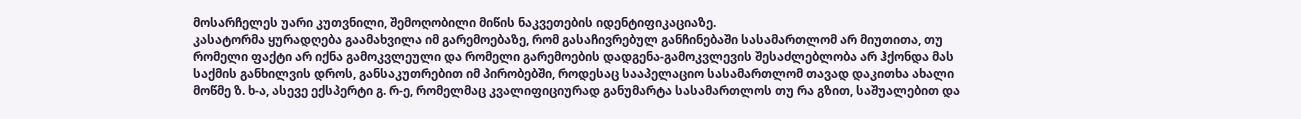მოსარჩელეს უარი კუთვნილი, შემოღობილი მიწის ნაკვეთების იდენტიფიკაციაზე.
კასატორმა ყურადღება გაამახვილა იმ გარემოებაზე, რომ გასაჩივრებულ განჩინებაში სასამართლომ არ მიუთითა, თუ რომელი ფაქტი არ იქნა გამოკვლეული და რომელი გარემოების დადგენა-გამოკვლევის შესაძლებლობა არ ჰქონდა მას საქმის განხილვის დროს, განსაკუთრებით იმ პირობებში, როდესაც სააპელაციო სასამართლომ თავად დაკითხა ახალი მოწმე ზ. ხ-ა, ასევე ექსპერტი გ. რ-ე, რომელმაც კვალიფიციურად განუმარტა სასამართლოს თუ რა გზით, საშუალებით და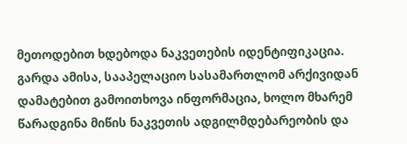მეთოდებით ხდებოდა ნაკვეთების იდენტიფიკაცია. გარდა ამისა, სააპელაციო სასამართლომ არქივიდან დამატებით გამოითხოვა ინფორმაცია, ხოლო მხარემ წარადგინა მიწის ნაკვეთის ადგილმდებარეობის და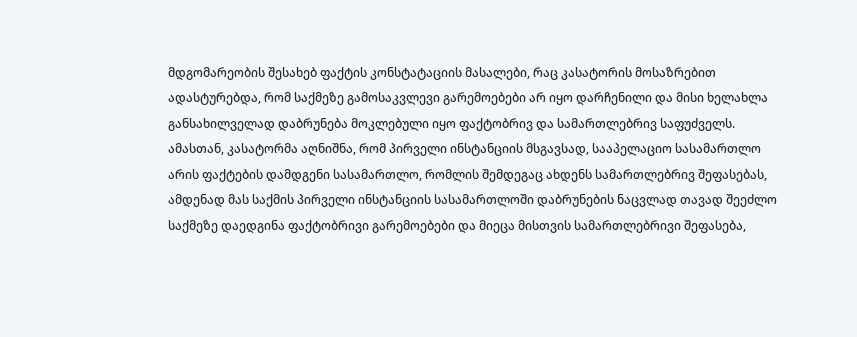მდგომარეობის შესახებ ფაქტის კონსტატაციის მასალები, რაც კასატორის მოსაზრებით ადასტურებდა, რომ საქმეზე გამოსაკვლევი გარემოებები არ იყო დარჩენილი და მისი ხელახლა განსახილველად დაბრუნება მოკლებული იყო ფაქტობრივ და სამართლებრივ საფუძველს. ამასთან, კასატორმა აღნიშნა, რომ პირველი ინსტანციის მსგავსად, სააპელაციო სასამართლო არის ფაქტების დამდგენი სასამართლო, რომლის შემდეგაც ახდენს სამართლებრივ შეფასებას, ამდენად მას საქმის პირველი ინსტანციის სასამართლოში დაბრუნების ნაცვლად თავად შეეძლო საქმეზე დაედგინა ფაქტობრივი გარემოებები და მიეცა მისთვის სამართლებრივი შეფასება,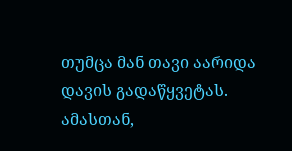თუმცა მან თავი აარიდა დავის გადაწყვეტას.
ამასთან,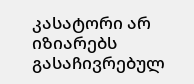კასატორი არ იზიარებს გასაჩივრებულ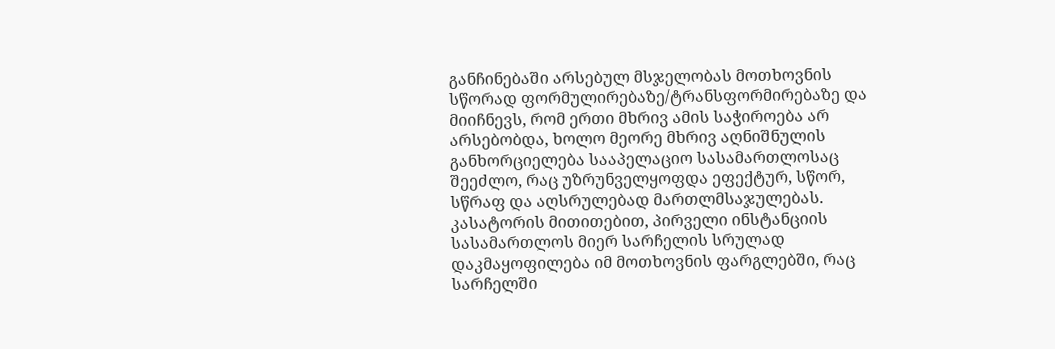განჩინებაში არსებულ მსჯელობას მოთხოვნის სწორად ფორმულირებაზე/ტრანსფორმირებაზე და მიიჩნევს, რომ ერთი მხრივ ამის საჭიროება არ არსებობდა, ხოლო მეორე მხრივ აღნიშნულის განხორციელება სააპელაციო სასამართლოსაც შეეძლო, რაც უზრუნველყოფდა ეფექტურ, სწორ, სწრაფ და აღსრულებად მართლმსაჯულებას. კასატორის მითითებით, პირველი ინსტანციის სასამართლოს მიერ სარჩელის სრულად დაკმაყოფილება იმ მოთხოვნის ფარგლებში, რაც სარჩელში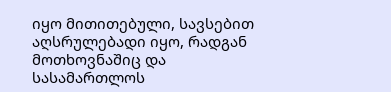იყო მითითებული, სავსებით აღსრულებადი იყო, რადგან მოთხოვნაშიც და სასამართლოს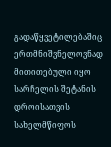გადაწყვეტილებაშიც ერთმნიშვნელოვნად მითითებული იყო სარჩელის შეტანის დროისათვის სახელმწიფოს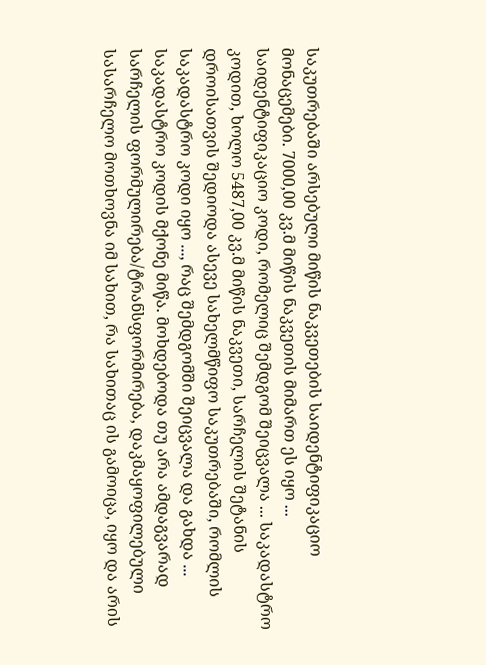საკუთრებაში არსებული მიწის ნაკვეთების საიდენტიფიკაციო მონაცემები. 7000,00 კვ.მ მიწის ნაკვეთის მიმართ ეს იყო ... საიდენტიფიკაციო კოდი, რომელიც შემდგომ შეიცვალა ... საკადასტრო კოდით, ხოლო 5487,00 კვ.მ მიწის ნაკვეთი, სარჩელის შეტანის დროისათვის შედიოდა ასევე სახელმწიფო საკუთრებაში, რომლის საკადასტრო კოდი იყო ..., რაც შემდგომში შეიცვალა და გახდა ... საკადასტრო კოდის მქონე მიწა. მოხდებოდა თუ არა ამდაგვარად სარჩელის ფორმულირება/ტრანსფორმირება, დაკმაყოფილებული სასარჩელო მოთხოვნა იმ სახით, რა სახითაც ის გამოიცა, იყო და არის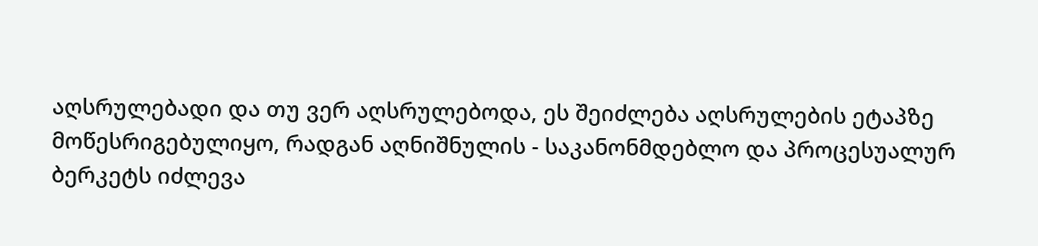აღსრულებადი და თუ ვერ აღსრულებოდა, ეს შეიძლება აღსრულების ეტაპზე მოწესრიგებულიყო, რადგან აღნიშნულის - საკანონმდებლო და პროცესუალურ ბერკეტს იძლევა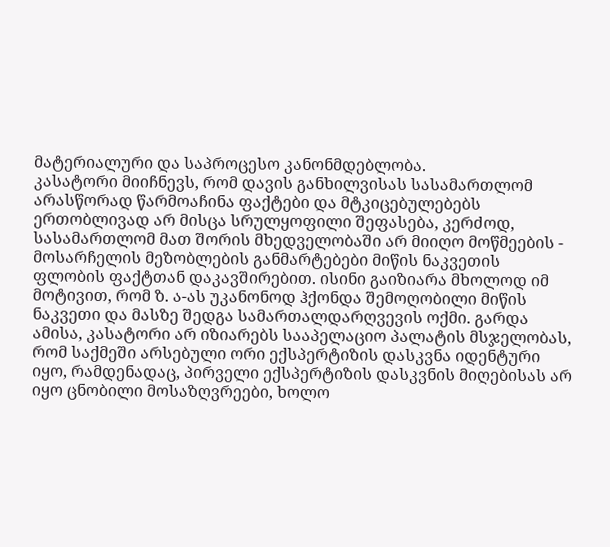მატერიალური და საპროცესო კანონმდებლობა.
კასატორი მიიჩნევს, რომ დავის განხილვისას სასამართლომ არასწორად წარმოაჩინა ფაქტები და მტკიცებულებებს ერთობლივად არ მისცა სრულყოფილი შეფასება, კერძოდ, სასამართლომ მათ შორის მხედველობაში არ მიიღო მოწმეების - მოსარჩელის მეზობლების განმარტებები მიწის ნაკვეთის ფლობის ფაქტთან დაკავშირებით. ისინი გაიზიარა მხოლოდ იმ მოტივით, რომ ზ. ა-ას უკანონოდ ჰქონდა შემოღობილი მიწის ნაკვეთი და მასზე შედგა სამართალდარღვევის ოქმი. გარდა ამისა, კასატორი არ იზიარებს სააპელაციო პალატის მსჯელობას, რომ საქმეში არსებული ორი ექსპერტიზის დასკვნა იდენტური იყო, რამდენადაც, პირველი ექსპერტიზის დასკვნის მიღებისას არ იყო ცნობილი მოსაზღვრეები, ხოლო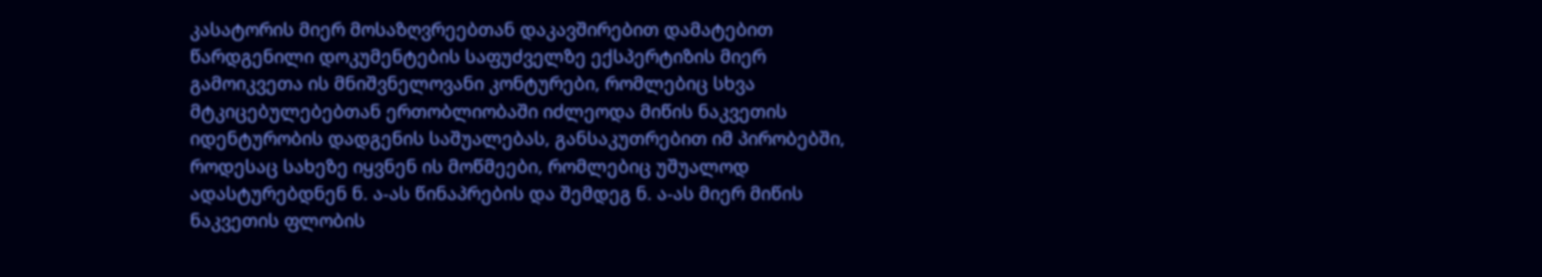კასატორის მიერ მოსაზღვრეებთან დაკავშირებით დამატებით წარდგენილი დოკუმენტების საფუძველზე ექსპერტიზის მიერ გამოიკვეთა ის მნიშვნელოვანი კონტურები, რომლებიც სხვა მტკიცებულებებთან ერთობლიობაში იძლეოდა მიწის ნაკვეთის იდენტურობის დადგენის საშუალებას, განსაკუთრებით იმ პირობებში, როდესაც სახეზე იყვნენ ის მოწმეები, რომლებიც უშუალოდ ადასტურებდნენ ნ. ა-ას წინაპრების და შემდეგ ნ. ა-ას მიერ მიწის ნაკვეთის ფლობის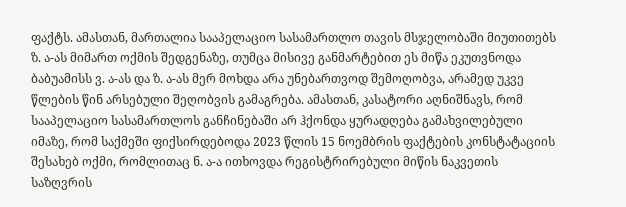ფაქტს. ამასთან, მართალია სააპელაციო სასამართლო თავის მსჯელობაში მიუთითებს ზ. ა-ას მიმართ ოქმის შედგენაზე, თუმცა მისივე განმარტებით ეს მიწა ეკუთვნოდა ბაბუამისს ვ. ა-ას და ზ. ა-ას მერ მოხდა არა უნებართვოდ შემოღობვა, არამედ უკვე წლების წინ არსებული შეღობვის გამაგრება. ამასთან, კასატორი აღნიშნავს, რომ სააპელაციო სასამართლოს განჩინებაში არ ჰქონდა ყურადღება გამახვილებული იმაზე, რომ საქმეში ფიქსირდებოდა 2023 წლის 15 ნოემბრის ფაქტების კონსტატაციის შესახებ ოქმი, რომლითაც ნ. ა-ა ითხოვდა რეგისტრირებული მიწის ნაკვეთის საზღვრის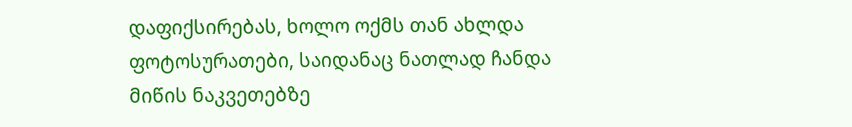დაფიქსირებას, ხოლო ოქმს თან ახლდა ფოტოსურათები, საიდანაც ნათლად ჩანდა მიწის ნაკვეთებზე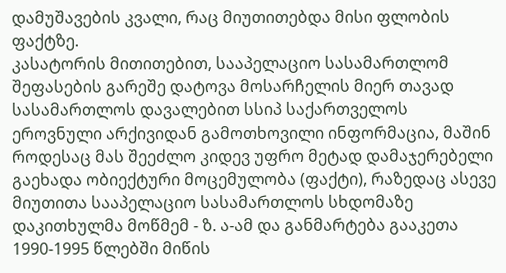დამუშავების კვალი, რაც მიუთითებდა მისი ფლობის ფაქტზე.
კასატორის მითითებით, სააპელაციო სასამართლომ შეფასების გარეშე დატოვა მოსარჩელის მიერ თავად სასამართლოს დავალებით სსიპ საქართველოს ეროვნული არქივიდან გამოთხოვილი ინფორმაცია, მაშინ როდესაც მას შეეძლო კიდევ უფრო მეტად დამაჯერებელი გაეხადა ობიექტური მოცემულობა (ფაქტი), რაზედაც ასევე მიუთითა სააპელაციო სასამართლოს სხდომაზე დაკითხულმა მოწმემ - ზ. ა-ამ და განმარტება გააკეთა 1990-1995 წლებში მიწის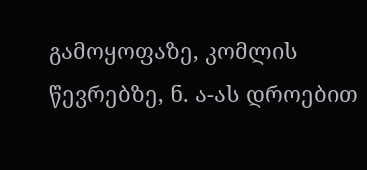გამოყოფაზე, კომლის წევრებზე, ნ. ა-ას დროებით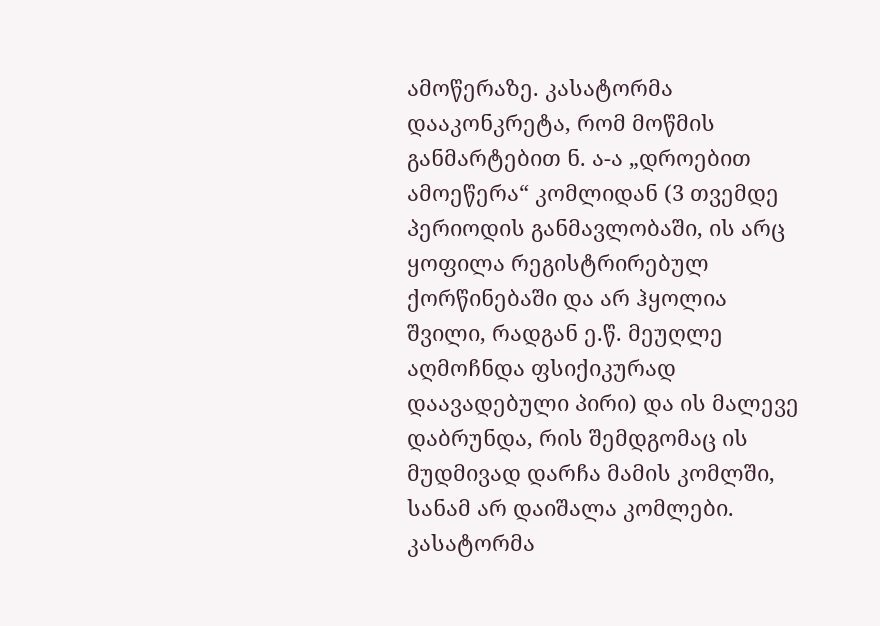ამოწერაზე. კასატორმა დააკონკრეტა, რომ მოწმის განმარტებით ნ. ა-ა „დროებით ამოეწერა“ კომლიდან (3 თვემდე პერიოდის განმავლობაში, ის არც ყოფილა რეგისტრირებულ ქორწინებაში და არ ჰყოლია შვილი, რადგან ე.წ. მეუღლე აღმოჩნდა ფსიქიკურად დაავადებული პირი) და ის მალევე დაბრუნდა, რის შემდგომაც ის მუდმივად დარჩა მამის კომლში, სანამ არ დაიშალა კომლები.
კასატორმა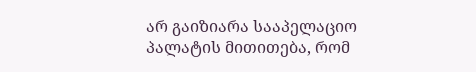არ გაიზიარა სააპელაციო პალატის მითითება, რომ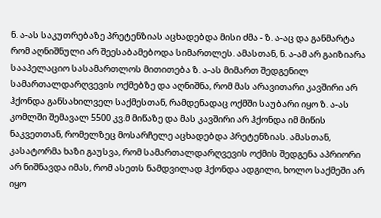ნ. ა-ას საკუთრებაზე პრეტენზიას აცხადებდა მისი ძმა - ზ. ა-აც და განმარტა რომ აღნიშნული არ შეესაბამებოდა სიმართლეს. ამასთან, ნ. ა-ამ არ გაიზიარა სააპელაციო სასამართლოს მითითება ზ. ა-ას მიმართ შედგენილ სამართალდარღვევის ოქმებზე და აღნიშნა, რომ მას არავითარი კავშირი არ ჰქონდა განსახილველ საქმესთან, რამდენადაც ოქმში საუბარი იყო ზ. ა-ას კომლში შემავალ 5500 კვ.მ მიწაზე და მას კავშირი არ ჰქონდა იმ მიწის ნაკვეთთან, რომელზეც მოსარჩელე აცხადებდა პრეტენზიას. ამასთან, კასატორმა ხაზი გაუსვა, რომ სამართალდარღვევის ოქმის შედგენა აპრიორი არ ნიშნავდა იმას, რომ ასეთს ნამდვილად ჰქონდა ადგილი, ხოლო საქმეში არ იყო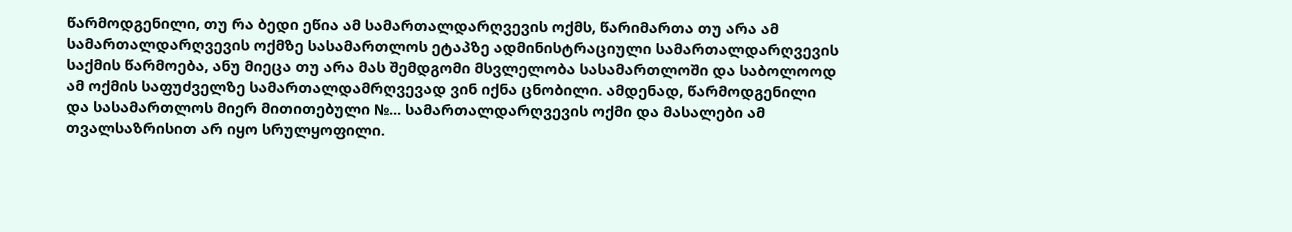წარმოდგენილი, თუ რა ბედი ეწია ამ სამართალდარღვევის ოქმს, წარიმართა თუ არა ამ სამართალდარღვევის ოქმზე სასამართლოს ეტაპზე ადმინისტრაციული სამართალდარღვევის საქმის წარმოება, ანუ მიეცა თუ არა მას შემდგომი მსვლელობა სასამართლოში და საბოლოოდ ამ ოქმის საფუძველზე სამართალდამრღვევად ვინ იქნა ცნობილი. ამდენად, წარმოდგენილი და სასამართლოს მიერ მითითებული №... სამართალდარღვევის ოქმი და მასალები ამ თვალსაზრისით არ იყო სრულყოფილი.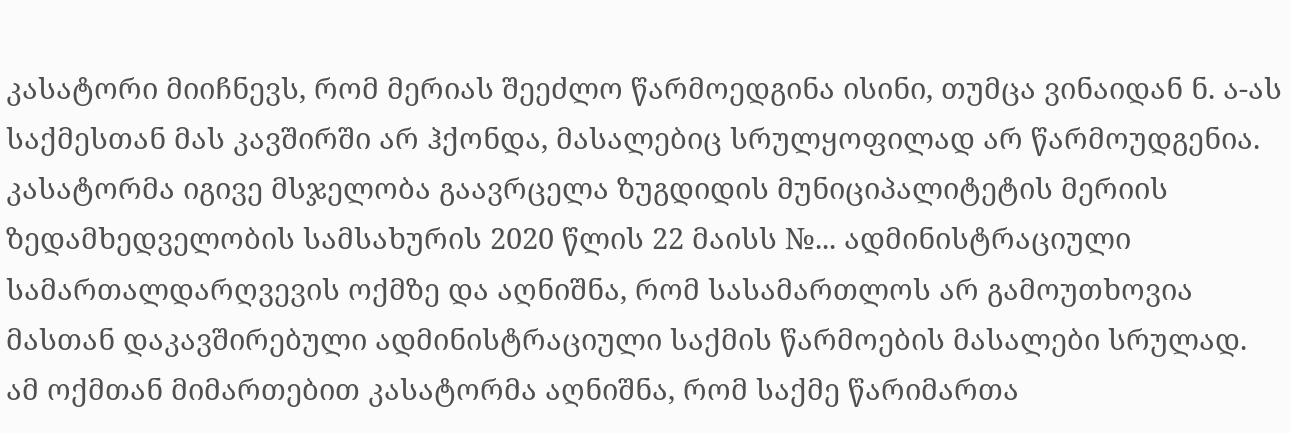კასატორი მიიჩნევს, რომ მერიას შეეძლო წარმოედგინა ისინი, თუმცა ვინაიდან ნ. ა-ას საქმესთან მას კავშირში არ ჰქონდა, მასალებიც სრულყოფილად არ წარმოუდგენია. კასატორმა იგივე მსჯელობა გაავრცელა ზუგდიდის მუნიციპალიტეტის მერიის ზედამხედველობის სამსახურის 2020 წლის 22 მაისს №... ადმინისტრაციული სამართალდარღვევის ოქმზე და აღნიშნა, რომ სასამართლოს არ გამოუთხოვია მასთან დაკავშირებული ადმინისტრაციული საქმის წარმოების მასალები სრულად. ამ ოქმთან მიმართებით კასატორმა აღნიშნა, რომ საქმე წარიმართა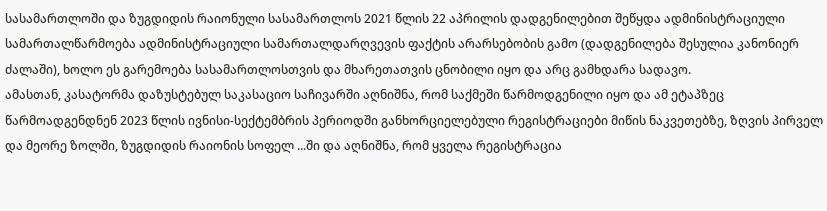სასამართლოში და ზუგდიდის რაიონული სასამართლოს 2021 წლის 22 აპრილის დადგენილებით შეწყდა ადმინისტრაციული სამართალწარმოება ადმინისტრაციული სამართალდარღვევის ფაქტის არარსებობის გამო (დადგენილება შესულია კანონიერ ძალაში), ხოლო ეს გარემოება სასამართლოსთვის და მხარეთათვის ცნობილი იყო და არც გამხდარა სადავო.
ამასთან, კასატორმა დაზუსტებულ საკასაციო საჩივარში აღნიშნა, რომ საქმეში წარმოდგენილი იყო და ამ ეტაპზეც წარმოადგენდნენ 2023 წლის ივნისი-სექტემბრის პერიოდში განხორციელებული რეგისტრაციები მიწის ნაკვეთებზე, ზღვის პირველ და მეორე ზოლში, ზუგდიდის რაიონის სოფელ ...ში და აღნიშნა, რომ ყველა რეგისტრაცია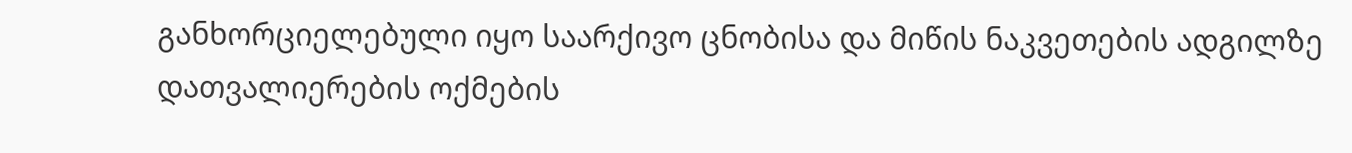განხორციელებული იყო საარქივო ცნობისა და მიწის ნაკვეთების ადგილზე დათვალიერების ოქმების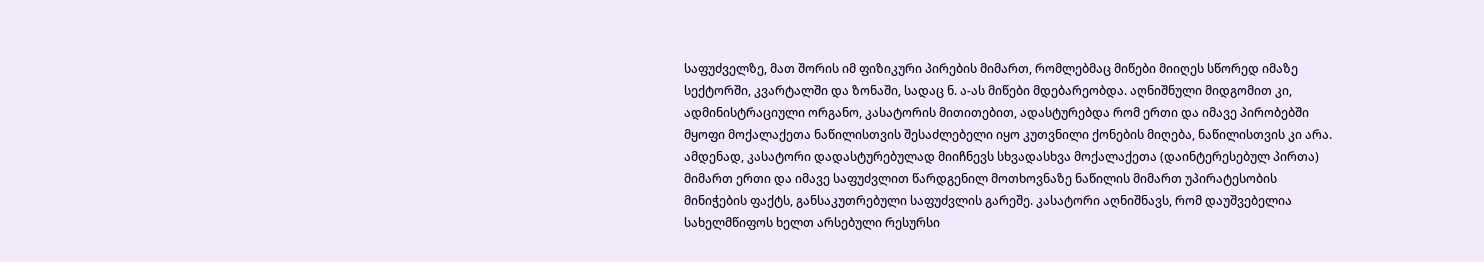საფუძველზე, მათ შორის იმ ფიზიკური პირების მიმართ, რომლებმაც მიწები მიიღეს სწორედ იმაზე სექტორში, კვარტალში და ზონაში, სადაც ნ. ა-ას მიწები მდებარეობდა. აღნიშნული მიდგომით კი, ადმინისტრაციული ორგანო, კასატორის მითითებით, ადასტურებდა რომ ერთი და იმავე პირობებში მყოფი მოქალაქეთა ნაწილისთვის შესაძლებელი იყო კუთვნილი ქონების მიღება, ნაწილისთვის კი არა. ამდენად, კასატორი დადასტურებულად მიიჩნევს სხვადასხვა მოქალაქეთა (დაინტერესებულ პირთა) მიმართ ერთი და იმავე საფუძვლით წარდგენილ მოთხოვნაზე ნაწილის მიმართ უპირატესობის მინიჭების ფაქტს, განსაკუთრებული საფუძვლის გარეშე. კასატორი აღნიშნავს, რომ დაუშვებელია სახელმწიფოს ხელთ არსებული რესურსი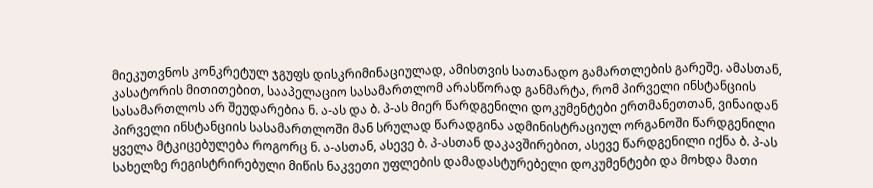მიეკუთვნოს კონკრეტულ ჯგუფს დისკრიმინაციულად, ამისთვის სათანადო გამართლების გარეშე. ამასთან, კასატორის მითითებით, სააპელაციო სასამართლომ არასწორად განმარტა, რომ პირველი ინსტანციის სასამართლოს არ შეუდარებია ნ. ა-ას და ბ. პ-ას მიერ წარდგენილი დოკუმენტები ერთმანეთთან, ვინაიდან პირველი ინსტანციის სასამართლოში მან სრულად წარადგინა ადმინისტრაციულ ორგანოში წარდგენილი ყველა მტკიცებულება როგორც ნ. ა-ასთან, ასევე ბ. პ-ასთან დაკავშირებით, ასევე წარდგენილი იქნა ბ. პ-ას სახელზე რეგისტრირებული მიწის ნაკვეთი უფლების დამადასტურებელი დოკუმენტები და მოხდა მათი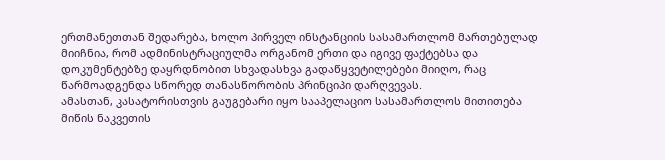ერთმანეთთან შედარება, ხოლო პირველ ინსტანციის სასამართლომ მართებულად მიიჩნია, რომ ადმინისტრაციულმა ორგანომ ერთი და იგივე ფაქტებსა და დოკუმენტებზე დაყრდნობით სხვადასხვა გადაწყვეტილებები მიიღო, რაც წარმოადგენდა სწორედ თანასწორობის პრინციპი დარღვევას.
ამასთან, კასატორისთვის გაუგებარი იყო სააპელაციო სასამართლოს მითითება მიწის ნაკვეთის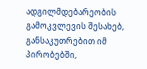ადგილმდებარეობის გამოკვლევის შესახებ, განსაკუთრებით იმ პირობებში,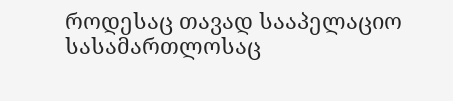როდესაც თავად სააპელაციო სასამართლოსაც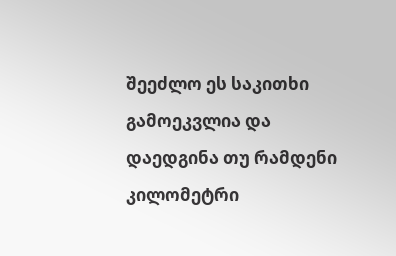შეეძლო ეს საკითხი გამოეკვლია და დაედგინა თუ რამდენი კილომეტრი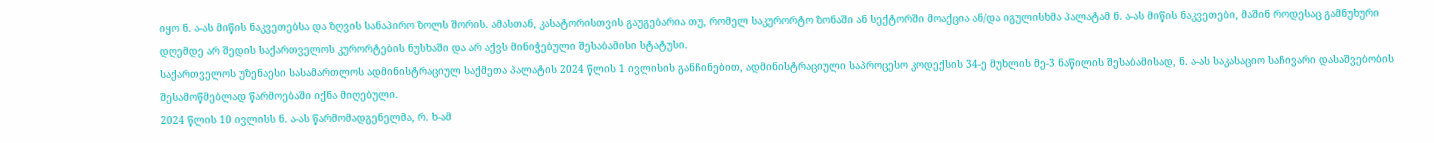იყო ნ. ა-ას მიწის ნაკვეთებსა და ზღვის სანაპირო ზოლს შორის. ამასთან, კასატორისთვის გაუგებარია თუ, რომელ საკურორტო ზონაში ან სექტორში მოაქცია ან/და იგულისხმა პალატამ ნ. ა-ას მიწის ნაკვეთები, მაშინ როდესაც გამნუხური დღემდე არ შედის საქართველოს კურორტების ნუსხაში და არ აქვს მინიჭებული შესაბამისი სტატუსი.
საქართველოს უზენაესი სასამართლოს ადმინისტრაციულ საქმეთა პალატის 2024 წლის 1 ივლისის განჩინებით, ადმინისტრაციული საპროცესო კოდექსის 34-ე მუხლის მე-3 ნაწილის შესაბამისად, ნ. ა-ას საკასაციო საჩივარი დასაშვებობის შესამოწმებლად წარმოებაში იქნა მიღებული.
2024 წლის 10 ივლისს ნ. ა-ას წარმომადგენელმა, რ. ხ-ამ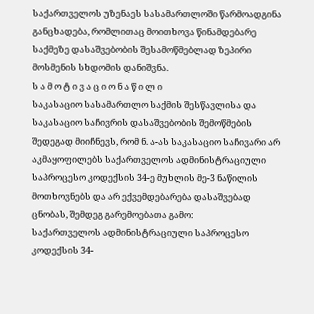საქართველოს უზენაეს სასამართლოში წარმოადგინა განცხადება, რომლითაც მოითხოვა წინამდებარე საქმეზე დასაშვებობის შესამოწმებლად ზეპირი მოსმენის სხდომის დანიშვნა.
ს ა მ ო ტ ი ვ ა ც ი ო ნ ა წ ი ლ ი
საკასაციო სასამართლო საქმის შესწავლისა და საკასაციო საჩივრის დასაშვებობის შემოწმების შედეგად მიიჩნევს, რომ ნ. ა-ას საკასაციო საჩივარი არ აკმაყოფილებს საქართველოს ადმინისტრაციული საპროცესო კოდექსის 34-ე მუხლის მე-3 ნაწილის მოთხოვნებს და არ ექვემდებარება დასაშვებად ცნობას, შემდეგ გარემოებათა გამო:
საქართველოს ადმინისტრაციული საპროცესო კოდექსის 34-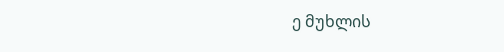ე მუხლის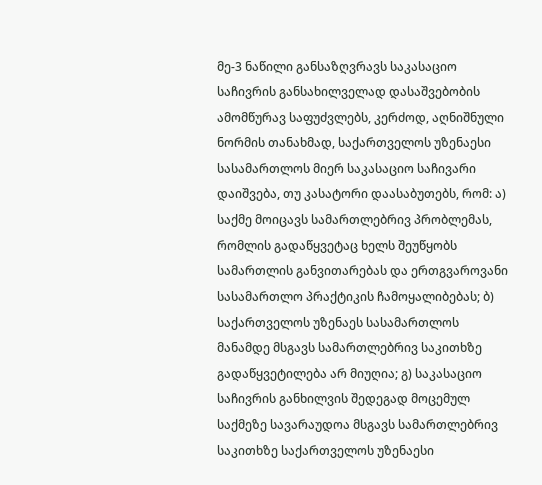მე-3 ნაწილი განსაზღვრავს საკასაციო საჩივრის განსახილველად დასაშვებობის ამომწურავ საფუძვლებს, კერძოდ, აღნიშნული ნორმის თანახმად, საქართველოს უზენაესი სასამართლოს მიერ საკასაციო საჩივარი დაიშვება, თუ კასატორი დაასაბუთებს, რომ: ა) საქმე მოიცავს სამართლებრივ პრობლემას, რომლის გადაწყვეტაც ხელს შეუწყობს სამართლის განვითარებას და ერთგვაროვანი სასამართლო პრაქტიკის ჩამოყალიბებას; ბ) საქართველოს უზენაეს სასამართლოს მანამდე მსგავს სამართლებრივ საკითხზე გადაწყვეტილება არ მიუღია; გ) საკასაციო საჩივრის განხილვის შედეგად მოცემულ საქმეზე სავარაუდოა მსგავს სამართლებრივ საკითხზე საქართველოს უზენაესი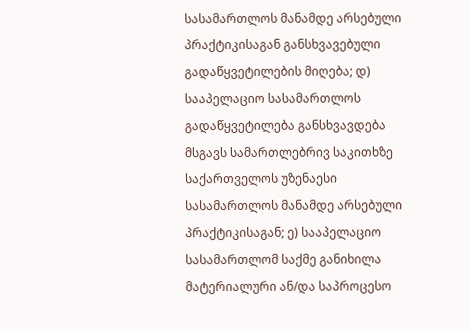სასამართლოს მანამდე არსებული პრაქტიკისაგან განსხვავებული გადაწყვეტილების მიღება; დ) სააპელაციო სასამართლოს გადაწყვეტილება განსხვავდება მსგავს სამართლებრივ საკითხზე საქართველოს უზენაესი სასამართლოს მანამდე არსებული პრაქტიკისაგან; ე) სააპელაციო სასამართლომ საქმე განიხილა მატერიალური ან/და საპროცესო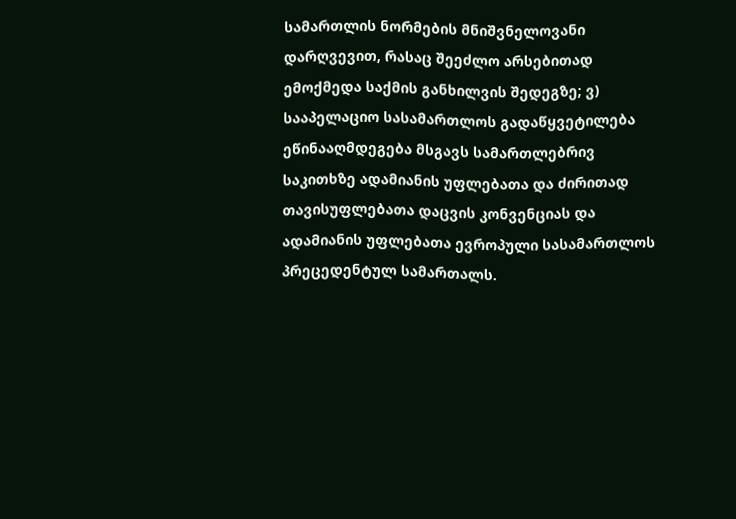სამართლის ნორმების მნიშვნელოვანი დარღვევით, რასაც შეეძლო არსებითად ემოქმედა საქმის განხილვის შედეგზე; ვ) სააპელაციო სასამართლოს გადაწყვეტილება ეწინააღმდეგება მსგავს სამართლებრივ საკითხზე ადამიანის უფლებათა და ძირითად თავისუფლებათა დაცვის კონვენციას და ადამიანის უფლებათა ევროპული სასამართლოს პრეცედენტულ სამართალს.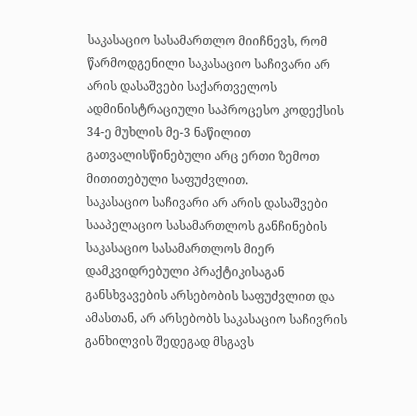საკასაციო სასამართლო მიიჩნევს, რომ წარმოდგენილი საკასაციო საჩივარი არ არის დასაშვები საქართველოს ადმინისტრაციული საპროცესო კოდექსის 34-ე მუხლის მე-3 ნაწილით გათვალისწინებული არც ერთი ზემოთ მითითებული საფუძვლით.
საკასაციო საჩივარი არ არის დასაშვები სააპელაციო სასამართლოს განჩინების საკასაციო სასამართლოს მიერ დამკვიდრებული პრაქტიკისაგან განსხვავების არსებობის საფუძვლით და ამასთან, არ არსებობს საკასაციო საჩივრის განხილვის შედეგად მსგავს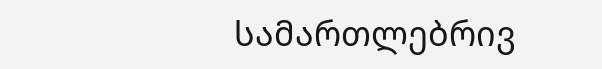სამართლებრივ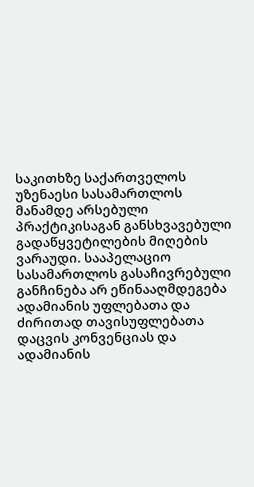საკითხზე საქართველოს უზენაესი სასამართლოს მანამდე არსებული პრაქტიკისაგან განსხვავებული გადაწყვეტილების მიღების ვარაუდი. სააპელაციო სასამართლოს გასაჩივრებული განჩინება არ ეწინააღმდეგება ადამიანის უფლებათა და ძირითად თავისუფლებათა დაცვის კონვენციას და ადამიანის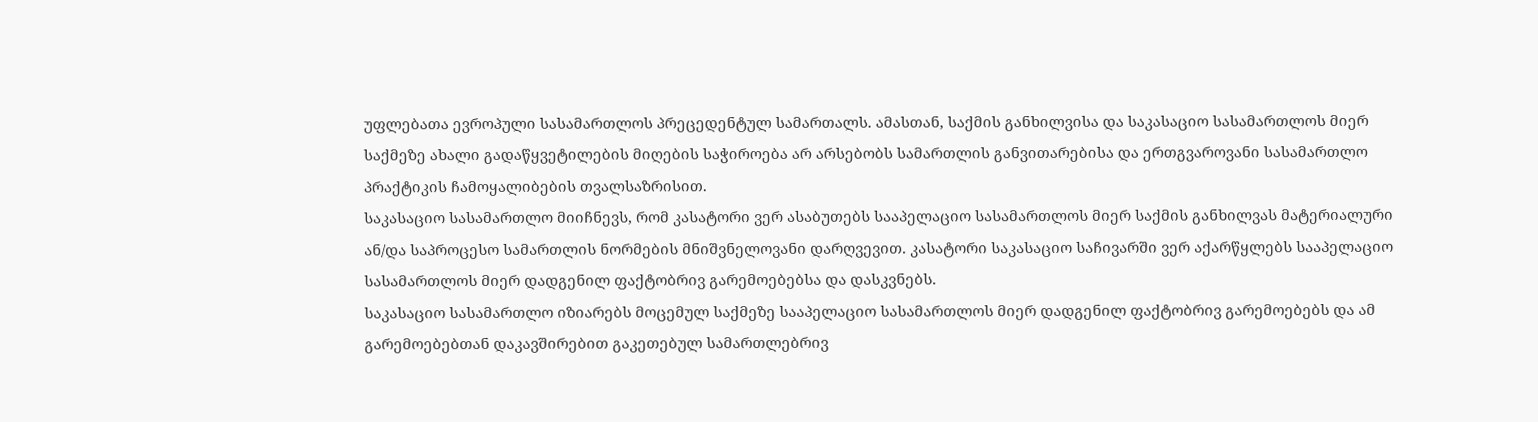უფლებათა ევროპული სასამართლოს პრეცედენტულ სამართალს. ამასთან, საქმის განხილვისა და საკასაციო სასამართლოს მიერ საქმეზე ახალი გადაწყვეტილების მიღების საჭიროება არ არსებობს სამართლის განვითარებისა და ერთგვაროვანი სასამართლო პრაქტიკის ჩამოყალიბების თვალსაზრისით.
საკასაციო სასამართლო მიიჩნევს, რომ კასატორი ვერ ასაბუთებს სააპელაციო სასამართლოს მიერ საქმის განხილვას მატერიალური ან/და საპროცესო სამართლის ნორმების მნიშვნელოვანი დარღვევით. კასატორი საკასაციო საჩივარში ვერ აქარწყლებს სააპელაციო სასამართლოს მიერ დადგენილ ფაქტობრივ გარემოებებსა და დასკვნებს.
საკასაციო სასამართლო იზიარებს მოცემულ საქმეზე სააპელაციო სასამართლოს მიერ დადგენილ ფაქტობრივ გარემოებებს და ამ გარემოებებთან დაკავშირებით გაკეთებულ სამართლებრივ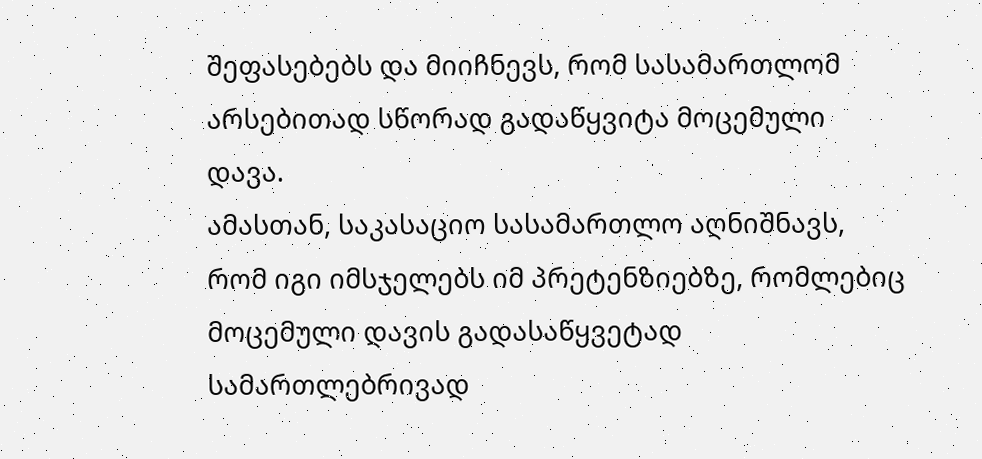შეფასებებს და მიიჩნევს, რომ სასამართლომ არსებითად სწორად გადაწყვიტა მოცემული დავა.
ამასთან, საკასაციო სასამართლო აღნიშნავს, რომ იგი იმსჯელებს იმ პრეტენზიებზე, რომლებიც მოცემული დავის გადასაწყვეტად სამართლებრივად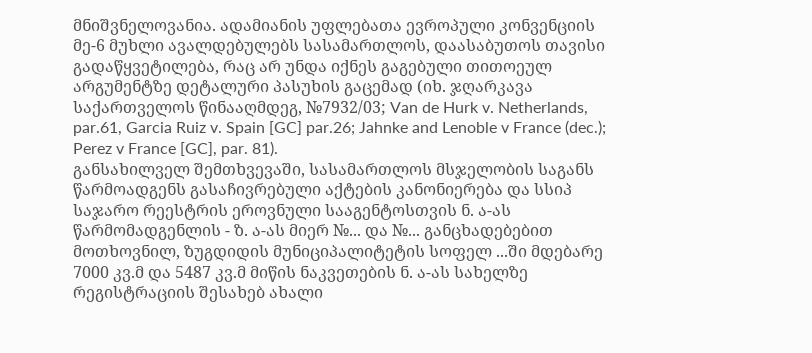მნიშვნელოვანია. ადამიანის უფლებათა ევროპული კონვენციის მე-6 მუხლი ავალდებულებს სასამართლოს, დაასაბუთოს თავისი გადაწყვეტილება, რაც არ უნდა იქნეს გაგებული თითოეულ არგუმენტზე დეტალური პასუხის გაცემად (იხ. ჯღარკავა საქართველოს წინააღმდეგ, №7932/03; Van de Hurk v. Netherlands, par.61, Garcia Ruiz v. Spain [GC] par.26; Jahnke and Lenoble v France (dec.); Perez v France [GC], par. 81).
განსახილველ შემთხვევაში, სასამართლოს მსჯელობის საგანს წარმოადგენს გასაჩივრებული აქტების კანონიერება და სსიპ საჯარო რეესტრის ეროვნული სააგენტოსთვის ნ. ა-ას წარმომადგენლის - ზ. ა-ას მიერ №... და №... განცხადებებით მოთხოვნილ, ზუგდიდის მუნიციპალიტეტის სოფელ ...ში მდებარე 7000 კვ.მ და 5487 კვ.მ მიწის ნაკვეთების ნ. ა-ას სახელზე რეგისტრაციის შესახებ ახალი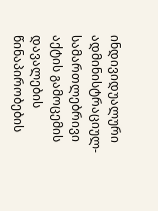ინდივიდუალური ადმინისტრაციულ-სამართლებრივი აქტის გამოცემის დავალების წინაპირობების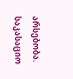არსებობა.
საკასაციო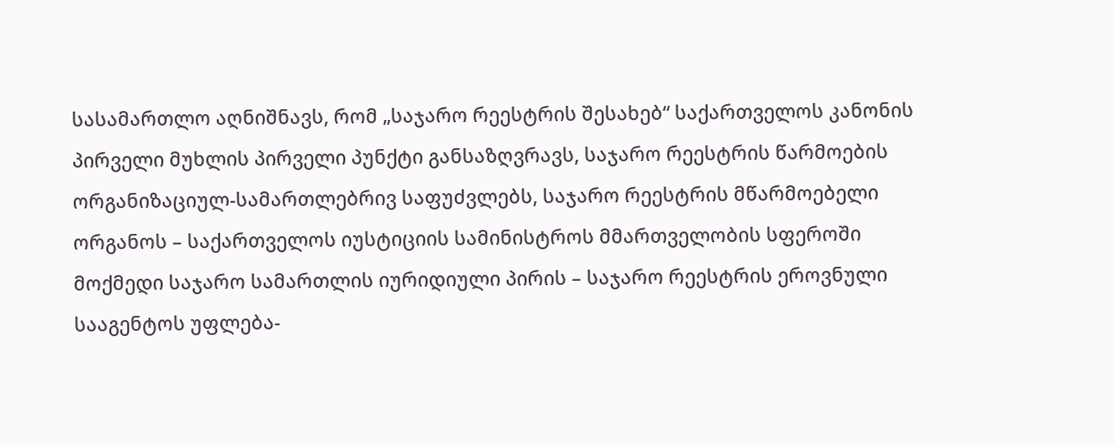სასამართლო აღნიშნავს, რომ „საჯარო რეესტრის შესახებ“ საქართველოს კანონის პირველი მუხლის პირველი პუნქტი განსაზღვრავს, საჯარო რეესტრის წარმოების ორგანიზაციულ-სამართლებრივ საფუძვლებს, საჯარო რეესტრის მწარმოებელი ორგანოს – საქართველოს იუსტიციის სამინისტროს მმართველობის სფეროში მოქმედი საჯარო სამართლის იურიდიული პირის – საჯარო რეესტრის ეროვნული სააგენტოს უფლება-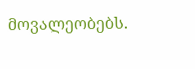მოვალეობებს.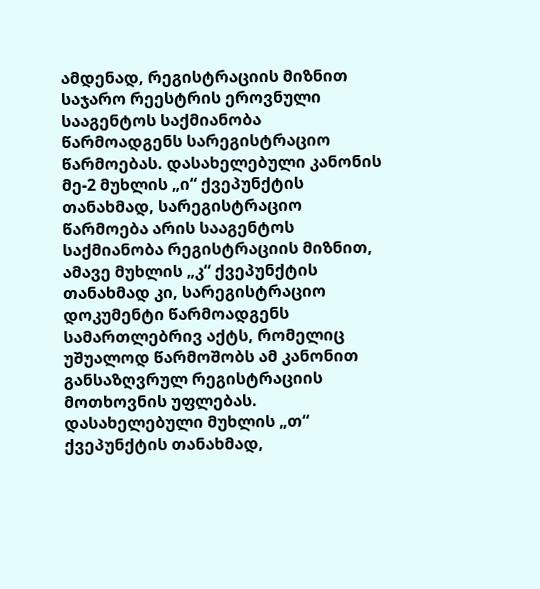ამდენად, რეგისტრაციის მიზნით საჯარო რეესტრის ეროვნული სააგენტოს საქმიანობა წარმოადგენს სარეგისტრაციო წარმოებას. დასახელებული კანონის მე-2 მუხლის „ი“ ქვეპუნქტის თანახმად, სარეგისტრაციო წარმოება არის სააგენტოს საქმიანობა რეგისტრაციის მიზნით, ამავე მუხლის „კ“ ქვეპუნქტის თანახმად კი, სარეგისტრაციო დოკუმენტი წარმოადგენს სამართლებრივ აქტს, რომელიც უშუალოდ წარმოშობს ამ კანონით განსაზღვრულ რეგისტრაციის მოთხოვნის უფლებას. დასახელებული მუხლის „თ“ ქვეპუნქტის თანახმად,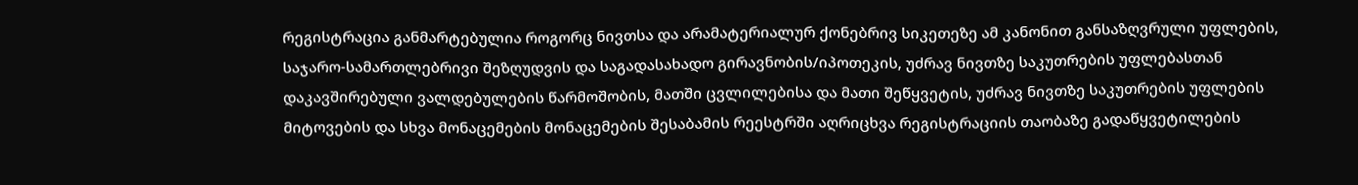რეგისტრაცია განმარტებულია როგორც ნივთსა და არამატერიალურ ქონებრივ სიკეთეზე ამ კანონით განსაზღვრული უფლების, საჯარო-სამართლებრივი შეზღუდვის და საგადასახადო გირავნობის/იპოთეკის, უძრავ ნივთზე საკუთრების უფლებასთან დაკავშირებული ვალდებულების წარმოშობის, მათში ცვლილებისა და მათი შეწყვეტის, უძრავ ნივთზე საკუთრების უფლების მიტოვების და სხვა მონაცემების მონაცემების შესაბამის რეესტრში აღრიცხვა რეგისტრაციის თაობაზე გადაწყვეტილების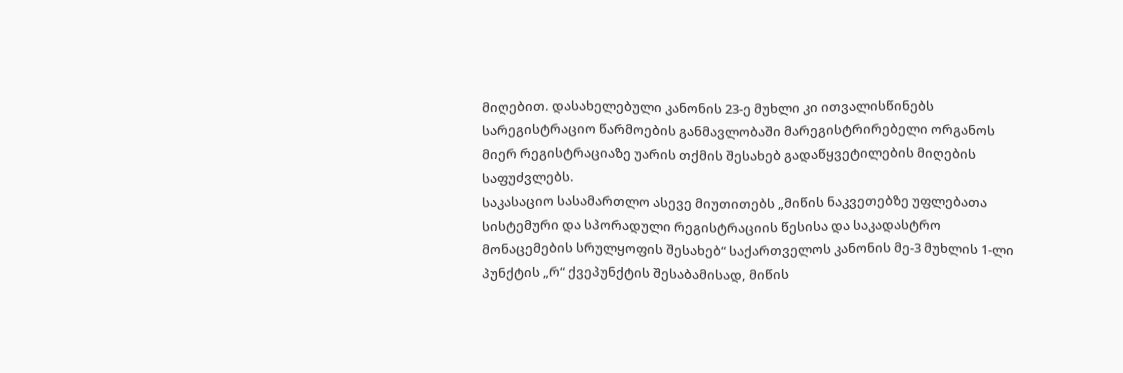მიღებით. დასახელებული კანონის 23-ე მუხლი კი ითვალისწინებს სარეგისტრაციო წარმოების განმავლობაში მარეგისტრირებელი ორგანოს მიერ რეგისტრაციაზე უარის თქმის შესახებ გადაწყვეტილების მიღების საფუძვლებს.
საკასაციო სასამართლო ასევე მიუთითებს „მიწის ნაკვეთებზე უფლებათა სისტემური და სპორადული რეგისტრაციის წესისა და საკადასტრო მონაცემების სრულყოფის შესახებ“ საქართველოს კანონის მე-3 მუხლის 1-ლი პუნქტის „რ“ ქვეპუნქტის შესაბამისად, მიწის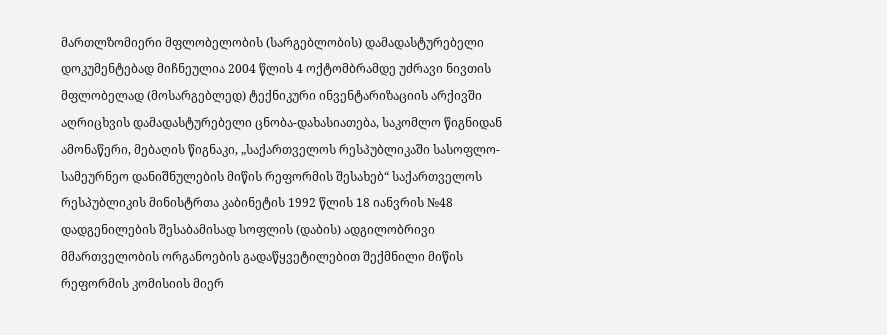მართლზომიერი მფლობელობის (სარგებლობის) დამადასტურებელი დოკუმენტებად მიჩნეულია 2004 წლის 4 ოქტომბრამდე უძრავი ნივთის მფლობელად (მოსარგებლედ) ტექნიკური ინვენტარიზაციის არქივში აღრიცხვის დამადასტურებელი ცნობა-დახასიათება, საკომლო წიგნიდან ამონაწერი, მებაღის წიგნაკი, „საქართველოს რესპუბლიკაში სასოფლო-სამეურნეო დანიშნულების მიწის რეფორმის შესახებ“ საქართველოს რესპუბლიკის მინისტრთა კაბინეტის 1992 წლის 18 იანვრის №48 დადგენილების შესაბამისად სოფლის (დაბის) ადგილობრივი მმართველობის ორგანოების გადაწყვეტილებით შექმნილი მიწის რეფორმის კომისიის მიერ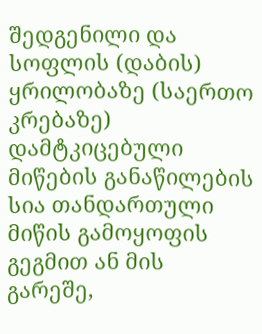შედგენილი და სოფლის (დაბის) ყრილობაზე (საერთო კრებაზე) დამტკიცებული მიწების განაწილების სია თანდართული მიწის გამოყოფის გეგმით ან მის გარეშე,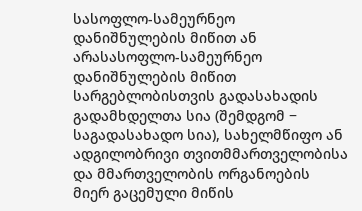სასოფლო-სამეურნეო დანიშნულების მიწით ან არასასოფლო-სამეურნეო დანიშნულების მიწით სარგებლობისთვის გადასახადის გადამხდელთა სია (შემდგომ − საგადასახადო სია), სახელმწიფო ან ადგილობრივი თვითმმართველობისა და მმართველობის ორგანოების მიერ გაცემული მიწის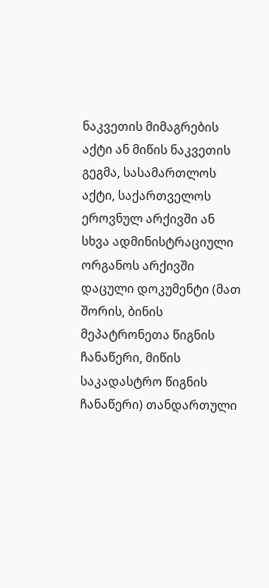ნაკვეთის მიმაგრების აქტი ან მიწის ნაკვეთის გეგმა, სასამართლოს აქტი, საქართველოს ეროვნულ არქივში ან სხვა ადმინისტრაციული ორგანოს არქივში დაცული დოკუმენტი (მათ შორის, ბინის მეპატრონეთა წიგნის ჩანაწერი, მიწის საკადასტრო წიგნის ჩანაწერი) თანდართული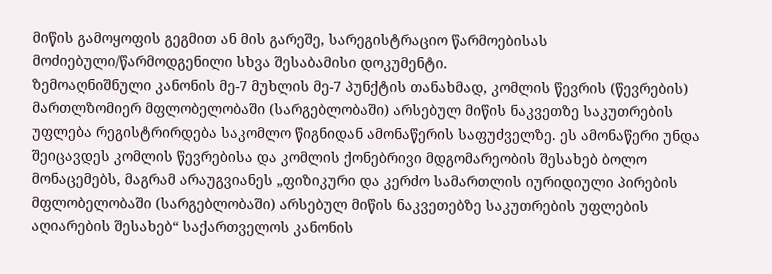მიწის გამოყოფის გეგმით ან მის გარეშე, სარეგისტრაციო წარმოებისას მოძიებული/წარმოდგენილი სხვა შესაბამისი დოკუმენტი.
ზემოაღნიშნული კანონის მე-7 მუხლის მე-7 პუნქტის თანახმად, კომლის წევრის (წევრების) მართლზომიერ მფლობელობაში (სარგებლობაში) არსებულ მიწის ნაკვეთზე საკუთრების უფლება რეგისტრირდება საკომლო წიგნიდან ამონაწერის საფუძველზე. ეს ამონაწერი უნდა შეიცავდეს კომლის წევრებისა და კომლის ქონებრივი მდგომარეობის შესახებ ბოლო მონაცემებს, მაგრამ არაუგვიანეს „ფიზიკური და კერძო სამართლის იურიდიული პირების მფლობელობაში (სარგებლობაში) არსებულ მიწის ნაკვეთებზე საკუთრების უფლების აღიარების შესახებ“ საქართველოს კანონის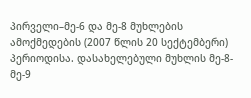პირველი–მე-6 და მე-8 მუხლების ამოქმედების (2007 წლის 20 სექტემბერი) პერიოდისა. დასახელებული მუხლის მე-8-მე-9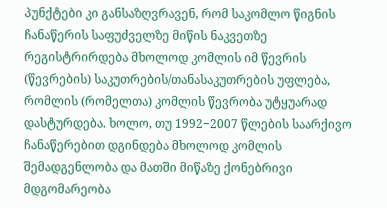პუნქტები კი განსაზღვრავენ, რომ საკომლო წიგნის ჩანაწერის საფუძველზე მიწის ნაკვეთზე რეგისტრირდება მხოლოდ კომლის იმ წევრის (წევრების) საკუთრების/თანასაკუთრების უფლება, რომლის (რომელთა) კომლის წევრობა უტყუარად დასტურდება. ხოლო, თუ 1992−2007 წლების საარქივო ჩანაწერებით დგინდება მხოლოდ კომლის შემადგენლობა და მათში მიწაზე ქონებრივი მდგომარეობა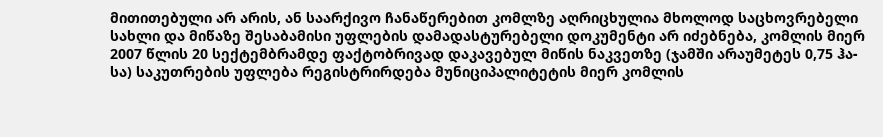მითითებული არ არის, ან საარქივო ჩანაწერებით კომლზე აღრიცხულია მხოლოდ საცხოვრებელი სახლი და მიწაზე შესაბამისი უფლების დამადასტურებელი დოკუმენტი არ იძებნება, კომლის მიერ 2007 წლის 20 სექტემბრამდე ფაქტობრივად დაკავებულ მიწის ნაკვეთზე (ჯამში არაუმეტეს 0,75 ჰა-სა) საკუთრების უფლება რეგისტრირდება მუნიციპალიტეტის მიერ კომლის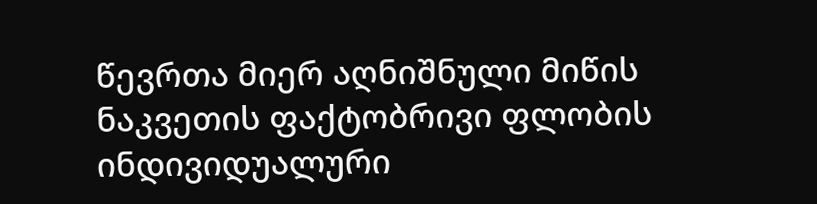წევრთა მიერ აღნიშნული მიწის ნაკვეთის ფაქტობრივი ფლობის ინდივიდუალური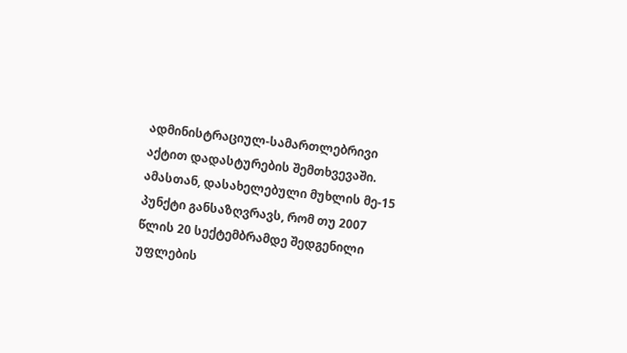ადმინისტრაციულ-სამართლებრივი აქტით დადასტურების შემთხვევაში. ამასთან, დასახელებული მუხლის მე-15 პუნქტი განსაზღვრავს, რომ თუ 2007 წლის 20 სექტემბრამდე შედგენილი უფლების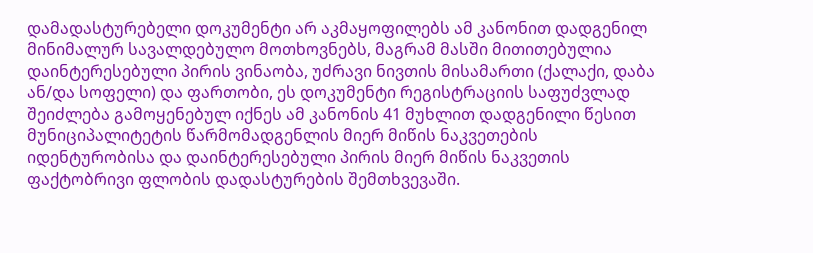დამადასტურებელი დოკუმენტი არ აკმაყოფილებს ამ კანონით დადგენილ მინიმალურ სავალდებულო მოთხოვნებს, მაგრამ მასში მითითებულია დაინტერესებული პირის ვინაობა, უძრავი ნივთის მისამართი (ქალაქი, დაბა ან/და სოფელი) და ფართობი, ეს დოკუმენტი რეგისტრაციის საფუძვლად შეიძლება გამოყენებულ იქნეს ამ კანონის 41 მუხლით დადგენილი წესით მუნიციპალიტეტის წარმომადგენლის მიერ მიწის ნაკვეთების იდენტურობისა და დაინტერესებული პირის მიერ მიწის ნაკვეთის ფაქტობრივი ფლობის დადასტურების შემთხვევაში.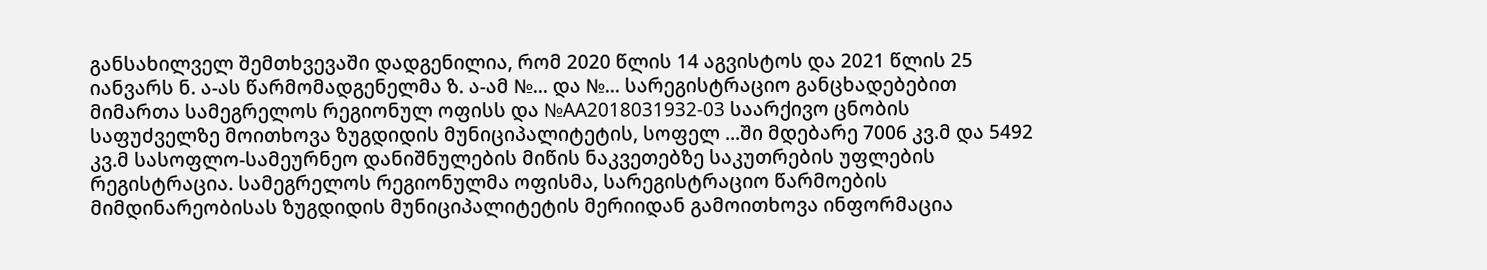განსახილველ შემთხვევაში დადგენილია, რომ 2020 წლის 14 აგვისტოს და 2021 წლის 25 იანვარს ნ. ა-ას წარმომადგენელმა ზ. ა-ამ №... და №... სარეგისტრაციო განცხადებებით მიმართა სამეგრელოს რეგიონულ ოფისს და №AA2018031932-03 საარქივო ცნობის საფუძველზე მოითხოვა ზუგდიდის მუნიციპალიტეტის, სოფელ ...ში მდებარე 7006 კვ.მ და 5492 კვ.მ სასოფლო-სამეურნეო დანიშნულების მიწის ნაკვეთებზე საკუთრების უფლების რეგისტრაცია. სამეგრელოს რეგიონულმა ოფისმა, სარეგისტრაციო წარმოების მიმდინარეობისას ზუგდიდის მუნიციპალიტეტის მერიიდან გამოითხოვა ინფორმაცია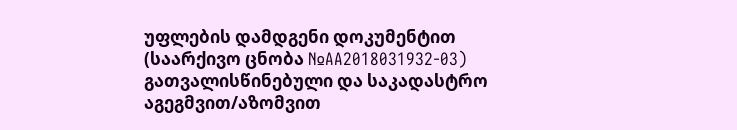უფლების დამდგენი დოკუმენტით (საარქივო ცნობა №AA2018031932-03) გათვალისწინებული და საკადასტრო აგეგმვით/აზომვით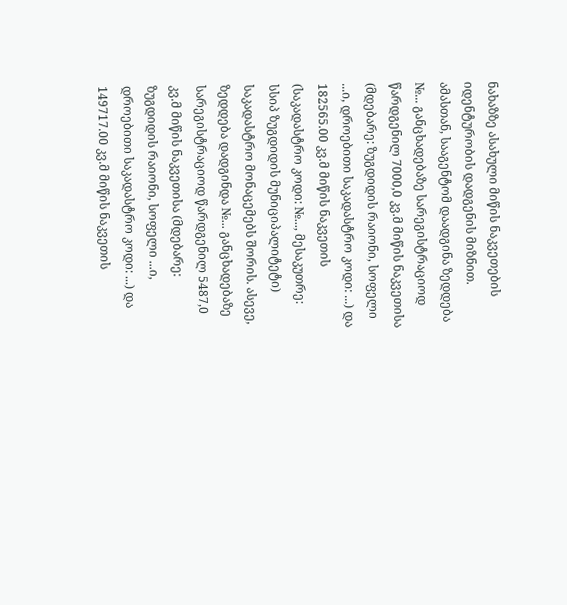ნახაზზე ასახული მიწის ნაკვეთების იდენტურობის დადგენის მიზნით. ამასთან, სააგენტომ დაადგინა ზედდება №... განცხადებაზე სარეგისტრაციოდ წარდგენილ 7000,0 კვ.მ მიწის ნაკვეთისა (მდებარე: ზუგდიდის რაიონი, სოფელი ...ი, დროებითი საკადასტრო კოდი: ...) და 182565.00 კვ.მ მიწის ნაკვეთის (საკადასტრო კოდი: №..., მესაკუთრე: სსიპ ზუგდიდის მუნიციპალიტეტი) საკადასტრო მონაცემებს შორის. ასევე, ზედდება დადგინდა №... განცხადებაზე სარეგისტრაციოდ წარდგენილ 5487,0 კვ.მ მიწის ნაკვეთისა (მდებარე: ზუგდიდის რაიონი, სოფელი ...ი, დროებითი საკადასტრო კოდი: ...) და 149717.00 კვ.მ მიწის ნაკვეთის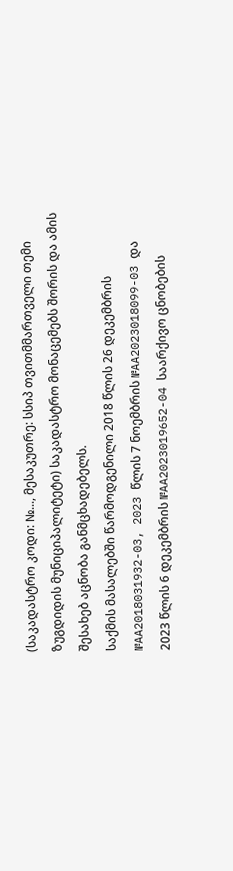(საკადასტრო კოდი: №..., მესაკუთრე: სსიპ თვითმმართველი თემი ზუგდიდის მუნიციპალიტეტი) საკადასტრო მონაცემებს შორის და ამის შესახებ აცნობა განმცხადებელს.
საქმის მასალებში წარმოდგენილი 2018 წლის 26 დეკემბრის №AA2018031932-03, 2023 წლის 7 ნოემბრის №AA2023018099-03 და 2023 წლის 6 დეკემბრის №AA2023019652-04 საარქივო ცნობების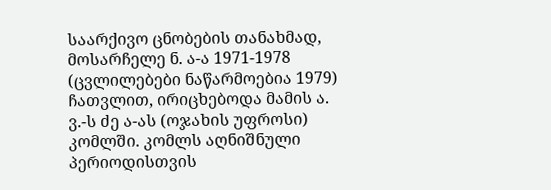საარქივო ცნობების თანახმად, მოსარჩელე ნ. ა-ა 1971-1978 (ცვლილებები ნაწარმოებია 1979) ჩათვლით, ირიცხებოდა მამის ა. ვ.-ს ძე ა-ას (ოჯახის უფროსი) კომლში. კომლს აღნიშნული პერიოდისთვის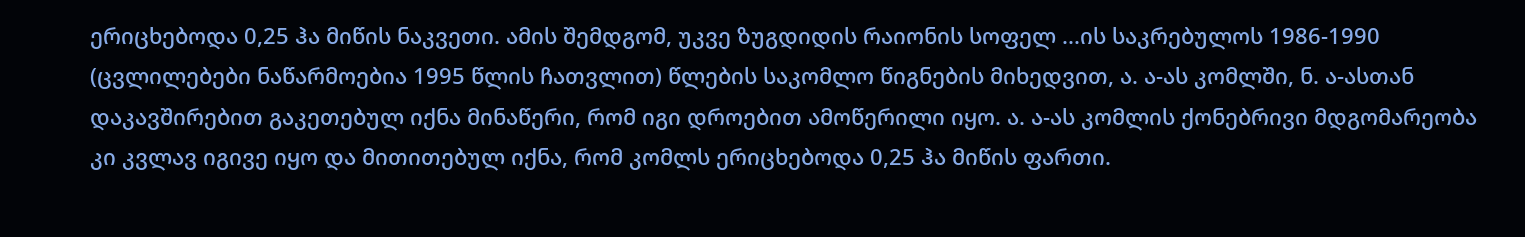ერიცხებოდა 0,25 ჰა მიწის ნაკვეთი. ამის შემდგომ, უკვე ზუგდიდის რაიონის სოფელ ...ის საკრებულოს 1986-1990 (ცვლილებები ნაწარმოებია 1995 წლის ჩათვლით) წლების საკომლო წიგნების მიხედვით, ა. ა-ას კომლში, ნ. ა-ასთან დაკავშირებით გაკეთებულ იქნა მინაწერი, რომ იგი დროებით ამოწერილი იყო. ა. ა-ას კომლის ქონებრივი მდგომარეობა კი კვლავ იგივე იყო და მითითებულ იქნა, რომ კომლს ერიცხებოდა 0,25 ჰა მიწის ფართი.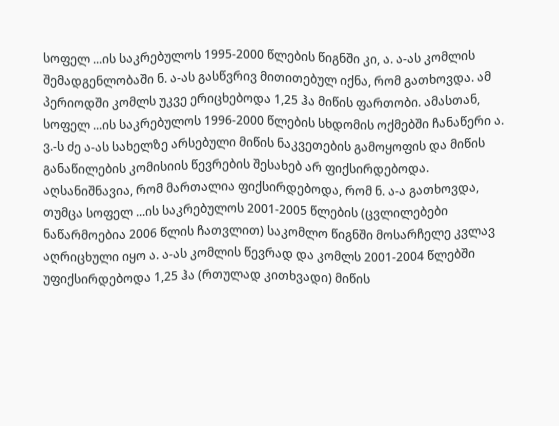სოფელ ...ის საკრებულოს 1995-2000 წლების წიგნში კი, ა. ა-ას კომლის შემადგენლობაში ნ. ა-ას გასწვრივ მითითებულ იქნა, რომ გათხოვდა. ამ პერიოდში კომლს უკვე ერიცხებოდა 1,25 ჰა მიწის ფართობი. ამასთან, სოფელ ...ის საკრებულოს 1996-2000 წლების სხდომის ოქმებში ჩანაწერი ა. ვ.-ს ძე ა-ას სახელზე არსებული მიწის ნაკვეთების გამოყოფის და მიწის განაწილების კომისიის წევრების შესახებ არ ფიქსირდებოდა. აღსანიშნავია, რომ მართალია ფიქსირდებოდა, რომ ნ. ა-ა გათხოვდა, თუმცა სოფელ ...ის საკრებულოს 2001-2005 წლების (ცვლილებები ნაწარმოებია 2006 წლის ჩათვლით) საკომლო წიგნში მოსარჩელე კვლავ აღრიცხული იყო ა. ა-ას კომლის წევრად და კომლს 2001-2004 წლებში უფიქსირდებოდა 1,25 ჰა (რთულად კითხვადი) მიწის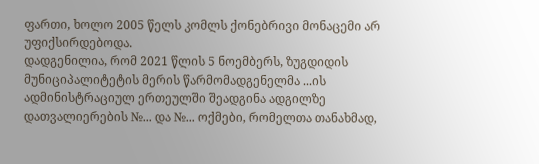ფართი, ხოლო 2005 წელს კომლს ქონებრივი მონაცემი არ უფიქსირდებოდა.
დადგენილია, რომ 2021 წლის 5 ნოემბერს, ზუგდიდის მუნიციპალიტეტის მერის წარმომადგენელმა ...ის ადმინისტრაციულ ერთეულში შეადგინა ადგილზე დათვალიერების №... და №... ოქმები, რომელთა თანახმად,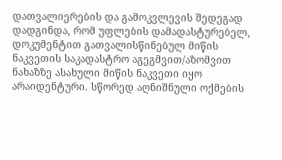დათვალიერების და გამოკვლევის შედეგად დადგინდა, რომ უფლების დამადასტურებელ, დოკუმენტით გათვალისწინებულ მიწის ნაკვეთის საკადასტრო აგეგმვით/აზომვით ნახაზზე ასახული მიწის ნაკვეთი იყო არაიდენტური. სწორედ აღნიშნული ოქმების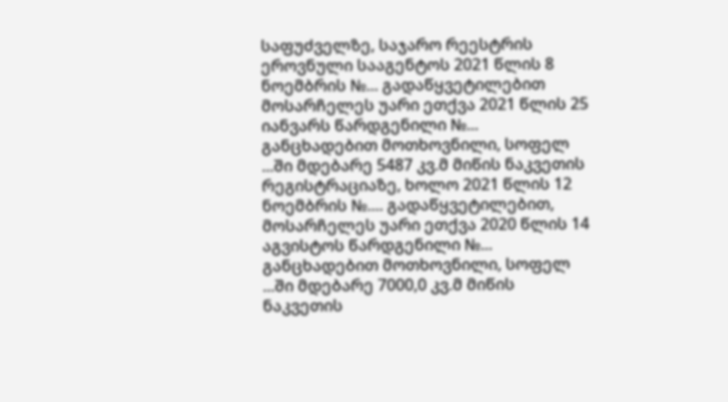საფუძველზე, საჯარო რეესტრის ეროვნული სააგენტოს 2021 წლის 8 ნოემბრის №... გადაწყვეტილებით მოსარჩელეს უარი ეთქვა 2021 წლის 25 იანვარს წარდგენილი №... განცხადებით მოთხოვნილი, სოფელ ...ში მდებარე 5487 კვ.მ მიწის ნაკვეთის რეგისტრაციაზე, ხოლო 2021 წლის 12 ნოემბრის №.... გადაწყვეტილებით, მოსარჩელეს უარი ეთქვა 2020 წლის 14 აგვისტოს წარდგენილი №... განცხადებით მოთხოვნილი, სოფელ ...ში მდებარე 7000,0 კვ.მ მიწის ნაკვეთის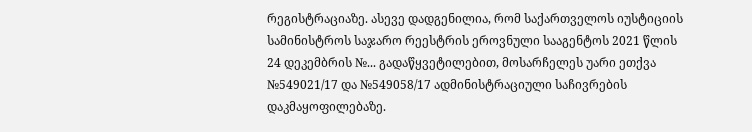რეგისტრაციაზე. ასევე დადგენილია, რომ საქართველოს იუსტიციის სამინისტროს საჯარო რეესტრის ეროვნული სააგენტოს 2021 წლის 24 დეკემბრის №... გადაწყვეტილებით, მოსარჩელეს უარი ეთქვა №549021/17 და №549058/17 ადმინისტრაციული საჩივრების დაკმაყოფილებაზე.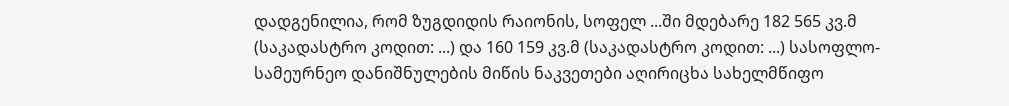დადგენილია, რომ ზუგდიდის რაიონის, სოფელ ...ში მდებარე 182 565 კვ.მ (საკადასტრო კოდით: ...) და 160 159 კვ.მ (საკადასტრო კოდით: ...) სასოფლო-სამეურნეო დანიშნულების მიწის ნაკვეთები აღირიცხა სახელმწიფო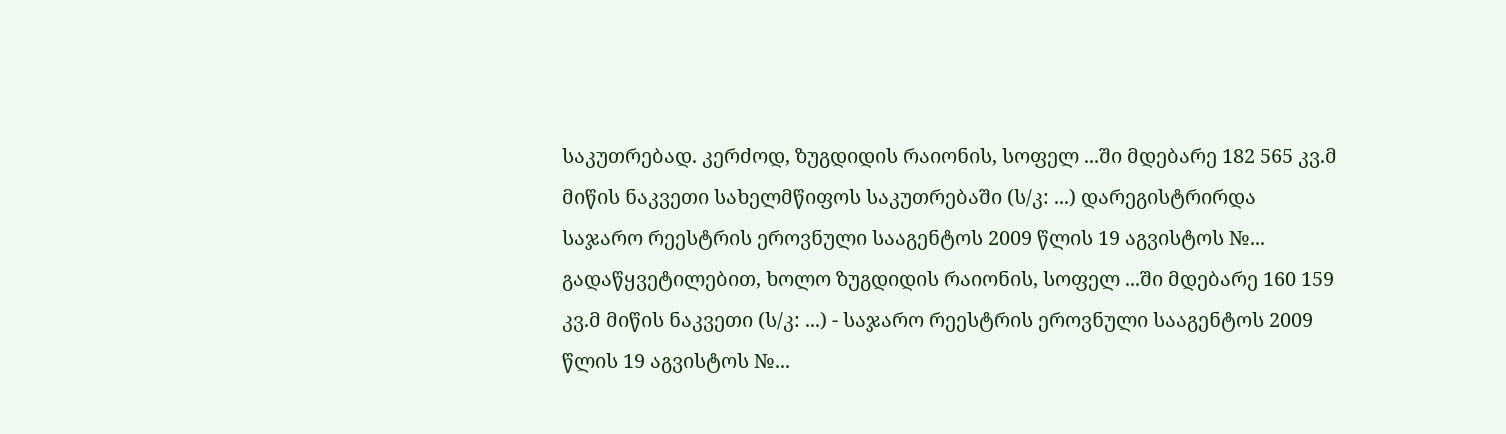საკუთრებად. კერძოდ, ზუგდიდის რაიონის, სოფელ ...ში მდებარე 182 565 კვ.მ მიწის ნაკვეთი სახელმწიფოს საკუთრებაში (ს/კ: ...) დარეგისტრირდა საჯარო რეესტრის ეროვნული სააგენტოს 2009 წლის 19 აგვისტოს №... გადაწყვეტილებით, ხოლო ზუგდიდის რაიონის, სოფელ ...ში მდებარე 160 159 კვ.მ მიწის ნაკვეთი (ს/კ: ...) - საჯარო რეესტრის ეროვნული სააგენტოს 2009 წლის 19 აგვისტოს №...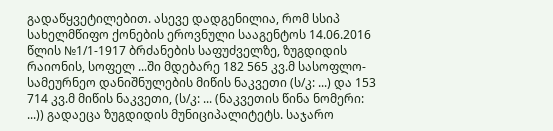გადაწყვეტილებით. ასევე დადგენილია, რომ სსიპ სახელმწიფო ქონების ეროვნული სააგენტოს 14.06.2016 წლის №1/1-1917 ბრძანების საფუძველზე, ზუგდიდის რაიონის, სოფელ ...ში მდებარე 182 565 კვ.მ სასოფლო-სამეურნეო დანიშნულების მიწის ნაკვეთი (ს/კ: ...) და 153 714 კვ.მ მიწის ნაკვეთი, (ს/კ: ... (ნაკვეთის წინა ნომერი: ...)) გადაეცა ზუგდიდის მუნიციპალიტეტს. საჯარო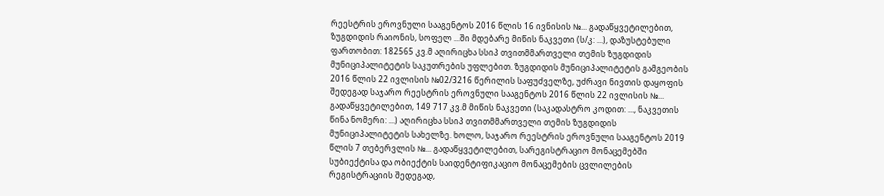რეესტრის ეროვნული სააგენტოს 2016 წლის 16 ივნისის №... გადაწყვეტილებით, ზუგდიდის რაიონის, სოფელ ...ში მდებარე მიწის ნაკვეთი (ს/კ: ...), დაზუსტებული ფართობით: 182565 კვ.მ აღირიცხა სსიპ თვითმმართველი თემის ზუგდიდის მუნიციპალიტეტის საკუთრების უფლებით. ზუგდიდის მუნიციპალიტეტის გამგეობის 2016 წლის 22 ივლისის №02/3216 წერილის საფუძველზე, უძრავი ნივთის დაყოფის შედეგად საჯარო რეესტრის ეროვნული სააგენტოს 2016 წლის 22 ივლისის №... გადაწყვეტილებით, 149 717 კვ.მ მიწის ნაკვეთი (საკადასტრო კოდით: ..., ნაკვეთის წინა ნომერი: ...) აღირიცხა სსიპ თვითმმართველი თემის ზუგდიდის მუნიციპალიტეტის სახელზე. ხოლო, საჯარო რეესტრის ეროვნული სააგენტოს 2019 წლის 7 თებერვლის №... გადაწყვეტილებით, სარეგისტრაციო მონაცემებში სუბიექტისა და ობიექტის საიდენტიფიკაციო მონაცემების ცვლილების რეგისტრაციის შედეგად,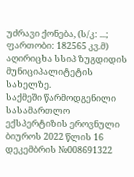უძრავი ქონება, (ს/კ: ...; ფართობი: 182565 კვ.მ) აღირიცხა სსიპ ზუგდიდის მუნიციპალიტეტის სახელზე.
საქმეში წარმოდგენილი სასამართლო ექსპერტიზის ეროვნული ბიუროს 2022 წლის 16 დეკემბრის №008691322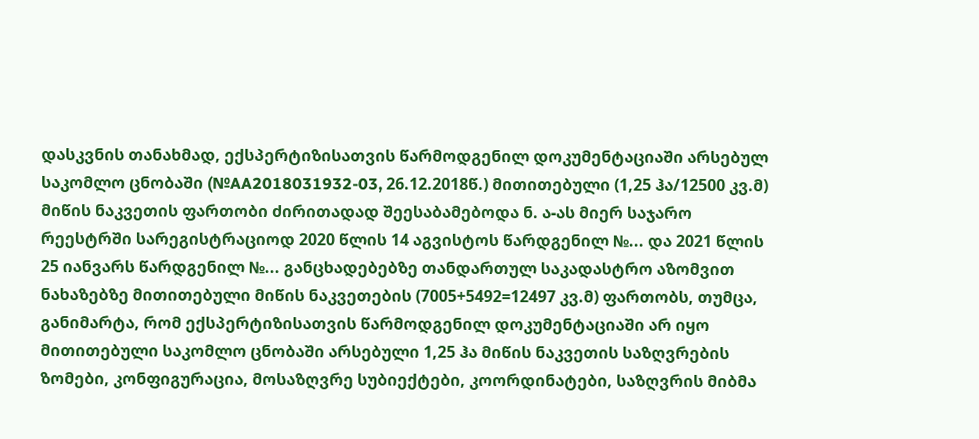დასკვნის თანახმად, ექსპერტიზისათვის წარმოდგენილ დოკუმენტაციაში არსებულ საკომლო ცნობაში (№AA2018031932-03, 26.12.2018წ.) მითითებული (1,25 ჰა/12500 კვ.მ) მიწის ნაკვეთის ფართობი ძირითადად შეესაბამებოდა ნ. ა-ას მიერ საჯარო რეესტრში სარეგისტრაციოდ 2020 წლის 14 აგვისტოს წარდგენილ №... და 2021 წლის 25 იანვარს წარდგენილ №... განცხადებებზე თანდართულ საკადასტრო აზომვით ნახაზებზე მითითებული მიწის ნაკვეთების (7005+5492=12497 კვ.მ) ფართობს, თუმცა, განიმარტა, რომ ექსპერტიზისათვის წარმოდგენილ დოკუმენტაციაში არ იყო მითითებული საკომლო ცნობაში არსებული 1,25 ჰა მიწის ნაკვეთის საზღვრების ზომები, კონფიგურაცია, მოსაზღვრე სუბიექტები, კოორდინატები, საზღვრის მიბმა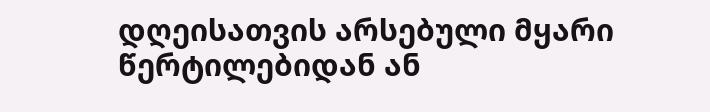დღეისათვის არსებული მყარი წერტილებიდან ან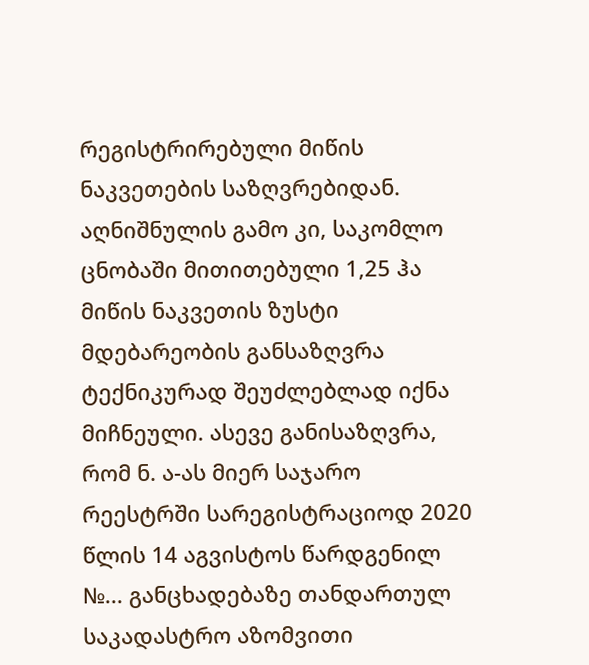რეგისტრირებული მიწის ნაკვეთების საზღვრებიდან. აღნიშნულის გამო კი, საკომლო ცნობაში მითითებული 1,25 ჰა მიწის ნაკვეთის ზუსტი მდებარეობის განსაზღვრა ტექნიკურად შეუძლებლად იქნა მიჩნეული. ასევე განისაზღვრა, რომ ნ. ა-ას მიერ საჯარო რეესტრში სარეგისტრაციოდ 2020 წლის 14 აგვისტოს წარდგენილ №... განცხადებაზე თანდართულ საკადასტრო აზომვითი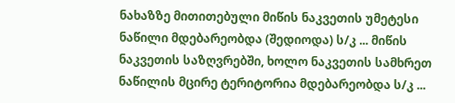ნახაზზე მითითებული მიწის ნაკვეთის უმეტესი ნაწილი მდებარეობდა (შედიოდა) ს/კ ... მიწის ნაკვეთის საზღვრებში, ხოლო ნაკვეთის სამხრეთ ნაწილის მცირე ტერიტორია მდებარეობდა ს/კ ...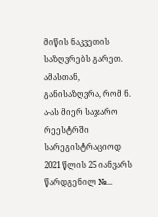მიწის ნაკვეთის საზღვრებს გარეთ. ამასთან, განისაზღვრა, რომ ნ. ა-ას მიერ საჯარო რეესტრში სარეგისტრაციოდ 2021 წლის 25 იანვარს წარდგენილ №...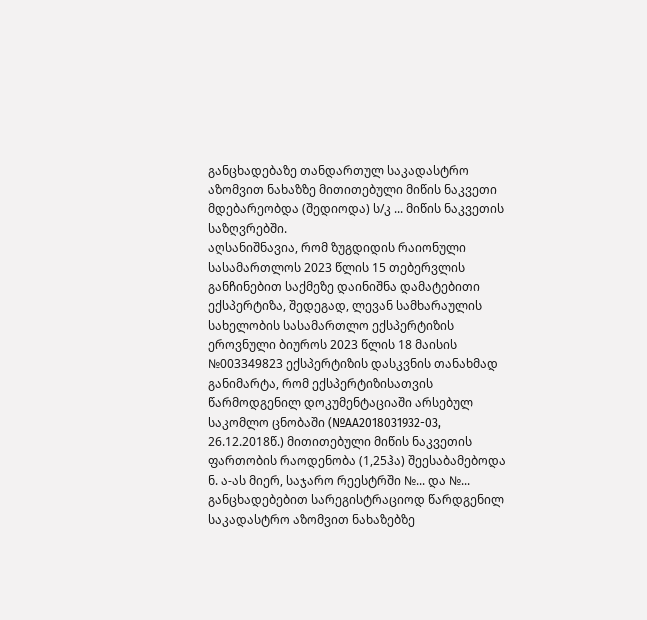განცხადებაზე თანდართულ საკადასტრო აზომვით ნახაზზე მითითებული მიწის ნაკვეთი მდებარეობდა (შედიოდა) ს/კ ... მიწის ნაკვეთის საზღვრებში.
აღსანიშნავია, რომ ზუგდიდის რაიონული სასამართლოს 2023 წლის 15 თებერვლის განჩინებით საქმეზე დაინიშნა დამატებითი ექსპერტიზა, შედეგად, ლევან სამხარაულის სახელობის სასამართლო ექსპერტიზის ეროვნული ბიუროს 2023 წლის 18 მაისის №003349823 ექსპერტიზის დასკვნის თანახმად განიმარტა, რომ ექსპერტიზისათვის წარმოდგენილ დოკუმენტაციაში არსებულ საკომლო ცნობაში (№AA2018031932-03, 26.12.2018წ.) მითითებული მიწის ნაკვეთის ფართობის რაოდენობა (1,25ჰა) შეესაბამებოდა ნ. ა-ას მიერ, საჯარო რეესტრში №... და №... განცხადებებით სარეგისტრაციოდ წარდგენილ საკადასტრო აზომვით ნახაზებზე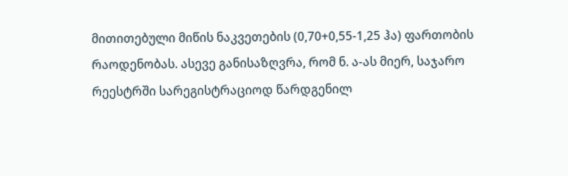მითითებული მიწის ნაკვეთების (0,70+0,55-1,25 ჰა) ფართობის რაოდენობას. ასევე განისაზღვრა, რომ ნ. ა-ას მიერ, საჯარო რეესტრში სარეგისტრაციოდ წარდგენილ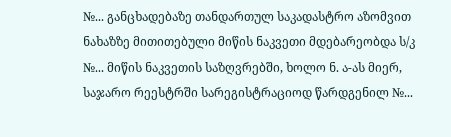№... განცხადებაზე თანდართულ საკადასტრო აზომვით ნახაზზე მითითებული მიწის ნაკვეთი მდებარეობდა ს/კ №... მიწის ნაკვეთის საზღვრებში, ხოლო ნ. ა-ას მიერ, საჯარო რეესტრში სარეგისტრაციოდ წარდგენილ №...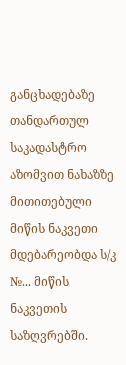განცხადებაზე თანდართულ საკადასტრო აზომვით ნახაზზე მითითებული მიწის ნაკვეთი მდებარეობდა ს/კ №... მიწის ნაკვეთის საზღვრებში.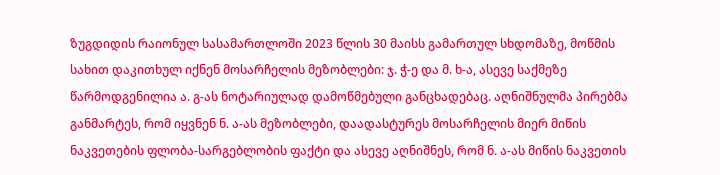ზუგდიდის რაიონულ სასამართლოში 2023 წლის 30 მაისს გამართულ სხდომაზე, მოწმის სახით დაკითხულ იქნენ მოსარჩელის მეზობლები: ჯ. ჭ-ე და მ. ხ-ა, ასევე საქმეზე წარმოდგენილია ა. გ-ას ნოტარიულად დამოწმებული განცხადებაც. აღნიშნულმა პირებმა განმარტეს, რომ იყვნენ ნ. ა-ას მეზობლები, დაადასტურეს მოსარჩელის მიერ მიწის ნაკვეთების ფლობა-სარგებლობის ფაქტი და ასევე აღნიშნეს, რომ ნ. ა-ას მიწის ნაკვეთის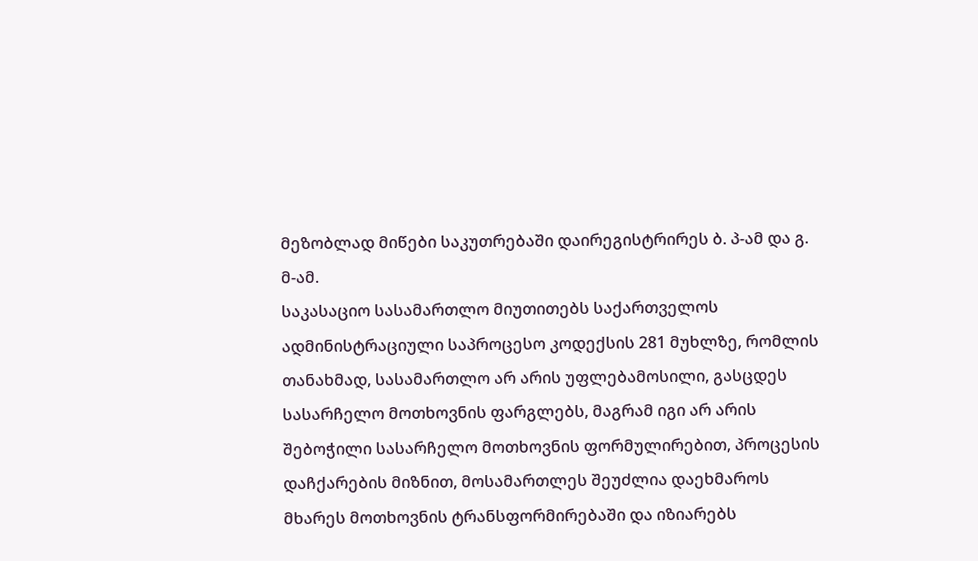მეზობლად მიწები საკუთრებაში დაირეგისტრირეს ბ. პ-ამ და გ. მ-ამ.
საკასაციო სასამართლო მიუთითებს საქართველოს ადმინისტრაციული საპროცესო კოდექსის 281 მუხლზე, რომლის თანახმად, სასამართლო არ არის უფლებამოსილი, გასცდეს სასარჩელო მოთხოვნის ფარგლებს, მაგრამ იგი არ არის შებოჭილი სასარჩელო მოთხოვნის ფორმულირებით, პროცესის დაჩქარების მიზნით, მოსამართლეს შეუძლია დაეხმაროს მხარეს მოთხოვნის ტრანსფორმირებაში და იზიარებს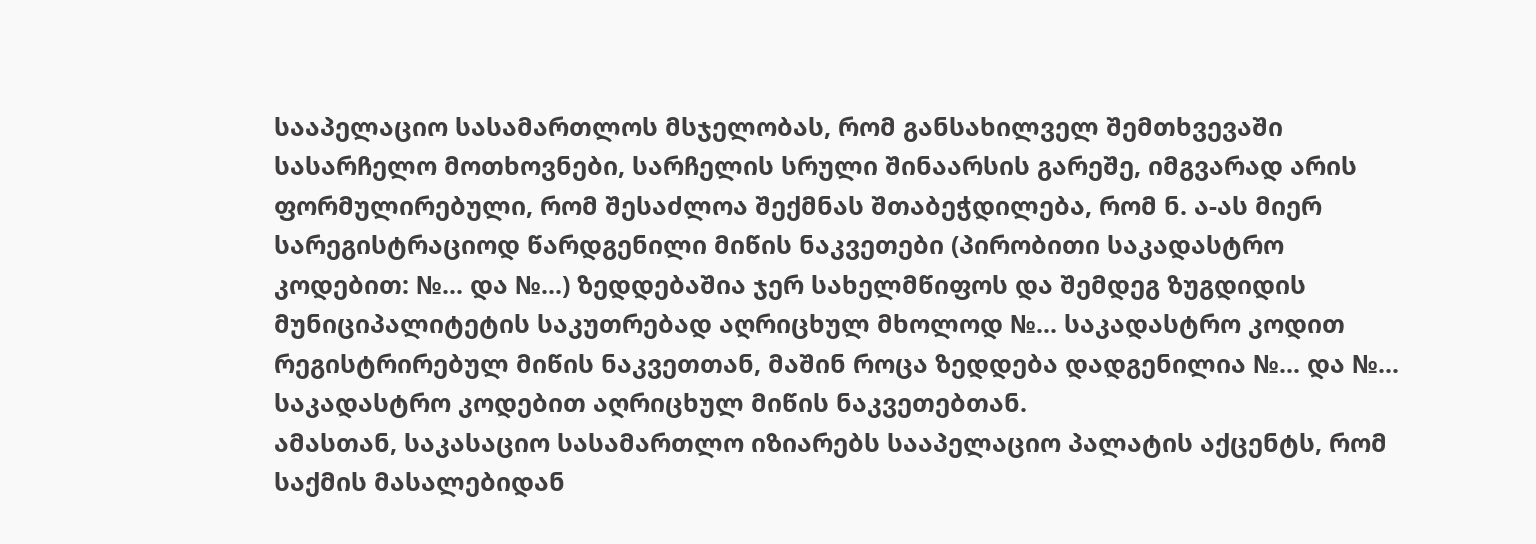სააპელაციო სასამართლოს მსჯელობას, რომ განსახილველ შემთხვევაში სასარჩელო მოთხოვნები, სარჩელის სრული შინაარსის გარეშე, იმგვარად არის ფორმულირებული, რომ შესაძლოა შექმნას შთაბეჭდილება, რომ ნ. ა-ას მიერ სარეგისტრაციოდ წარდგენილი მიწის ნაკვეთები (პირობითი საკადასტრო კოდებით: №... და №...) ზედდებაშია ჯერ სახელმწიფოს და შემდეგ ზუგდიდის მუნიციპალიტეტის საკუთრებად აღრიცხულ მხოლოდ №... საკადასტრო კოდით რეგისტრირებულ მიწის ნაკვეთთან, მაშინ როცა ზედდება დადგენილია №... და №... საკადასტრო კოდებით აღრიცხულ მიწის ნაკვეთებთან.
ამასთან, საკასაციო სასამართლო იზიარებს სააპელაციო პალატის აქცენტს, რომ საქმის მასალებიდან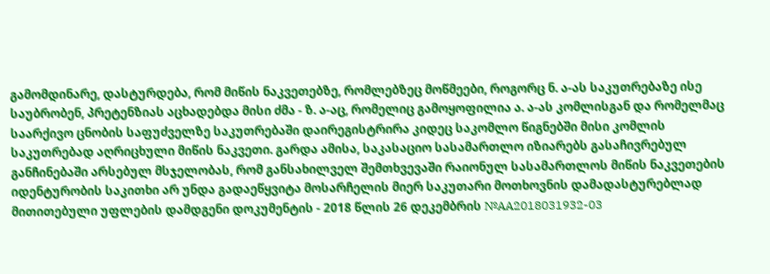გამომდინარე, დასტურდება, რომ მიწის ნაკვეთებზე, რომლებზეც მოწმეები, როგორც ნ. ა-ას საკუთრებაზე ისე საუბრობენ, პრეტენზიას აცხადებდა მისი ძმა - ზ. ა-აც, რომელიც გამოყოფილია ა. ა-ას კომლისგან და რომელმაც საარქივო ცნობის საფუძველზე საკუთრებაში დაირეგისტრირა კიდეც საკომლო წიგნებში მისი კომლის საკუთრებად აღრიცხული მიწის ნაკვეთი. გარდა ამისა, საკასაციო სასამართლო იზიარებს გასაჩივრებულ განჩინებაში არსებულ მსჯელობას, რომ განსახილველ შემთხვევაში რაიონულ სასამართლოს მიწის ნაკვეთების იდენტურობის საკითხი არ უნდა გადაეწყვიტა მოსარჩელის მიერ საკუთარი მოთხოვნის დამადასტურებლად მითითებული უფლების დამდგენი დოკუმენტის - 2018 წლის 26 დეკემბრის №AA2018031932-03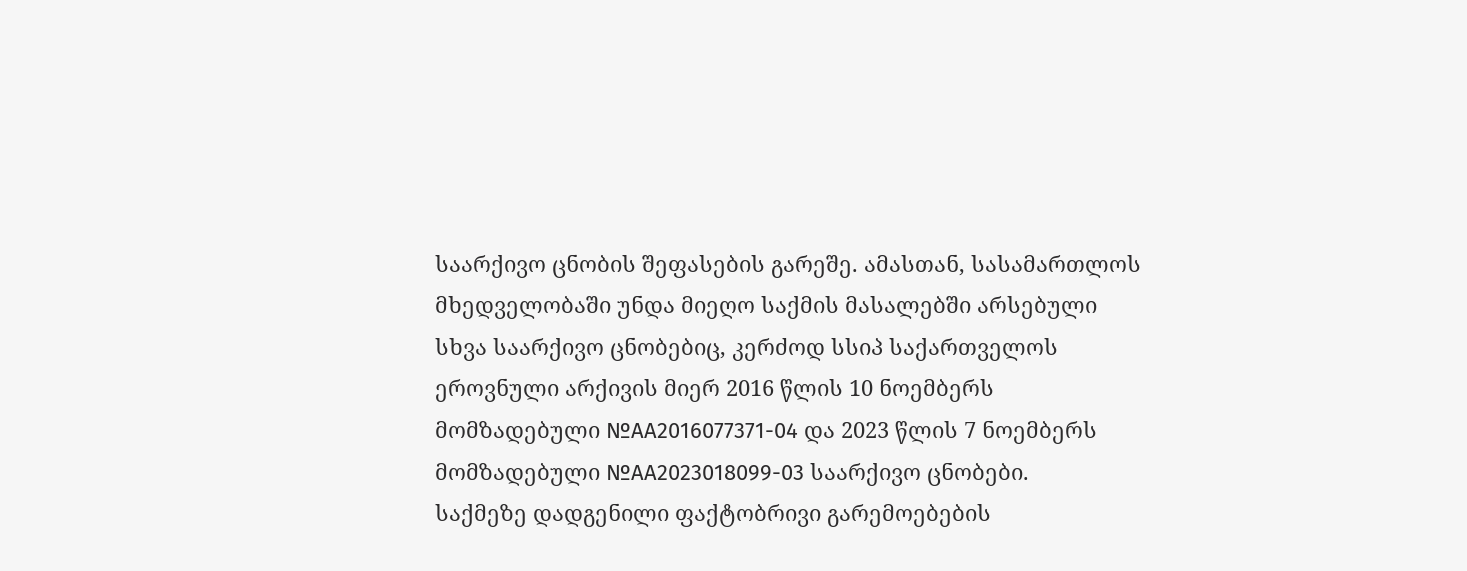საარქივო ცნობის შეფასების გარეშე. ამასთან, სასამართლოს მხედველობაში უნდა მიეღო საქმის მასალებში არსებული სხვა საარქივო ცნობებიც, კერძოდ სსიპ საქართველოს ეროვნული არქივის მიერ 2016 წლის 10 ნოემბერს მომზადებული №AA2016077371-04 და 2023 წლის 7 ნოემბერს მომზადებული №AA2023018099-03 საარქივო ცნობები.
საქმეზე დადგენილი ფაქტობრივი გარემოებების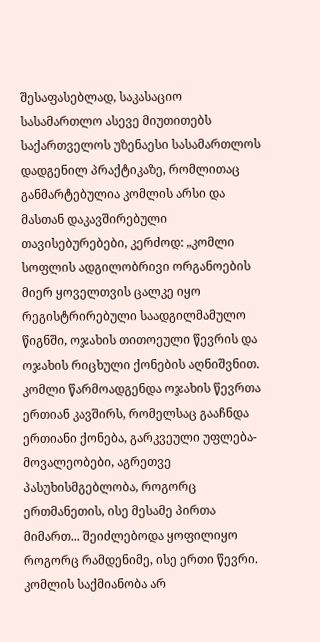შესაფასებლად, საკასაციო სასამართლო ასევე მიუთითებს საქართველოს უზენაესი სასამართლოს დადგენილ პრაქტიკაზე, რომლითაც განმარტებულია კომლის არსი და მასთან დაკავშირებული თავისებურებები, კერძოდ: „კომლი სოფლის ადგილობრივი ორგანოების მიერ ყოველთვის ცალკე იყო რეგისტრირებული საადგილმამულო წიგნში, ოჯახის თითოეული წევრის და ოჯახის რიცხული ქონების აღნიშვნით. კომლი წარმოადგენდა ოჯახის წევრთა ერთიან კავშირს, რომელსაც გააჩნდა ერთიანი ქონება, გარკვეული უფლება-მოვალეობები, აგრეთვე პასუხისმგებლობა, როგორც ერთმანეთის, ისე მესამე პირთა მიმართ... შეიძლებოდა ყოფილიყო როგორც რამდენიმე, ისე ერთი წევრი. კომლის საქმიანობა არ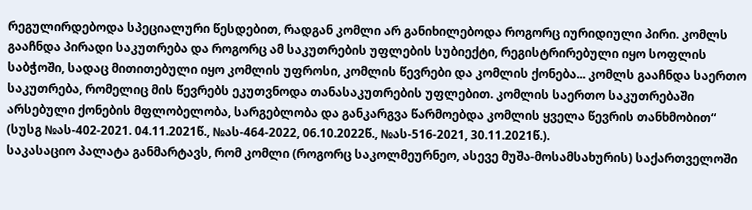რეგულირდებოდა სპეციალური წესდებით, რადგან კომლი არ განიხილებოდა როგორც იურიდიული პირი. კომლს გააჩნდა პირადი საკუთრება და როგორც ამ საკუთრების უფლების სუბიექტი, რეგისტრირებული იყო სოფლის საბჭოში, სადაც მითითებული იყო კომლის უფროსი, კომლის წევრები და კომლის ქონება... კომლს გააჩნდა საერთო საკუთრება, რომელიც მის წევრებს ეკუთვნოდა თანასაკუთრების უფლებით. კომლის საერთო საკუთრებაში არსებული ქონების მფლობელობა, სარგებლობა და განკარგვა წარმოებდა კომლის ყველა წევრის თანხმობით“ (სუსგ №ას-402-2021. 04.11.2021წ., №ას-464-2022, 06.10.2022წ., №ას-516-2021, 30.11.2021წ.).
საკასაციო პალატა განმარტავს, რომ კომლი (როგორც საკოლმეურნეო, ასევე მუშა-მოსამსახურის) საქართველოში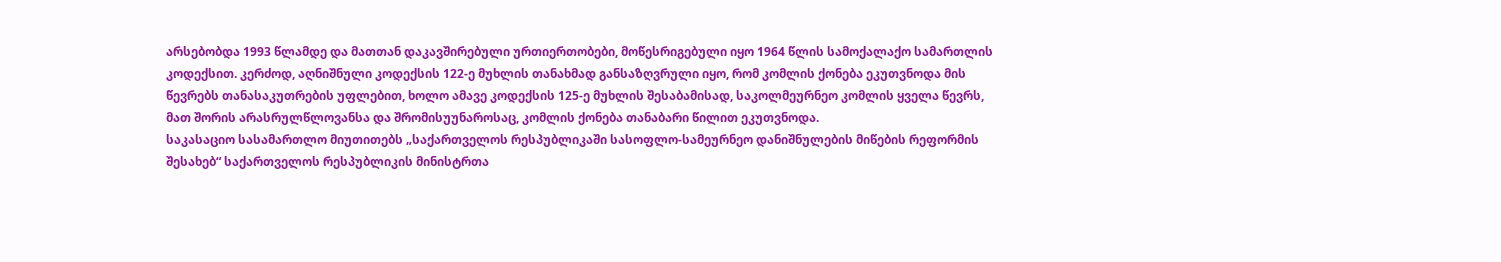არსებობდა 1993 წლამდე და მათთან დაკავშირებული ურთიერთობები, მოწესრიგებული იყო 1964 წლის სამოქალაქო სამართლის კოდექსით. კერძოდ, აღნიშნული კოდექსის 122-ე მუხლის თანახმად განსაზღვრული იყო, რომ კომლის ქონება ეკუთვნოდა მის წევრებს თანასაკუთრების უფლებით, ხოლო ამავე კოდექსის 125-ე მუხლის შესაბამისად, საკოლმეურნეო კომლის ყველა წევრს, მათ შორის არასრულწლოვანსა და შრომისუუნაროსაც, კომლის ქონება თანაბარი წილით ეკუთვნოდა.
საკასაციო სასამართლო მიუთითებს „საქართველოს რესპუბლიკაში სასოფლო-სამეურნეო დანიშნულების მიწების რეფორმის შესახებ“ საქართველოს რესპუბლიკის მინისტრთა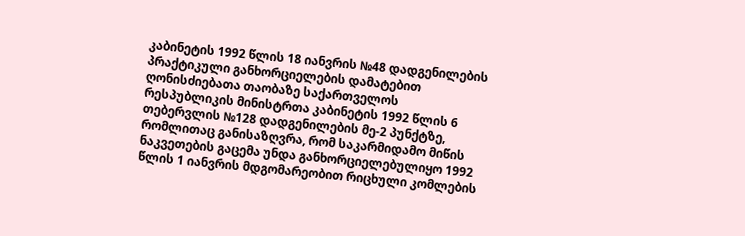კაბინეტის 1992 წლის 18 იანვრის №48 დადგენილების პრაქტიკული განხორციელების დამატებით ღონისძიებათა თაობაზე საქართველოს რესპუბლიკის მინისტრთა კაბინეტის 1992 წლის 6 თებერვლის №128 დადგენილების მე-2 პუნქტზე, რომლითაც განისაზღვრა, რომ საკარმიდამო მიწის ნაკვეთების გაცემა უნდა განხორციელებულიყო 1992 წლის 1 იანვრის მდგომარეობით რიცხული კომლების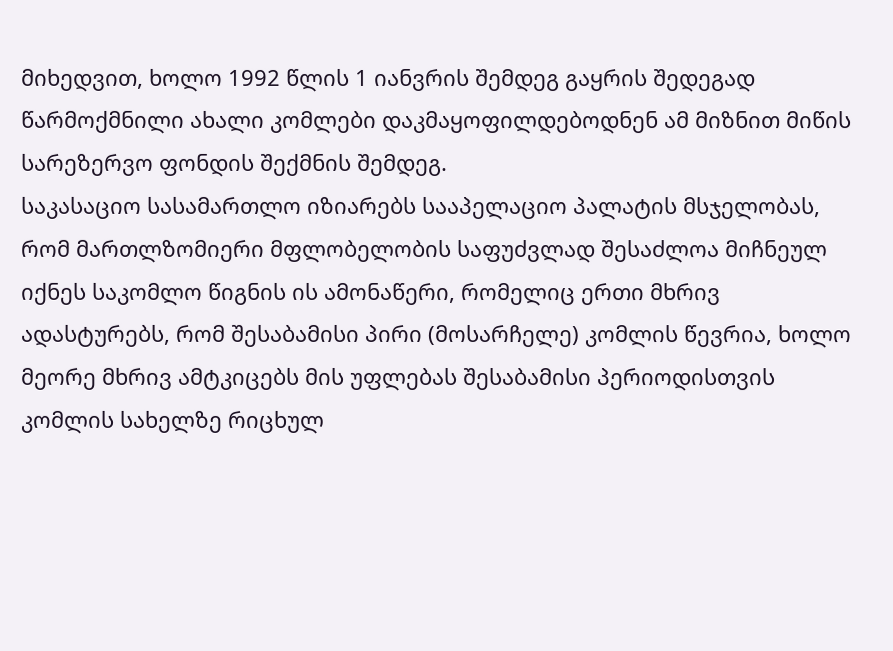მიხედვით, ხოლო 1992 წლის 1 იანვრის შემდეგ გაყრის შედეგად წარმოქმნილი ახალი კომლები დაკმაყოფილდებოდნენ ამ მიზნით მიწის სარეზერვო ფონდის შექმნის შემდეგ.
საკასაციო სასამართლო იზიარებს სააპელაციო პალატის მსჯელობას, რომ მართლზომიერი მფლობელობის საფუძვლად შესაძლოა მიჩნეულ იქნეს საკომლო წიგნის ის ამონაწერი, რომელიც ერთი მხრივ ადასტურებს, რომ შესაბამისი პირი (მოსარჩელე) კომლის წევრია, ხოლო მეორე მხრივ ამტკიცებს მის უფლებას შესაბამისი პერიოდისთვის კომლის სახელზე რიცხულ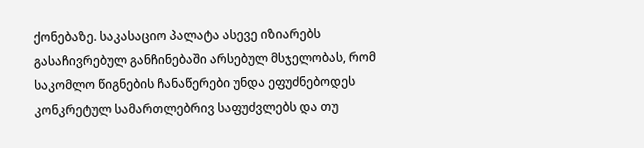ქონებაზე. საკასაციო პალატა ასევე იზიარებს გასაჩივრებულ განჩინებაში არსებულ მსჯელობას, რომ საკომლო წიგნების ჩანაწერები უნდა ეფუძნებოდეს კონკრეტულ სამართლებრივ საფუძვლებს და თუ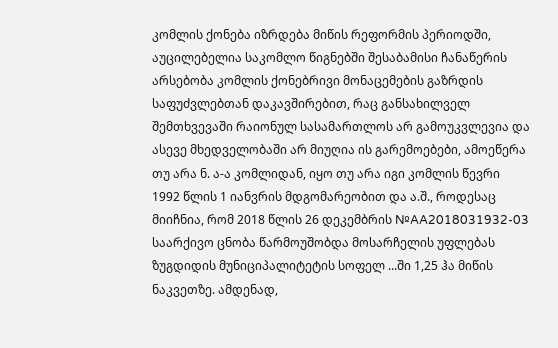კომლის ქონება იზრდება მიწის რეფორმის პერიოდში, აუცილებელია საკომლო წიგნებში შესაბამისი ჩანაწერის არსებობა კომლის ქონებრივი მონაცემების გაზრდის საფუძვლებთან დაკავშირებით, რაც განსახილველ შემთხვევაში რაიონულ სასამართლოს არ გამოუკვლევია და ასევე მხედველობაში არ მიუღია ის გარემოებები, ამოეწერა თუ არა ნ. ა-ა კომლიდან, იყო თუ არა იგი კომლის წევრი 1992 წლის 1 იანვრის მდგომარეობით და ა.შ., როდესაც მიიჩნია, რომ 2018 წლის 26 დეკემბრის №AA2018031932-03 საარქივო ცნობა წარმოუშობდა მოსარჩელის უფლებას ზუგდიდის მუნიციპალიტეტის სოფელ ...ში 1,25 ჰა მიწის ნაკვეთზე. ამდენად,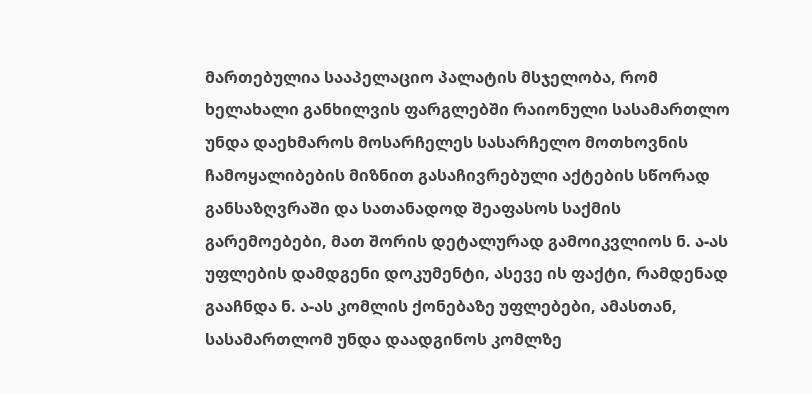მართებულია სააპელაციო პალატის მსჯელობა, რომ ხელახალი განხილვის ფარგლებში რაიონული სასამართლო უნდა დაეხმაროს მოსარჩელეს სასარჩელო მოთხოვნის ჩამოყალიბების მიზნით გასაჩივრებული აქტების სწორად განსაზღვრაში და სათანადოდ შეაფასოს საქმის გარემოებები, მათ შორის დეტალურად გამოიკვლიოს ნ. ა-ას უფლების დამდგენი დოკუმენტი, ასევე ის ფაქტი, რამდენად გააჩნდა ნ. ა-ას კომლის ქონებაზე უფლებები, ამასთან, სასამართლომ უნდა დაადგინოს კომლზე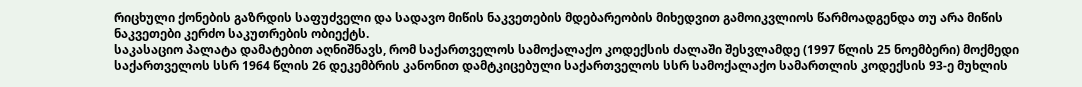რიცხული ქონების გაზრდის საფუძველი და სადავო მიწის ნაკვეთების მდებარეობის მიხედვით გამოიკვლიოს წარმოადგენდა თუ არა მიწის ნაკვეთები კერძო საკუთრების ობიექტს.
საკასაციო პალატა დამატებით აღნიშნავს, რომ საქართველოს სამოქალაქო კოდექსის ძალაში შესვლამდე (1997 წლის 25 ნოემბერი) მოქმედი საქართველოს სსრ 1964 წლის 26 დეკემბრის კანონით დამტკიცებული საქართველოს სსრ სამოქალაქო სამართლის კოდექსის 93-ე მუხლის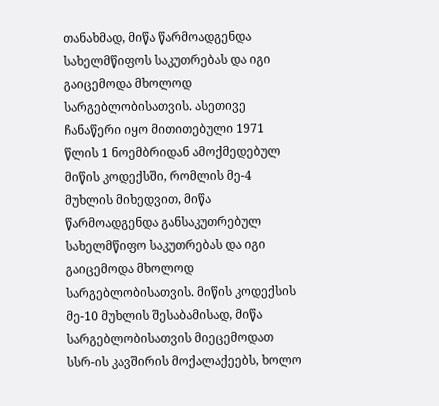თანახმად, მიწა წარმოადგენდა სახელმწიფოს საკუთრებას და იგი გაიცემოდა მხოლოდ სარგებლობისათვის. ასეთივე ჩანაწერი იყო მითითებული 1971 წლის 1 ნოემბრიდან ამოქმედებულ მიწის კოდექსში, რომლის მე-4 მუხლის მიხედვით, მიწა წარმოადგენდა განსაკუთრებულ სახელმწიფო საკუთრებას და იგი გაიცემოდა მხოლოდ სარგებლობისათვის. მიწის კოდექსის მე-10 მუხლის შესაბამისად, მიწა სარგებლობისათვის მიეცემოდათ სსრ-ის კავშირის მოქალაქეებს, ხოლო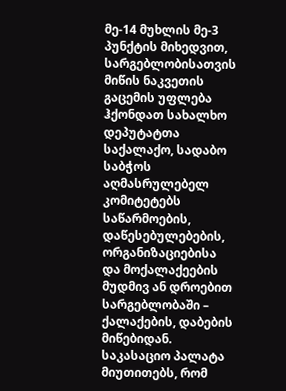მე-14 მუხლის მე-3 პუნქტის მიხედვით, სარგებლობისათვის მიწის ნაკვეთის გაცემის უფლება ჰქონდათ სახალხო დეპუტატთა საქალაქო, სადაბო საბჭოს აღმასრულებელ კომიტეტებს საწარმოების, დაწესებულებების, ორგანიზაციებისა და მოქალაქეების მუდმივ ან დროებით სარგებლობაში – ქალაქების, დაბების მიწებიდან.
საკასაციო პალატა მიუთითებს, რომ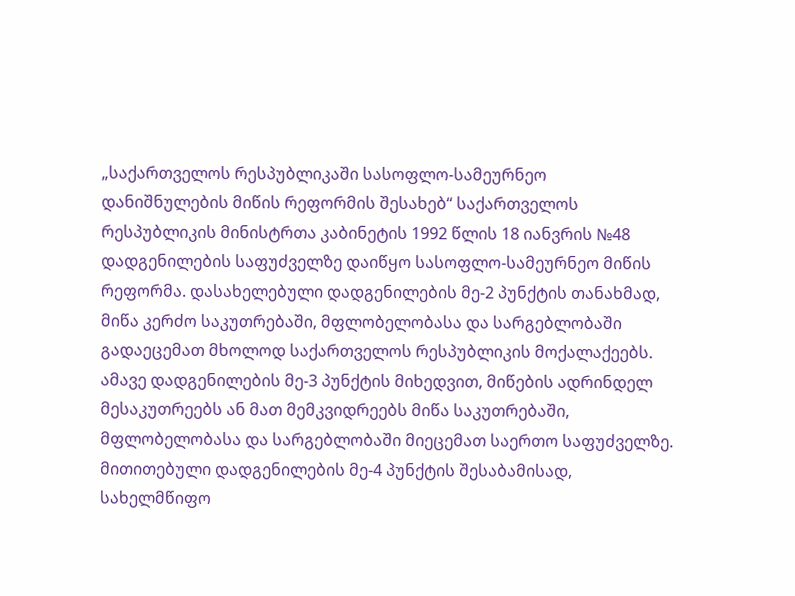„საქართველოს რესპუბლიკაში სასოფლო-სამეურნეო დანიშნულების მიწის რეფორმის შესახებ“ საქართველოს რესპუბლიკის მინისტრთა კაბინეტის 1992 წლის 18 იანვრის №48 დადგენილების საფუძველზე დაიწყო სასოფლო-სამეურნეო მიწის რეფორმა. დასახელებული დადგენილების მე-2 პუნქტის თანახმად, მიწა კერძო საკუთრებაში, მფლობელობასა და სარგებლობაში გადაეცემათ მხოლოდ საქართველოს რესპუბლიკის მოქალაქეებს. ამავე დადგენილების მე-3 პუნქტის მიხედვით, მიწების ადრინდელ მესაკუთრეებს ან მათ მემკვიდრეებს მიწა საკუთრებაში, მფლობელობასა და სარგებლობაში მიეცემათ საერთო საფუძველზე.
მითითებული დადგენილების მე-4 პუნქტის შესაბამისად, სახელმწიფო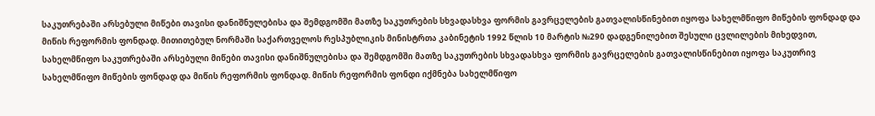საკუთრებაში არსებული მიწები თავისი დანიშნულებისა და შემდგომში მათზე საკუთრების სხვადასხვა ფორმის გავრცელების გათვალისწინებით იყოფა სახელმწიფო მიწების ფონდად და მიწის რეფორმის ფონდად. მითითებულ ნორმაში საქართველოს რესპუბლიკის მინისტრთა კაბინეტის 1992 წლის 10 მარტის №290 დადგენილებით შესული ცვლილების მიხედვით, სახელმწიფო საკუთრებაში არსებული მიწები თავისი დანიშნულებისა და შემდგომში მათზე საკუთრების სხვადასხვა ფორმის გავრცელების გათვალისწინებით იყოფა საკუთრივ სახელმწიფო მიწების ფონდად და მიწის რეფორმის ფონდად. მიწის რეფორმის ფონდი იქმნება სახელმწიფო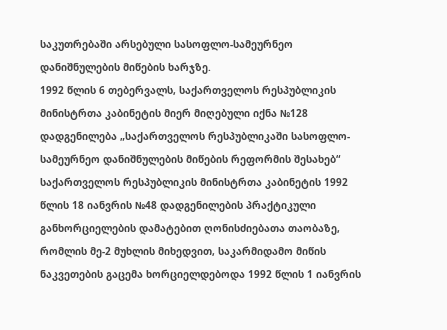საკუთრებაში არსებული სასოფლო-სამეურნეო დანიშნულების მიწების ხარჯზე.
1992 წლის 6 თებერვალს, საქართველოს რესპუბლიკის მინისტრთა კაბინეტის მიერ მიღებული იქნა №128 დადგენილება „საქართველოს რესპუბლიკაში სასოფლო-სამეურნეო დანიშნულების მიწების რეფორმის შესახებ“ საქართველოს რესპუბლიკის მინისტრთა კაბინეტის 1992 წლის 18 იანვრის №48 დადგენილების პრაქტიკული განხორციელების დამატებით ღონისძიებათა თაობაზე, რომლის მე-2 მუხლის მიხედვით, საკარმიდამო მიწის ნაკვეთების გაცემა ხორციელდებოდა 1992 წლის 1 იანვრის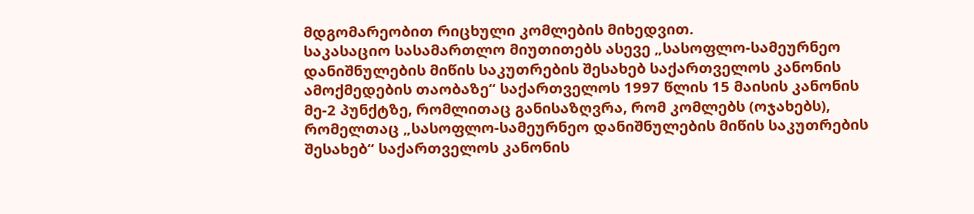მდგომარეობით რიცხული კომლების მიხედვით.
საკასაციო სასამართლო მიუთითებს ასევე „სასოფლო-სამეურნეო დანიშნულების მიწის საკუთრების შესახებ საქართველოს კანონის ამოქმედების თაობაზე“ საქართველოს 1997 წლის 15 მაისის კანონის მე-2 პუნქტზე, რომლითაც განისაზღვრა, რომ კომლებს (ოჯახებს), რომელთაც „სასოფლო-სამეურნეო დანიშნულების მიწის საკუთრების შესახებ“ საქართველოს კანონის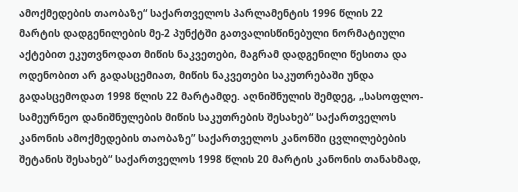ამოქმედების თაობაზე“ საქართველოს პარლამენტის 1996 წლის 22 მარტის დადგენილების მე-2 პუნქტში გათვალისწინებული ნორმატიული აქტებით ეკუთვნოდათ მიწის ნაკვეთები, მაგრამ დადგენილი წესითა და ოდენობით არ გადასცემიათ, მიწის ნაკვეთები საკუთრებაში უნდა გადასცემოდათ 1998 წლის 22 მარტამდე. აღნიშნულის შემდეგ, „სასოფლო-სამეურნეო დანიშნულების მიწის საკუთრების შესახებ“ საქართველოს კანონის ამოქმედების თაობაზე” საქართველოს კანონში ცვლილებების შეტანის შესახებ“ საქართველოს 1998 წლის 20 მარტის კანონის თანახმად,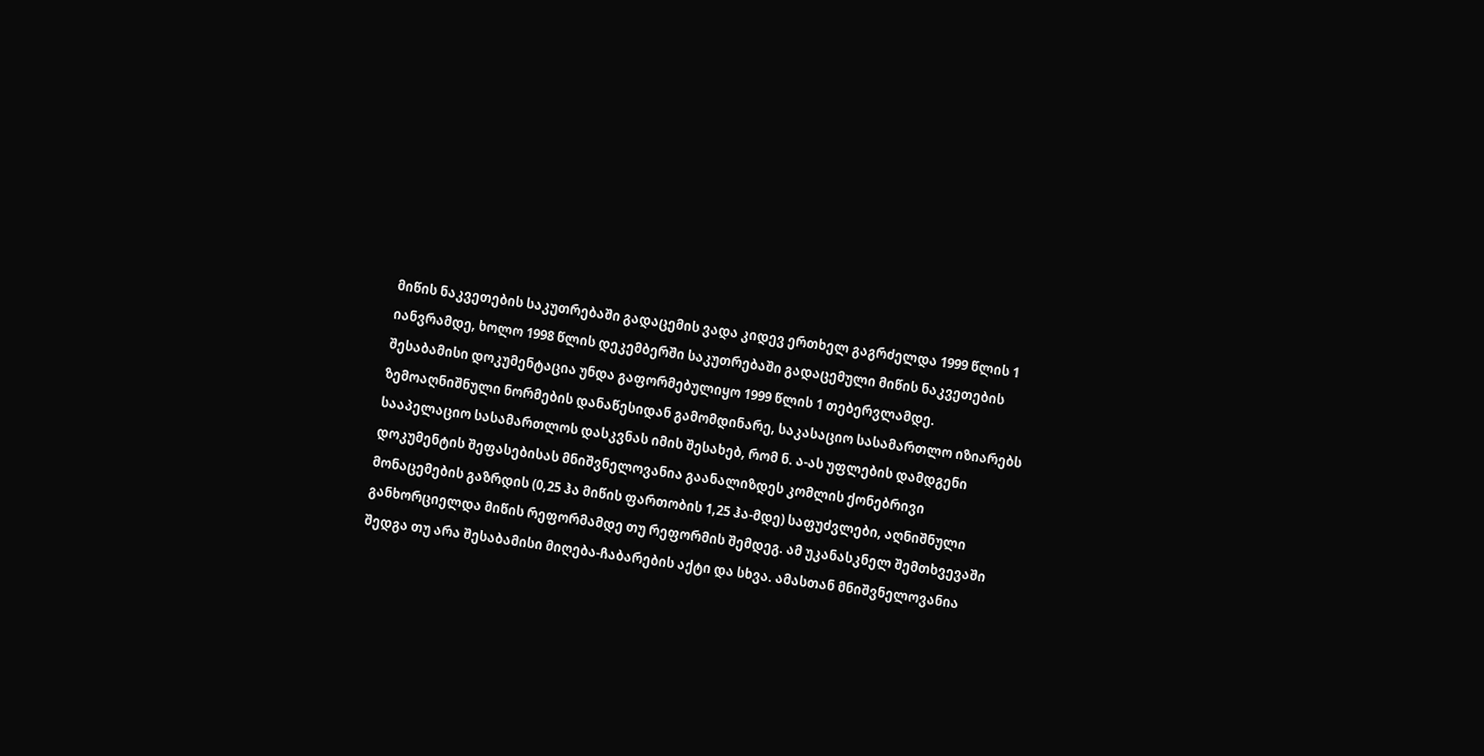მიწის ნაკვეთების საკუთრებაში გადაცემის ვადა კიდევ ერთხელ გაგრძელდა 1999 წლის 1 იანვრამდე, ხოლო 1998 წლის დეკემბერში საკუთრებაში გადაცემული მიწის ნაკვეთების შესაბამისი დოკუმენტაცია უნდა გაფორმებულიყო 1999 წლის 1 თებერვლამდე.
ზემოაღნიშნული ნორმების დანაწესიდან გამომდინარე, საკასაციო სასამართლო იზიარებს სააპელაციო სასამართლოს დასკვნას იმის შესახებ, რომ ნ. ა-ას უფლების დამდგენი დოკუმენტის შეფასებისას მნიშვნელოვანია გაანალიზდეს კომლის ქონებრივი მონაცემების გაზრდის (0,25 ჰა მიწის ფართობის 1,25 ჰა-მდე) საფუძვლები, აღნიშნული განხორციელდა მიწის რეფორმამდე თუ რეფორმის შემდეგ. ამ უკანასკნელ შემთხვევაში შედგა თუ არა შესაბამისი მიღება-ჩაბარების აქტი და სხვა. ამასთან მნიშვნელოვანია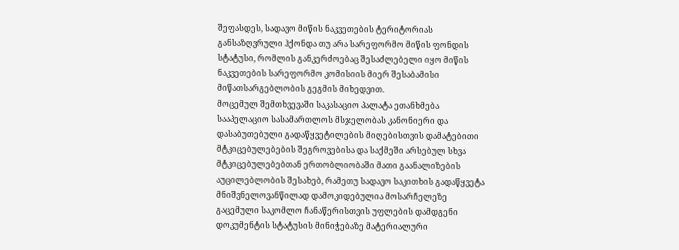შეფასდეს, სადავო მიწის ნაკვეთების ტერიტორიას განსაზღვრული ჰქონდა თუ არა სარეფორმო მიწის ფონდის სტატუსი, რომლის განკერძოებაც შესაძლებელი იყო მიწის ნაკვეთების სარეფორმო კომისიის მიერ შესაბამისი მიწათსარგებლობის გეგმის მიხედვით.
მოცემულ შემთხვევაში საკასაციო პალატა ეთანხმება სააპელაციო სასამართლოს მსჯელობას კანონიერი და დასაბუთებული გადაწყვეტილების მიღებისთვის დამატებითი მტკიცებულებების შეგროვებისა და საქმეში არსებულ სხვა მტკიცებულებებთან ერთობლიობაში მათი გაანალიზების აუცილებლობის შესახებ, რამეთუ სადავო საკითხის გადაწყვეტა მნიშვნელოვანწილად დამოკიდებულია მოსარჩელეზე გაცემული საკომლო ჩანაწერისთვის უფლების დამდგენი დოკუმენტის სტატუსის მინიჭებაზე მატერიალური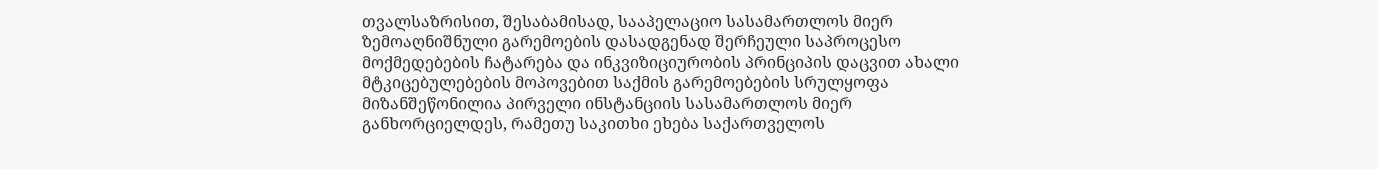თვალსაზრისით, შესაბამისად, სააპელაციო სასამართლოს მიერ ზემოაღნიშნული გარემოების დასადგენად შერჩეული საპროცესო მოქმედებების ჩატარება და ინკვიზიციურობის პრინციპის დაცვით ახალი მტკიცებულებების მოპოვებით საქმის გარემოებების სრულყოფა მიზანშეწონილია პირველი ინსტანციის სასამართლოს მიერ განხორციელდეს, რამეთუ საკითხი ეხება საქართველოს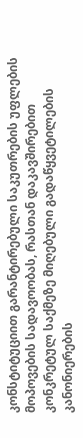კონსტიტუციით გარანტირებული საკუთრების უფლების მოპოვების სადავოობას, რასთან დაკავშირებით კონკრეტულ საქმეზე მიღებული გადაწყვეტილების კანონიერების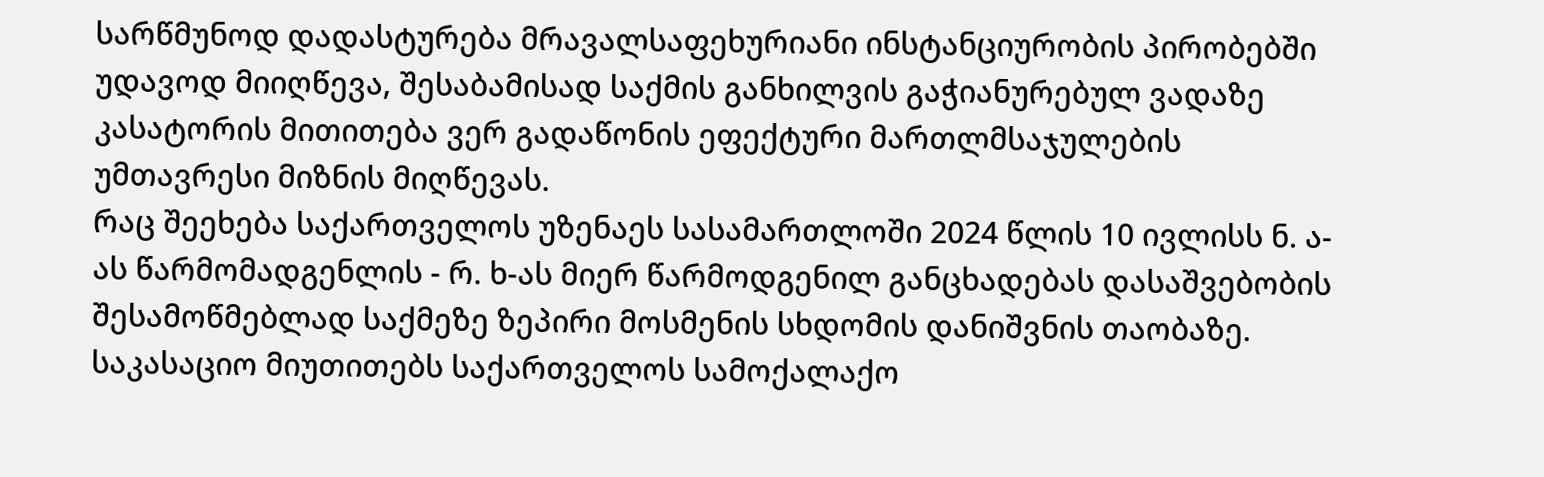სარწმუნოდ დადასტურება მრავალსაფეხურიანი ინსტანციურობის პირობებში უდავოდ მიიღწევა, შესაბამისად საქმის განხილვის გაჭიანურებულ ვადაზე კასატორის მითითება ვერ გადაწონის ეფექტური მართლმსაჯულების უმთავრესი მიზნის მიღწევას.
რაც შეეხება საქართველოს უზენაეს სასამართლოში 2024 წლის 10 ივლისს ნ. ა-ას წარმომადგენლის - რ. ხ-ას მიერ წარმოდგენილ განცხადებას დასაშვებობის შესამოწმებლად საქმეზე ზეპირი მოსმენის სხდომის დანიშვნის თაობაზე. საკასაციო მიუთითებს საქართველოს სამოქალაქო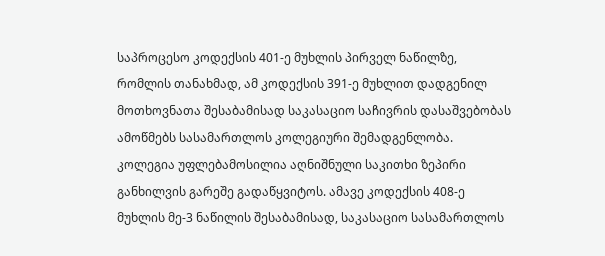საპროცესო კოდექსის 401-ე მუხლის პირველ ნაწილზე, რომლის თანახმად, ამ კოდექსის 391-ე მუხლით დადგენილ მოთხოვნათა შესაბამისად საკასაციო საჩივრის დასაშვებობას ამოწმებს სასამართლოს კოლეგიური შემადგენლობა. კოლეგია უფლებამოსილია აღნიშნული საკითხი ზეპირი განხილვის გარეშე გადაწყვიტოს. ამავე კოდექსის 408-ე მუხლის მე-3 ნაწილის შესაბამისად, საკასაციო სასამართლოს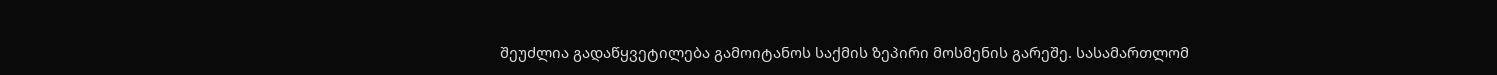შეუძლია გადაწყვეტილება გამოიტანოს საქმის ზეპირი მოსმენის გარეშე. სასამართლომ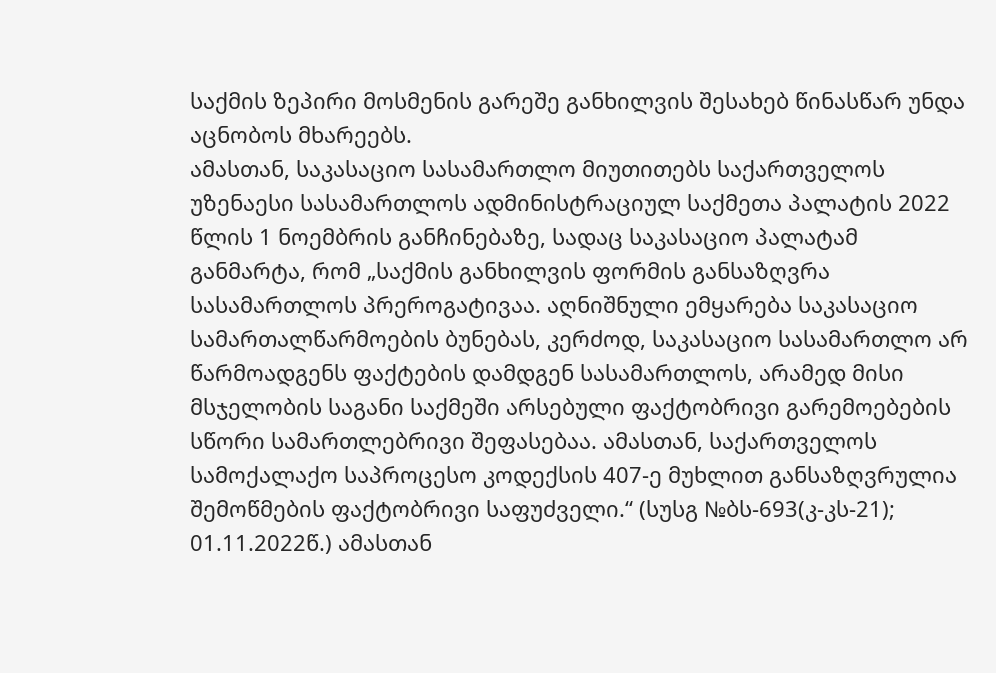საქმის ზეპირი მოსმენის გარეშე განხილვის შესახებ წინასწარ უნდა აცნობოს მხარეებს.
ამასთან, საკასაციო სასამართლო მიუთითებს საქართველოს უზენაესი სასამართლოს ადმინისტრაციულ საქმეთა პალატის 2022 წლის 1 ნოემბრის განჩინებაზე, სადაც საკასაციო პალატამ განმარტა, რომ „საქმის განხილვის ფორმის განსაზღვრა სასამართლოს პრეროგატივაა. აღნიშნული ემყარება საკასაციო სამართალწარმოების ბუნებას, კერძოდ, საკასაციო სასამართლო არ წარმოადგენს ფაქტების დამდგენ სასამართლოს, არამედ მისი მსჯელობის საგანი საქმეში არსებული ფაქტობრივი გარემოებების სწორი სამართლებრივი შეფასებაა. ამასთან, საქართველოს სამოქალაქო საპროცესო კოდექსის 407-ე მუხლით განსაზღვრულია შემოწმების ფაქტობრივი საფუძველი.“ (სუსგ №ბს-693(კ-კს-21); 01.11.2022წ.) ამასთან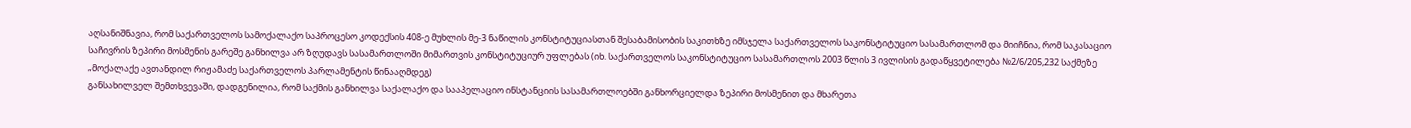აღსანიშნავია, რომ საქართველოს სამოქალაქო საპროცესო კოდექსის 408-ე მუხლის მე-3 ნაწილის კონსტიტუციასთან შესაბამისობის საკითხზე იმსჯელა საქართველოს საკონსტიტუციო სასამართლომ და მიიჩნია, რომ საკასაციო საჩივრის ზეპირი მოსმენის გარეშე განხილვა არ ზღუდავს სასამართლოში მიმართვის კონსტიტუციურ უფლებას (იხ. საქართველოს საკონსტიტუციო სასამართლოს 2003 წლის 3 ივლისის გადაწყვეტილება №2/6/205,232 საქმეზე „მოქალაქე ავთანდილ რიჟამაძე საქართველოს პარლამენტის წინააღმდეგ)
განსახილველ შემთხვევაში, დადგენილია, რომ საქმის განხილვა საქალაქო და სააპელაციო ინსტანციის სასამართლოებში განხორციელდა ზეპირი მოსმენით და მხარეთა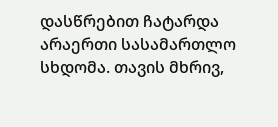დასწრებით ჩატარდა არაერთი სასამართლო სხდომა. თავის მხრივ,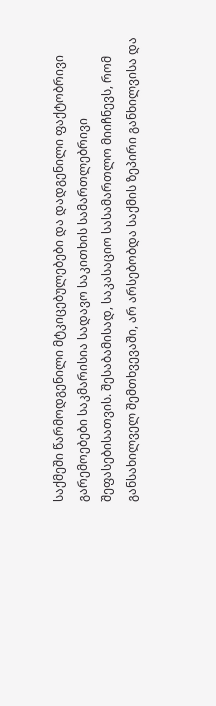საქმეში წარმოდგენილი მტკიცებულებები და დადგენილი ფაქტობრივი გარემოებები საკმარისია სადავო საკითხის სამართლებრივი შეფასებისათვის. შესაბამისად, საკასაციო სასამართლო მიიჩნევს, რომ განსახილველ შემთხვევაში, არ არსებობდა საქმის ზეპირი განხილვისა და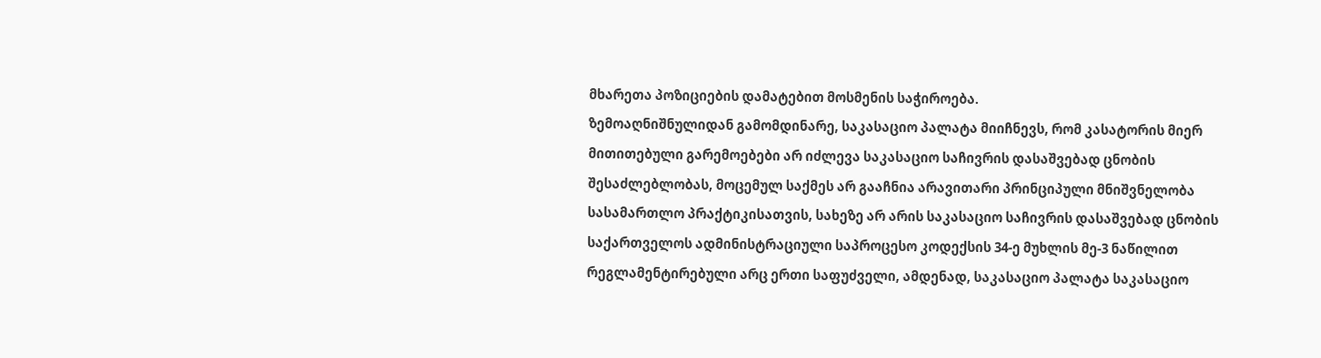მხარეთა პოზიციების დამატებით მოსმენის საჭიროება.
ზემოაღნიშნულიდან გამომდინარე, საკასაციო პალატა მიიჩნევს, რომ კასატორის მიერ მითითებული გარემოებები არ იძლევა საკასაციო საჩივრის დასაშვებად ცნობის შესაძლებლობას, მოცემულ საქმეს არ გააჩნია არავითარი პრინციპული მნიშვნელობა სასამართლო პრაქტიკისათვის, სახეზე არ არის საკასაციო საჩივრის დასაშვებად ცნობის საქართველოს ადმინისტრაციული საპროცესო კოდექსის 34-ე მუხლის მე-3 ნაწილით რეგლამენტირებული არც ერთი საფუძველი, ამდენად, საკასაციო პალატა საკასაციო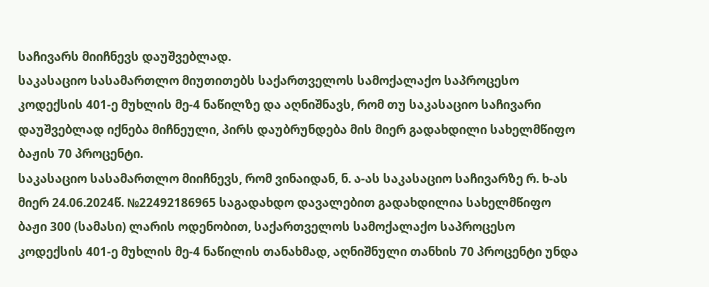საჩივარს მიიჩნევს დაუშვებლად.
საკასაციო სასამართლო მიუთითებს საქართველოს სამოქალაქო საპროცესო კოდექსის 401-ე მუხლის მე-4 ნაწილზე და აღნიშნავს, რომ თუ საკასაციო საჩივარი დაუშვებლად იქნება მიჩნეული, პირს დაუბრუნდება მის მიერ გადახდილი სახელმწიფო ბაჟის 70 პროცენტი.
საკასაციო სასამართლო მიიჩნევს, რომ ვინაიდან, ნ. ა-ას საკასაციო საჩივარზე რ. ხ-ას მიერ 24.06.2024წ. №22492186965 საგადახდო დავალებით გადახდილია სახელმწიფო ბაჟი 300 (სამასი) ლარის ოდენობით, საქართველოს სამოქალაქო საპროცესო კოდექსის 401-ე მუხლის მე-4 ნაწილის თანახმად, აღნიშნული თანხის 70 პროცენტი უნდა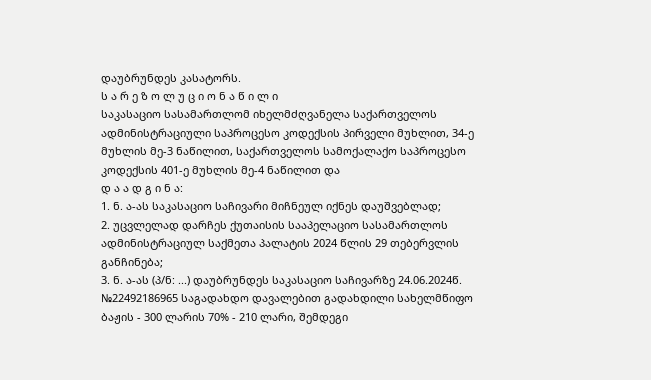დაუბრუნდეს კასატორს.
ს ა რ ე ზ ო ლ უ ც ი ო ნ ა წ ი ლ ი
საკასაციო სასამართლომ იხელმძღვანელა საქართველოს ადმინისტრაციული საპროცესო კოდექსის პირველი მუხლით, 34-ე მუხლის მე-3 ნაწილით, საქართველოს სამოქალაქო საპროცესო კოდექსის 401-ე მუხლის მე-4 ნაწილით და
დ ა ა დ გ ი ნ ა:
1. ნ. ა-ას საკასაციო საჩივარი მიჩნეულ იქნეს დაუშვებლად;
2. უცვლელად დარჩეს ქუთაისის სააპელაციო სასამართლოს ადმინისტრაციულ საქმეთა პალატის 2024 წლის 29 თებერვლის განჩინება;
3. ნ. ა-ას (პ/ნ: ...) დაუბრუნდეს საკასაციო საჩივარზე 24.06.2024წ. №22492186965 საგადახდო დავალებით გადახდილი სახელმწიფო ბაჟის - 300 ლარის 70% - 210 ლარი, შემდეგი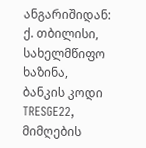ანგარიშიდან: ქ. თბილისი, სახელმწიფო ხაზინა, ბანკის კოდი TRESGE22, მიმღების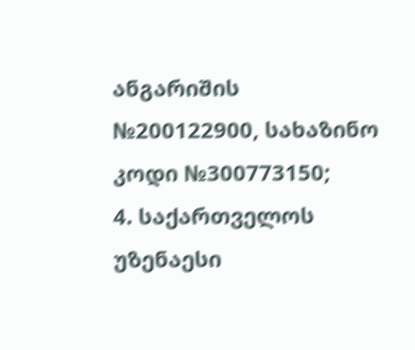ანგარიშის №200122900, სახაზინო კოდი №300773150;
4. საქართველოს უზენაესი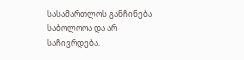სასამართლოს განჩინება საბოლოოა და არ საჩივრდება.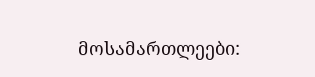მოსამართლეები: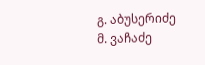გ. აბუსერიძე
მ. ვაჩაძე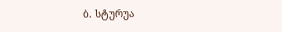ბ. სტურუა